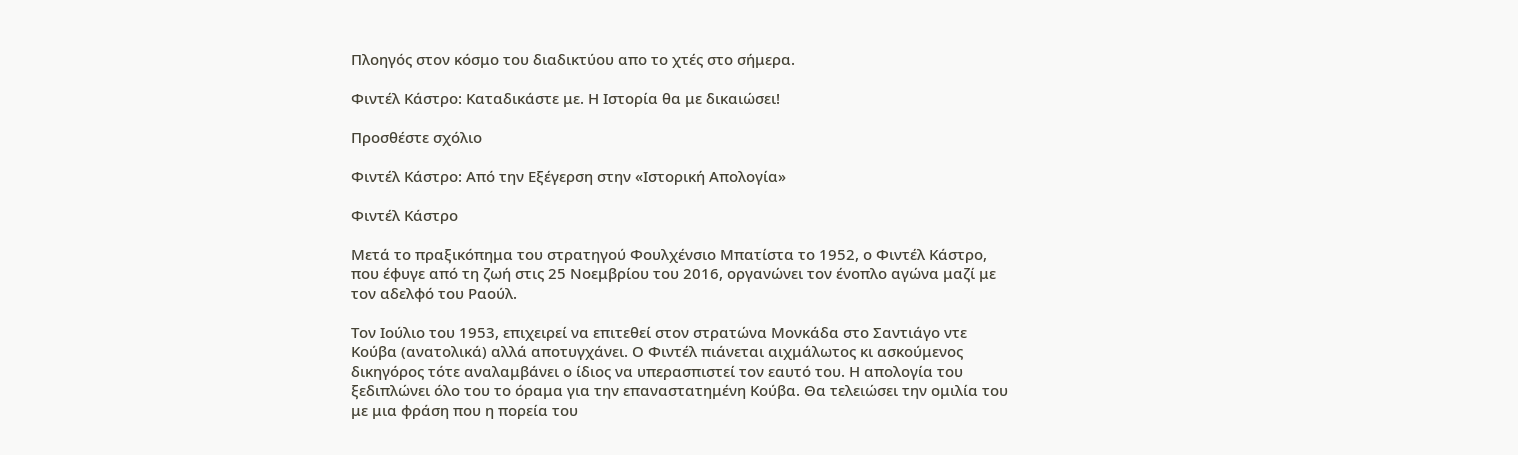Πλοηγός στον κόσμο του διαδικτύου απο το χτές στο σήμερα.

Φιντέλ Κάστρο: Καταδικάστε με. Η Ιστορία θα με δικαιώσει!

Προσθέστε σχόλιο

Φιντέλ Κάστρο: Από την Εξέγερση στην «Ιστορική Απολογία»

Φιντέλ Κάστρο

Μετά το πραξικόπημα του στρατηγού Φουλχένσιο Μπατίστα το 1952, ο Φιντέλ Κάστρο, που έφυγε από τη ζωή στις 25 Νοεμβρίου του 2016, οργανώνει τον ένοπλο αγώνα μαζί με τον αδελφό του Ραούλ.

Τον Ιούλιο του 1953, επιχειρεί να επιτεθεί στον στρατώνα Μονκάδα στο Σαντιάγο ντε Κούβα (ανατολικά) αλλά αποτυγχάνει. Ο Φιντέλ πιάνεται αιχμάλωτος κι ασκούμενος δικηγόρος τότε αναλαμβάνει ο ίδιος να υπερασπιστεί τον εαυτό του. Η απολογία του ξεδιπλώνει όλο του το όραμα για την επαναστατημένη Κούβα. Θα τελειώσει την ομιλία του με μια φράση που η πορεία του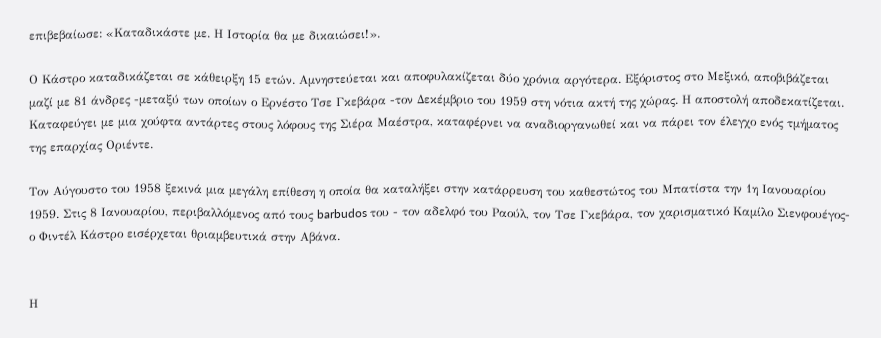επιβεβαίωσε: «Καταδικάστε με. Η Ιστορία θα με δικαιώσει!».

Ο Κάστρο καταδικάζεται σε κάθειρξη 15 ετών. Αμνηστεύεται και αποφυλακίζεται δύο χρόνια αργότερα. Εξόριστος στο Μεξικό, αποβιβάζεται μαζί με 81 άνδρες -μεταξύ των οποίων ο Ερνέστο Τσε Γκεβάρα -τον Δεκέμβριο του 1959 στη νότια ακτή της χώρας. Η αποστολή αποδεκατίζεται. Καταφεύγει με μια χούφτα αντάρτες στους λόφους της Σιέρα Μαέστρα, καταφέρνει να αναδιοργανωθεί και να πάρει τον έλεγχο ενός τμήματος της επαρχίας Οριέντε.

Τον Αύγουστο του 1958 ξεκινά μια μεγάλη επίθεση η οποία θα καταλήξει στην κατάρρευση του καθεστώτος του Μπατίστα την 1η Ιανουαρίου 1959. Στις 8 Ιανουαρίου, περιβαλλόμενος από τους barbudos του - τον αδελφό του Ραούλ, τον Τσε Γκεβάρα, τον χαρισματικό Καμίλο Σιενφουέγος- ο Φιντέλ Κάστρο εισέρχεται θριαμβευτικά στην Αβάνα.


Η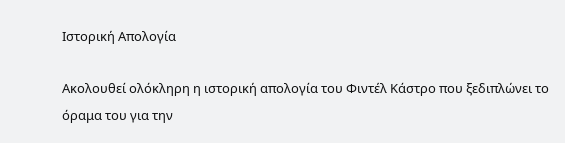Ιστορική Απολογία

Ακολουθεί ολόκληρη η ιστορική απολογία του Φιντέλ Κάστρο που ξεδιπλώνει το όραμα του για την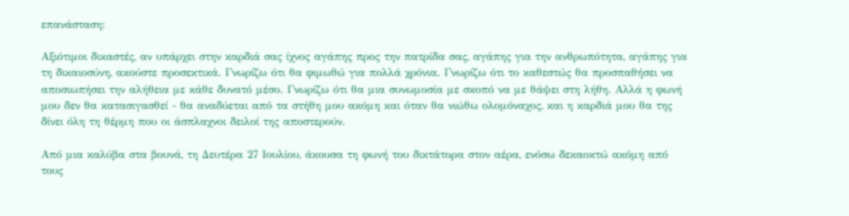επανάσταση:

Αξιότιμοι δικαστές, αν υπάρχει στην καρδιά σας ίχνος αγάπης προς την πατρίδα σας, αγάπης για την ανθρωπότητα, αγάπης για τη δικαιοσύνη, ακούστε προσεκτικά. Γνωρίζω ότι θα φιμωθώ για πολλά χρόνια. Γνωρίζω ότι το καθεστώς θα προσπαθήσει να αποσιωπήσει την αλήθεια με κάθε δυνατό μέσο. Γνωρίζω ότι θα μια συνωμοσία με σκοπό να με θάψει στη λήθη. Αλλά η φωνή μου δεν θα κατασιγασθεί - θα αναδύεται από τα στήθη μου ακόμη και όταν θα νιώθω ολομόναχος, και η καρδιά μου θα της δίνει όλη τη θέρμη που οι άσπλαχνοι δειλοί της αποστερούν.

Από μια καλύβα στα βουνά, τη Δευτέρα 27 Ιουλίου, άκουσα τη φωνή του δικτάτορα στον αέρα, ενόσω δεκαοκτώ ακόμη από τους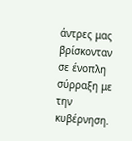άντρες μας βρίσκονταν σε ένοπλη σύρραξη με την κυβέρνηση.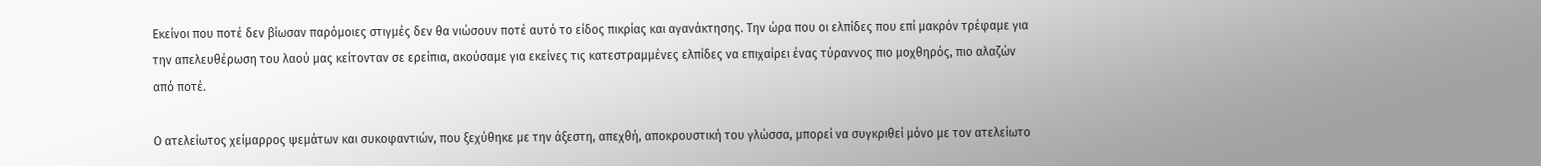Εκείνοι που ποτέ δεν βίωσαν παρόμοιες στιγμές δεν θα νιώσουν ποτέ αυτό το είδος πικρίας και αγανάκτησης. Την ώρα που οι ελπίδες που επί μακρόν τρέφαμε για την απελευθέρωση του λαού μας κείτονταν σε ερείπια, ακούσαμε για εκείνες τις κατεστραμμένες ελπίδες να επιχαίρει ένας τύραννος πιο μοχθηρός, πιο αλαζών από ποτέ.

Ο ατελείωτος χείμαρρος ψεμάτων και συκοφαντιών, που ξεχύθηκε με την άξεστη, απεχθή, αποκρουστική του γλώσσα, μπορεί να συγκριθεί μόνο με τον ατελείωτο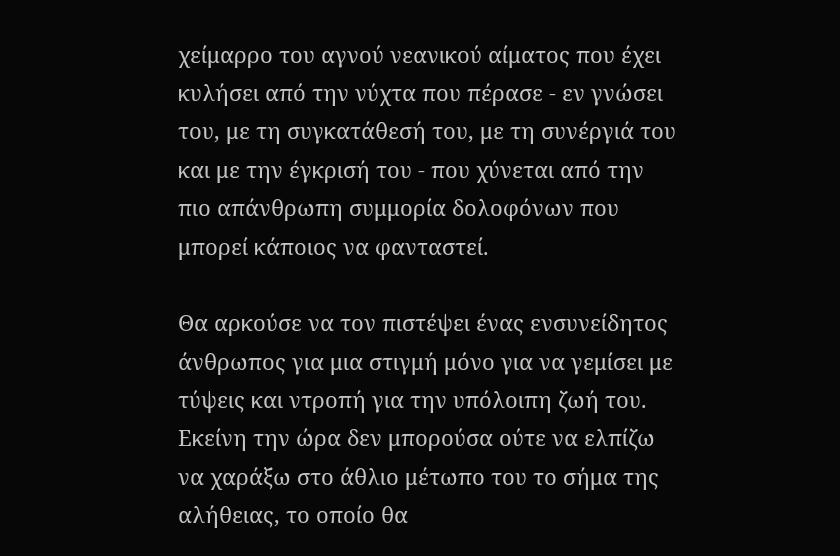χείμαρρο του αγνού νεανικού αίματος που έχει κυλήσει από την νύχτα που πέρασε - εν γνώσει του, με τη συγκατάθεσή του, με τη συνέργιά του και με την έγκρισή του - που χύνεται από την πιο απάνθρωπη συμμορία δολοφόνων που μπορεί κάποιος να φανταστεί.

Θα αρκούσε να τον πιστέψει ένας ενσυνείδητος άνθρωπος για μια στιγμή μόνο για να γεμίσει με τύψεις και ντροπή για την υπόλοιπη ζωή του. Εκείνη την ώρα δεν μπορούσα ούτε να ελπίζω να χαράξω στο άθλιο μέτωπο του το σήμα της αλήθειας, το οποίο θα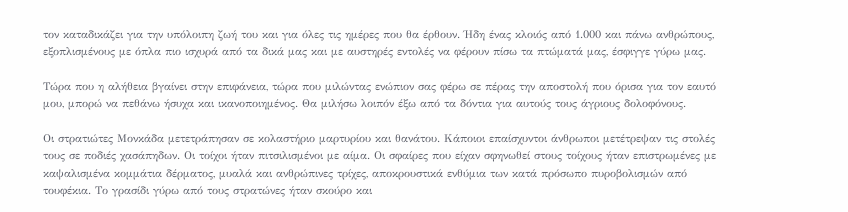τον καταδικάζει για την υπόλοιπη ζωή του και για όλες τις ημέρες που θα έρθουν. Ήδη ένας κλοιός από 1.000 και πάνω ανθρώπους, εξοπλισμένους με όπλα πιο ισχυρά από τα δικά μας και με αυστηρές εντολές να φέρουν πίσω τα πτώματά μας, έσφιγγε γύρω μας.

Τώρα που η αλήθεια βγαίνει στην επιφάνεια, τώρα που μιλώντας ενώπιον σας φέρω σε πέρας την αποστολή που όρισα για τον εαυτό μου, μπορώ να πεθάνω ήσυχα και ικανοποιημένος. Θα μιλήσω λοιπόν έξω από τα δόντια για αυτούς τους άγριους δολοφόνους.

Οι στρατιώτες Μονκάδα μετετράπησαν σε κολαστήριο μαρτυρίου και θανάτου. Κάποιοι επαίσχυντοι άνθρωποι μετέτρεψαν τις στολές τους σε ποδιές χασάπηδων. Οι τοίχοι ήταν πιτσιλισμένοι με αίμα. Οι σφαίρες που είχαν σφηνωθεί στους τοίχους ήταν επιστρωμένες με καψαλισμένα κομμάτια δέρματος, μυαλά και ανθρώπινες τρίχες, αποκρουστικά ενθύμια των κατά πρόσωπο πυροβολισμών από τουφέκια. Το γρασίδι γύρω από τους στρατώνες ήταν σκούρο και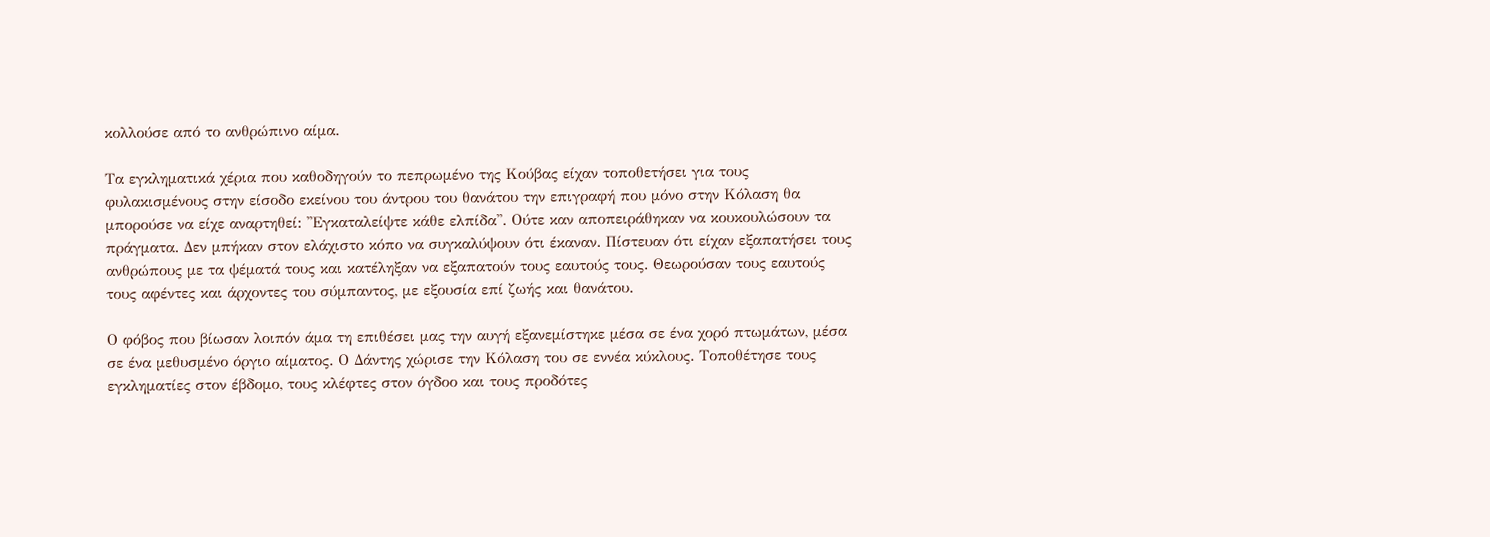κολλούσε από το ανθρώπινο αίμα.

Τα εγκληματικά χέρια που καθοδηγούν το πεπρωμένο της Κούβας είχαν τοποθετήσει για τους φυλακισμένους στην είσοδο εκείνου του άντρου του θανάτου την επιγραφή που μόνο στην Κόλαση θα μπορούσε να είχε αναρτηθεί: ''Εγκαταλείψτε κάθε ελπίδα''. Ούτε καν αποπειράθηκαν να κουκουλώσουν τα πράγματα. Δεν μπήκαν στον ελάχιστο κόπο να συγκαλύψουν ότι έκαναν. Πίστευαν ότι είχαν εξαπατήσει τους ανθρώπους με τα ψέματά τους και κατέληξαν να εξαπατούν τους εαυτούς τους. Θεωρούσαν τους εαυτούς τους αφέντες και άρχοντες του σύμπαντος, με εξουσία επί ζωής και θανάτου.

Ο φόβος που βίωσαν λοιπόν άμα τη επιθέσει μας την αυγή εξανεμίστηκε μέσα σε ένα χορό πτωμάτων, μέσα σε ένα μεθυσμένο όργιο αίματος. Ο Δάντης χώρισε την Κόλαση του σε εννέα κύκλους. Τοποθέτησε τους εγκληματίες στον έβδομο, τους κλέφτες στον όγδοο και τους προδότες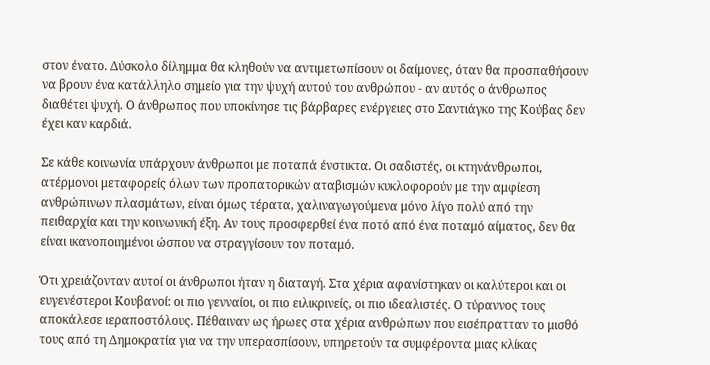στον ένατο. Δύσκολο δίλημμα θα κληθούν να αντιμετωπίσουν οι δαίμονες, όταν θα προσπαθήσουν να βρουν ένα κατάλληλο σημείο για την ψυχή αυτού του ανθρώπου - αν αυτός ο άνθρωπος διαθέτει ψυχή. Ο άνθρωπος που υποκίνησε τις βάρβαρες ενέργειες στο Σαντιάγκο της Κούβας δεν έχει καν καρδιά.

Σε κάθε κοινωνία υπάρχουν άνθρωποι με ποταπά ένστικτα. Οι σαδιστές, οι κτηνάνθρωποι, ατέρμονοι μεταφορείς όλων των προπατορικών αταβισμών κυκλοφορούν με την αμφίεση ανθρώπινων πλασμάτων, είναι όμως τέρατα, χαλιναγωγούμενα μόνο λίγο πολύ από την πειθαρχία και την κοινωνική έξη. Αν τους προσφερθεί ένα ποτό από ένα ποταμό αίματος, δεν θα είναι ικανοποιημένοι ώσπου να στραγγίσουν τον ποταμό.

Ότι χρειάζονταν αυτοί οι άνθρωποι ήταν η διαταγή. Στα χέρια αφανίστηκαν οι καλύτεροι και οι ευγενέστεροι Κουβανοί: οι πιο γενναίοι, οι πιο ειλικρινείς, οι πιο ιδεαλιστές. Ο τύραννος τους αποκάλεσε ιεραποστόλους. Πέθαιναν ως ήρωες στα χέρια ανθρώπων που εισέπρατταν το μισθό τους από τη Δημοκρατία για να την υπερασπίσουν, υπηρετούν τα συμφέροντα μιας κλίκας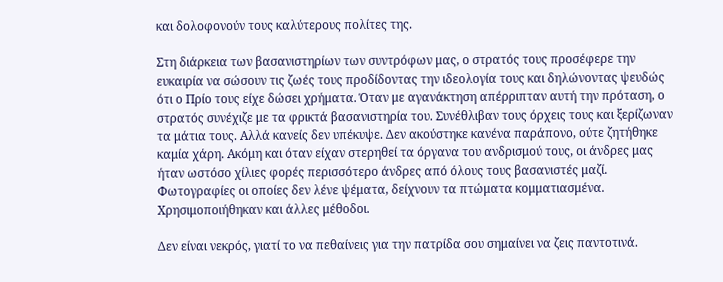και δολοφονούν τους καλύτερους πολίτες της.

Στη διάρκεια των βασανιστηρίων των συντρόφων μας, ο στρατός τους προσέφερε την ευκαιρία να σώσουν τις ζωές τους προδίδοντας την ιδεολογία τους και δηλώνοντας ψευδώς ότι ο Πρίο τους είχε δώσει χρήματα. Όταν με αγανάκτηση απέρριπταν αυτή την πρόταση, ο στρατός συνέχιζε με τα φρικτά βασανιστηρία του. Συνέθλιβαν τους όρχεις τους και ξερίζωναν τα μάτια τους. Αλλά κανείς δεν υπέκυψε. Δεν ακούστηκε κανένα παράπονο, ούτε ζητήθηκε καμία χάρη. Ακόμη και όταν είχαν στερηθεί τα όργανα του ανδρισμού τους, οι άνδρες μας ήταν ωστόσο χίλιες φορές περισσότερο άνδρες από όλους τους βασανιστές μαζί. Φωτογραφίες οι οποίες δεν λένε ψέματα, δείχνουν τα πτώματα κομματιασμένα. Χρησιμοποιήθηκαν και άλλες μέθοδοι.

Δεν είναι νεκρός, γιατί το να πεθαίνεις για την πατρίδα σου σημαίνει να ζεις παντοτινά.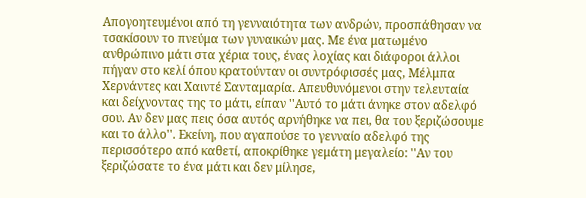Απογοητευμένοι από τη γενναιότητα των ανδρών, προσπάθησαν να τσακίσουν το πνεύμα των γυναικών μας. Με ένα ματωμένο ανθρώπινο μάτι στα χέρια τους, ένας λοχίας και διάφοροι άλλοι πήγαν στο κελί όπου κρατούνταν οι συντρόφισσές μας, Μέλμπα Χερνάντες και Χαιντέ Σανταμαρία. Απευθυνόμενοι στην τελευταία και δείχνοντας της το μάτι, είπαν ''Αυτό το μάτι άνηκε στον αδελφό σου. Αν δεν μας πεις όσα αυτός αρνήθηκε να πει, θα του ξεριζώσουμε και το άλλο''. Εκείνη, που αγαπούσε το γενναίο αδελφό της περισσότερο από καθετί, αποκρίθηκε γεμάτη μεγαλείο: ''Αν του ξεριζώσατε το ένα μάτι και δεν μίλησε,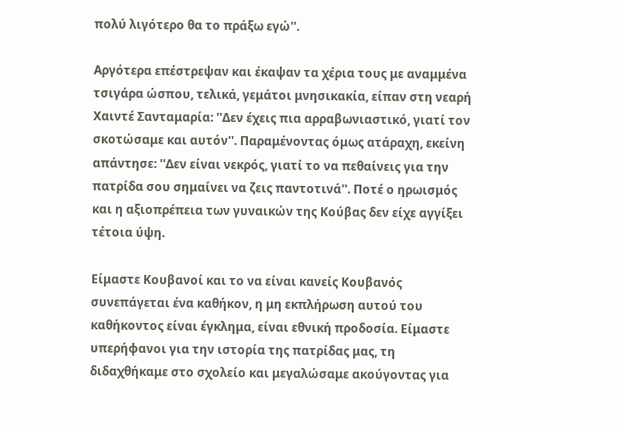πολύ λιγότερο θα το πράξω εγώ''.

Αργότερα επέστρεψαν και έκαψαν τα χέρια τους με αναμμένα τσιγάρα ώσπου, τελικά, γεμάτοι μνησικακία, είπαν στη νεαρή Χαιντέ Σανταμαρία: ''Δεν έχεις πια αρραβωνιαστικό, γιατί τον σκοτώσαμε και αυτόν''. Παραμένοντας όμως ατάραχη, εκείνη απάντησε: ''Δεν είναι νεκρός, γιατί το να πεθαίνεις για την πατρίδα σου σημαίνει να ζεις παντοτινά''. Ποτέ ο ηρωισμός και η αξιοπρέπεια των γυναικών της Κούβας δεν είχε αγγίξει τέτοια ύψη.

Είμαστε Κουβανοί και το να είναι κανείς Κουβανός συνεπάγεται ένα καθήκον, η μη εκπλήρωση αυτού του καθήκοντος είναι έγκλημα, είναι εθνική προδοσία. Είμαστε υπερήφανοι για την ιστορία της πατρίδας μας, τη διδαχθήκαμε στο σχολείο και μεγαλώσαμε ακούγοντας για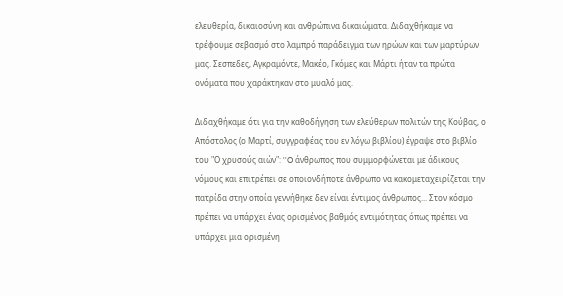ελευθερία, δικαιοσύνη και ανθρώπινα δικαιώματα. Διδαχθήκαμε να τρέφουμε σεβασμό στο λαμπρό παράδειγμα των ηρώων και των μαρτύρων μας. Σεσπεδες, Αγκραμόντε, Μακέο, Γκόμες και Μάρτι ήταν τα πρώτα ονόματα που χαράκτηκαν στο μυαλό μας.

Διδαχθήκαμε ότι για την καθοδήγηση των ελεύθερων πολιτών της Κούβας, ο Απόστολος (ο Μαρτί, συγγραφέας του εν λόγω βιβλίου) έγραψε στο βιβλίο του "Ο χρυσούς αιών": ''O άνθρωπος που συμμορφώνεται με άδικους νόμους και επιτρέπει σε οποιονδήποτε άνθρωπο να κακομεταχειρίζεται την πατρίδα στην οποία γεννήθηκε δεν είναι έντιμος άνθρωπος... Στον κόσμο πρέπει να υπάρχει ένας ορισμένος βαθμός εντιμότητας όπως πρέπει να υπάρχει μια ορισμένη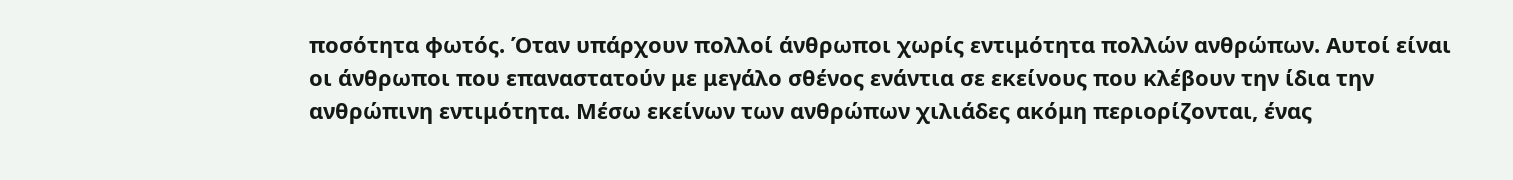ποσότητα φωτός. Όταν υπάρχουν πολλοί άνθρωποι χωρίς εντιμότητα πολλών ανθρώπων. Αυτοί είναι οι άνθρωποι που επαναστατούν με μεγάλο σθένος ενάντια σε εκείνους που κλέβουν την ίδια την ανθρώπινη εντιμότητα. Μέσω εκείνων των ανθρώπων χιλιάδες ακόμη περιορίζονται, ένας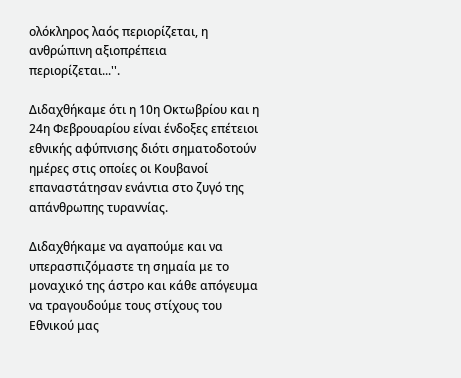ολόκληρος λαός περιορίζεται, η ανθρώπινη αξιοπρέπεια περιορίζεται...''.

Διδαχθήκαμε ότι η 10η Οκτωβρίου και η 24η Φεβρουαρίου είναι ένδοξες επέτειοι εθνικής αφύπνισης διότι σηματοδοτούν ημέρες στις οποίες οι Κουβανοί επαναστάτησαν ενάντια στο ζυγό της απάνθρωπης τυραννίας.

Διδαχθήκαμε να αγαπούμε και να υπερασπιζόμαστε τη σημαία με το μοναχικό της άστρο και κάθε απόγευμα να τραγουδούμε τους στίχους του Εθνικού μας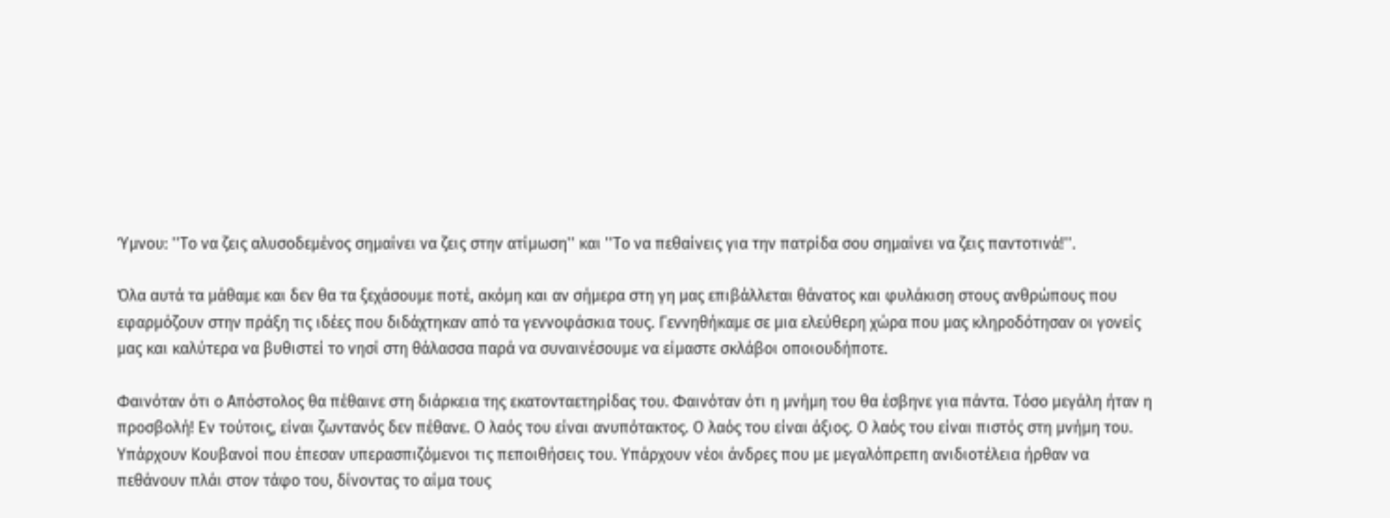Ύμνου: ''Το να ζεις αλυσοδεμένος σημαίνει να ζεις στην ατίμωση'' και ''Το να πεθαίνεις για την πατρίδα σου σημαίνει να ζεις παντοτινά!''.

Όλα αυτά τα μάθαμε και δεν θα τα ξεχάσουμε ποτέ, ακόμη και αν σήμερα στη γη μας επιβάλλεται θάνατος και φυλάκιση στους ανθρώπους που εφαρμόζουν στην πράξη τις ιδέες που διδάχτηκαν από τα γεννοφάσκια τους. Γεννηθήκαμε σε μια ελεύθερη χώρα που μας κληροδότησαν οι γονείς μας και καλύτερα να βυθιστεί το νησί στη θάλασσα παρά να συναινέσουμε να είμαστε σκλάβοι οποιουδήποτε.

Φαινόταν ότι ο Απόστολος θα πέθαινε στη διάρκεια της εκατονταετηρίδας του. Φαινόταν ότι η μνήμη του θα έσβηνε για πάντα. Τόσο μεγάλη ήταν η προσβολή! Εν τούτοις, είναι ζωντανός δεν πέθανε. Ο λαός του είναι ανυπότακτος. Ο λαός του είναι άξιος. Ο λαός του είναι πιστός στη μνήμη του. Υπάρχουν Κουβανοί που έπεσαν υπερασπιζόμενοι τις πεποιθήσεις του. Υπάρχουν νέοι άνδρες που με μεγαλόπρεπη ανιδιοτέλεια ήρθαν να πεθάνουν πλάι στον τάφο του, δίνοντας το αίμα τους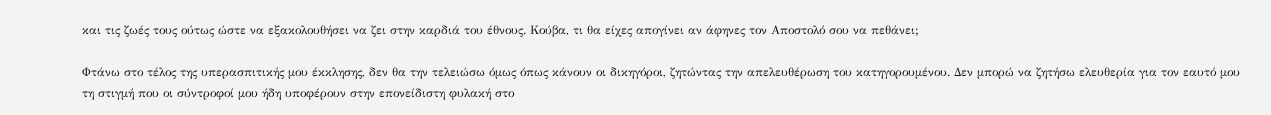και τις ζωές τους ούτως ώστε να εξακολουθήσει να ζει στην καρδιά του έθνους. Κούβα, τι θα είχες απογίνει αν άφηνες τον Αποστολό σου να πεθάνει;

Φτάνω στο τέλος της υπερασπιτικής μου έκκλησης, δεν θα την τελειώσω όμως όπως κάνουν οι δικηγόροι, ζητώντας την απελευθέρωση του κατηγορουμένου. Δεν μπορώ να ζητήσω ελευθερία για τον εαυτό μου τη στιγμή που οι σύντροφοί μου ήδη υποφέρουν στην επονείδιστη φυλακή στο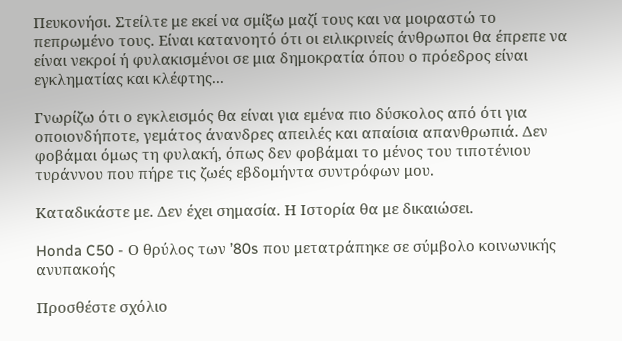Πευκονήσι. Στείλτε με εκεί να σμίξω μαζί τους και να μοιραστώ το πεπρωμένο τους. Είναι κατανοητό ότι οι ειλικρινείς άνθρωποι θα έπρεπε να είναι νεκροί ή φυλακισμένοι σε μια δημοκρατία όπου ο πρόεδρος είναι εγκληματίας και κλέφτης...

Γνωρίζω ότι ο εγκλεισμός θα είναι για εμένα πιο δύσκολος από ότι για οποιονδήποτε, γεμάτος άνανδρες απειλές και απαίσια απανθρωπιά. Δεν φοβάμαι όμως τη φυλακή, όπως δεν φοβάμαι το μένος του τιποτένιου τυράννου που πήρε τις ζωές εβδομήντα συντρόφων μου.

Καταδικάστε με. Δεν έχει σημασία. Η Ιστορία θα με δικαιώσει.

Honda C50 - Ο θρύλος των ’80s που μετατράπηκε σε σύμβολο κοινωνικής ανυπακοής

Προσθέστε σχόλιο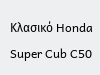Κλασικό Honda Super Cub C50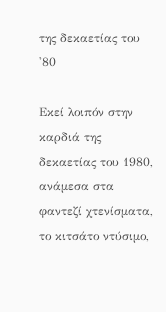της δεκαετίας του '80

Εκεί λοιπόν στην καρδιά της δεκαετίας του 1980, ανάμεσα στα φαντεζί χτενίσματα, το κιτσάτο ντύσιμο,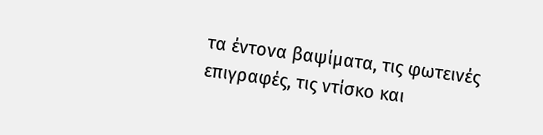τα έντονα βαψίματα, τις φωτεινές επιγραφές, τις ντίσκο και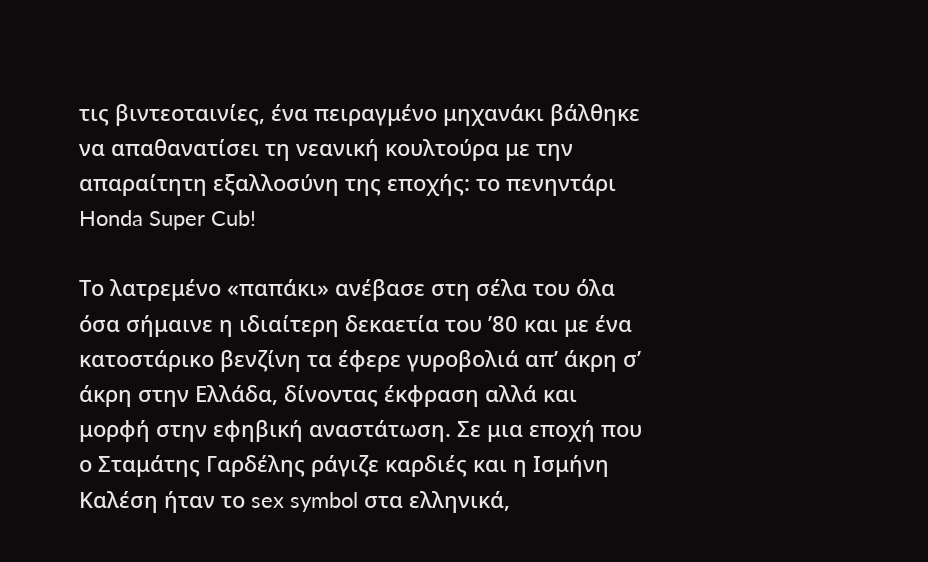τις βιντεοταινίες, ένα πειραγμένο μηχανάκι βάλθηκε να απαθανατίσει τη νεανική κουλτούρα με την απαραίτητη εξαλλοσύνη της εποχής: το πενηντάρι Honda Super Cub!

Το λατρεμένο «παπάκι» ανέβασε στη σέλα του όλα όσα σήμαινε η ιδιαίτερη δεκαετία του ’80 και με ένα κατοστάρικο βενζίνη τα έφερε γυροβολιά απ’ άκρη σ’ άκρη στην Ελλάδα, δίνοντας έκφραση αλλά και μορφή στην εφηβική αναστάτωση. Σε μια εποχή που ο Σταμάτης Γαρδέλης ράγιζε καρδιές και η Ισμήνη Καλέση ήταν το sex symbol στα ελληνικά,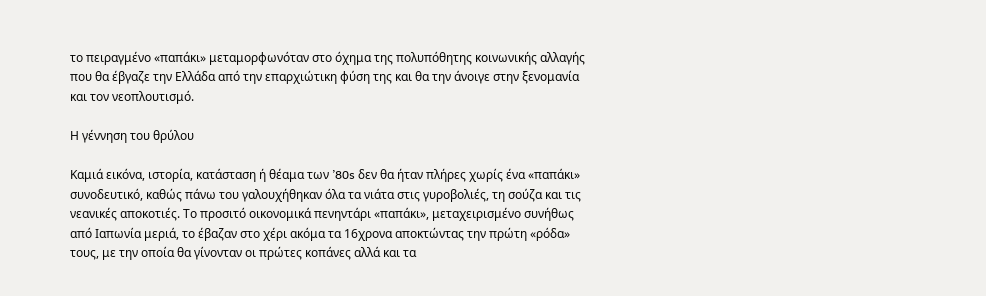το πειραγμένο «παπάκι» μεταμορφωνόταν στο όχημα της πολυπόθητης κοινωνικής αλλαγής που θα έβγαζε την Ελλάδα από την επαρχιώτικη φύση της και θα την άνοιγε στην ξενομανία και τον νεοπλουτισμό.

Η γέννηση του θρύλου

Καμιά εικόνα, ιστορία, κατάσταση ή θέαμα των ’80s δεν θα ήταν πλήρες χωρίς ένα «παπάκι» συνοδευτικό, καθώς πάνω του γαλουχήθηκαν όλα τα νιάτα στις γυροβολιές, τη σούζα και τις νεανικές αποκοτιές. Το προσιτό οικονομικά πενηντάρι «παπάκι», μεταχειρισμένο συνήθως από Ιαπωνία μεριά, το έβαζαν στο χέρι ακόμα τα 16χρονα αποκτώντας την πρώτη «ρόδα» τους, με την οποία θα γίνονταν οι πρώτες κοπάνες αλλά και τα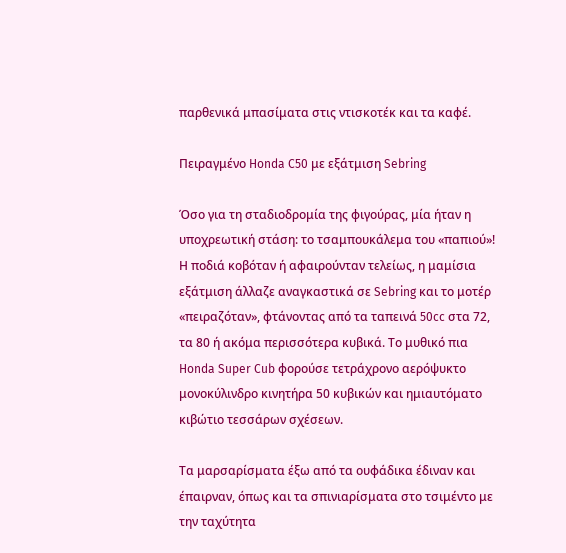παρθενικά μπασίματα στις ντισκοτέκ και τα καφέ.

Πειραγμένο Honda C50 με εξάτμιση Sebring

Όσο για τη σταδιοδρομία της φιγούρας, μία ήταν η υποχρεωτική στάση: το τσαμπουκάλεμα του «παπιού»! Η ποδιά κοβόταν ή αφαιρούνταν τελείως, η μαμίσια εξάτμιση άλλαζε αναγκαστικά σε Sebring και το μοτέρ «πειραζόταν», φτάνοντας από τα ταπεινά 50cc στα 72, τα 80 ή ακόμα περισσότερα κυβικά. Το μυθικό πια Honda Super Cub φορούσε τετράχρονο αερόψυκτο μονοκύλινδρο κινητήρα 50 κυβικών και ημιαυτόματο κιβώτιο τεσσάρων σχέσεων.

Τα μαρσαρίσματα έξω από τα ουφάδικα έδιναν και έπαιρναν, όπως και τα σπινιαρίσματα στο τσιμέντο με την ταχύτητα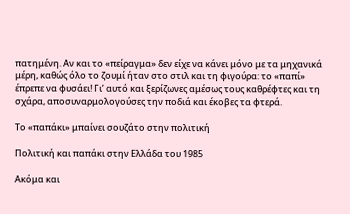πατημένη. Αν και το «πείραγμα» δεν είχε να κάνει μόνο με τα μηχανικά μέρη, καθώς όλο το ζουμί ήταν στο στιλ και τη φιγούρα: το «παπί» έπρεπε να φυσάει! Γι’ αυτό και ξερίζωνες αμέσως τους καθρέφτες και τη σχάρα, αποσυναρμολογούσες την ποδιά και έκοβες τα φτερά.

Το «παπάκι» μπαίνει σουζάτο στην πολιτική

Πολιτική και παπάκι στην Ελλάδα του 1985

Ακόμα και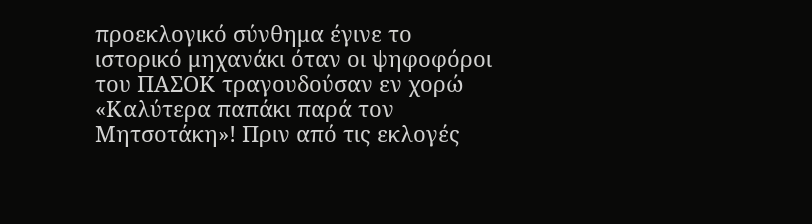προεκλογικό σύνθημα έγινε το ιστορικό μηχανάκι όταν οι ψηφοφόροι του ΠΑΣΟΚ τραγουδούσαν εν χορώ «Καλύτερα παπάκι παρά τον Μητσοτάκη»! Πριν από τις εκλογές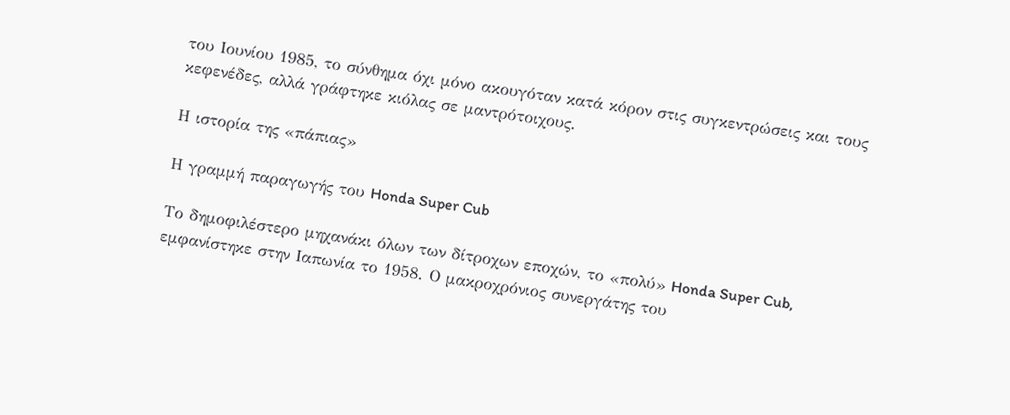του Ιουνίου 1985, το σύνθημα όχι μόνο ακουγόταν κατά κόρον στις συγκεντρώσεις και τους κεφενέδες, αλλά γράφτηκε κιόλας σε μαντρότοιχους.

Η ιστορία της «πάπιας»

Η γραμμή παραγωγής του Honda Super Cub

Το δημοφιλέστερο μηχανάκι όλων των δίτροχων εποχών, το «πολύ» Honda Super Cub, εμφανίστηκε στην Ιαπωνία το 1958. Ο μακροχρόνιος συνεργάτης του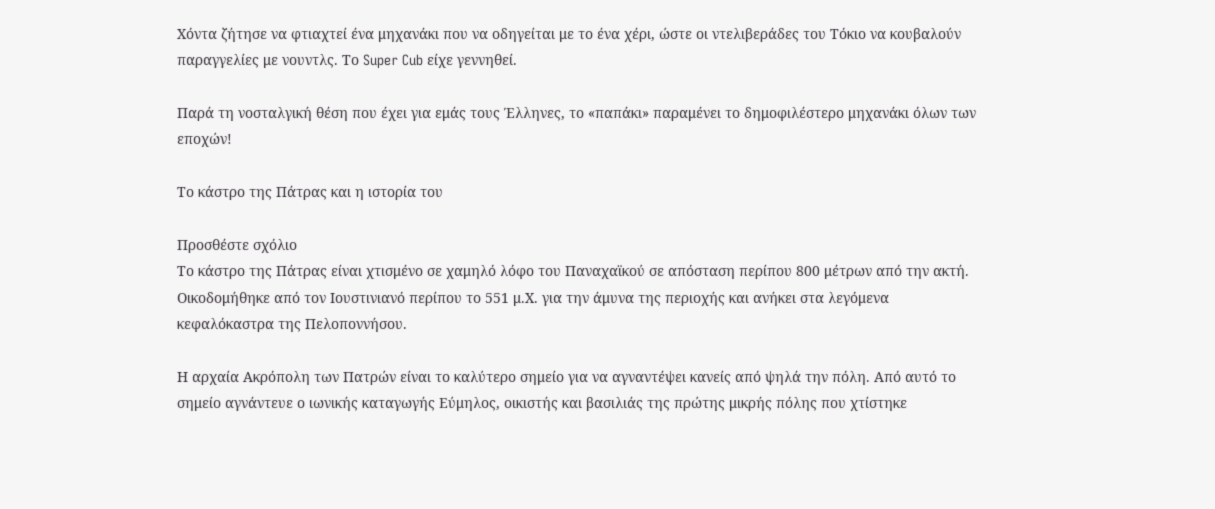Χόντα ζήτησε να φτιαχτεί ένα μηχανάκι που να οδηγείται με το ένα χέρι, ώστε οι ντελιβεράδες του Τόκιο να κουβαλούν παραγγελίες με νουντλς. Το Super Cub είχε γεννηθεί.

Παρά τη νοσταλγική θέση που έχει για εμάς τους Έλληνες, το «παπάκι» παραμένει το δημοφιλέστερο μηχανάκι όλων των εποχών!

Το κάστρο της Πάτρας και η ιστορία του

Προσθέστε σχόλιο
Το κάστρο της Πάτρας είναι χτισμένο σε χαμηλό λόφο του Παναχαϊκού σε απόσταση περίπου 800 μέτρων από την ακτή. Οικοδομήθηκε από τον Ιουστινιανό περίπου το 551 μ.Χ. για την άμυνα της περιοχής και ανήκει στα λεγόμενα κεφαλόκαστρα της Πελοποννήσου.

Η αρχαία Ακρόπολη των Πατρών είναι το καλύτερο σημείο για να αγναντέψει κανείς από ψηλά την πόλη. Από αυτό το σημείο αγνάντευε ο ιωνικής καταγωγής Εύμηλος, οικιστής και βασιλιάς της πρώτης μικρής πόλης που χτίστηκε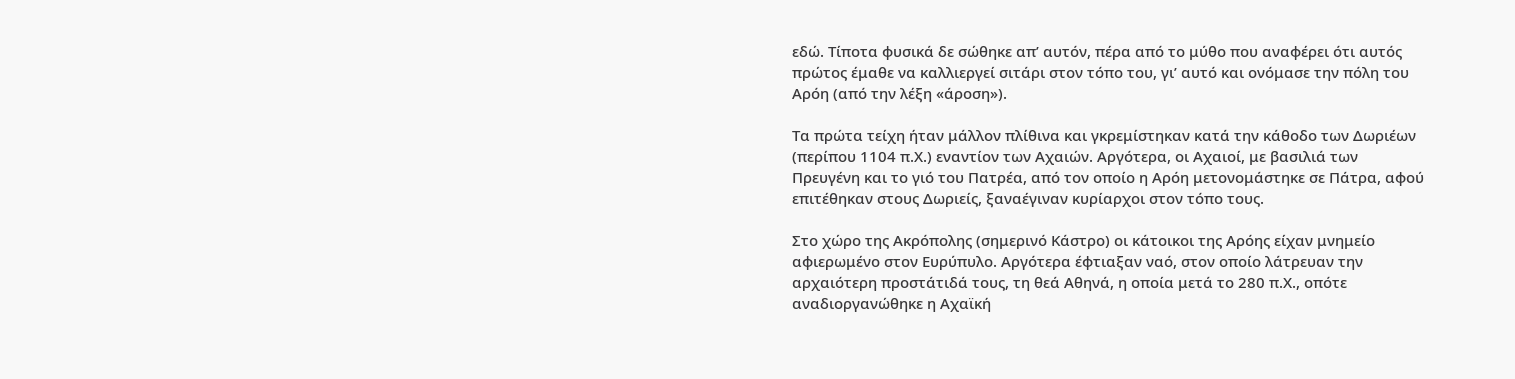εδώ. Τίποτα φυσικά δε σώθηκε απ’ αυτόν, πέρα από το μύθο που αναφέρει ότι αυτός πρώτος έμαθε να καλλιεργεί σιτάρι στον τόπο του, γι’ αυτό και ονόμασε την πόλη του Αρόη (από την λέξη «άροση»).

Τα πρώτα τείχη ήταν μάλλον πλίθινα και γκρεμίστηκαν κατά την κάθοδο των Δωριέων (περίπου 1104 π.Χ.) εναντίον των Αχαιών. Αργότερα, οι Αχαιοί, με βασιλιά των Πρευγένη και το γιό του Πατρέα, από τον οποίο η Αρόη μετονομάστηκε σε Πάτρα, αφού επιτέθηκαν στους Δωριείς, ξαναέγιναν κυρίαρχοι στον τόπο τους.

Στο χώρο της Ακρόπολης (σημερινό Κάστρο) οι κάτοικοι της Αρόης είχαν μνημείο αφιερωμένο στον Ευρύπυλο. Αργότερα έφτιαξαν ναό, στον οποίο λάτρευαν την αρχαιότερη προστάτιδά τους, τη θεά Αθηνά, η οποία μετά το 280 π.Χ., οπότε αναδιοργανώθηκε η Αχαϊκή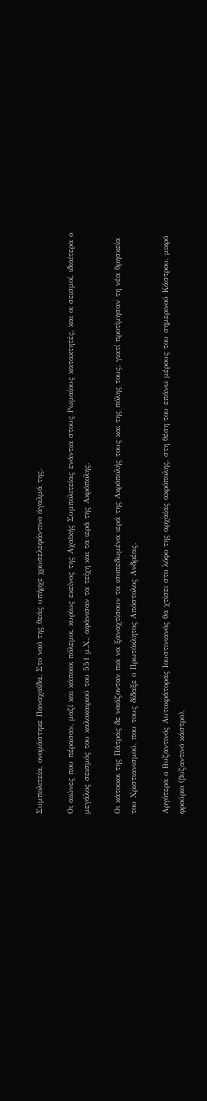Συμπολιτεία, ονομάστηκε Παναχαΐδα. Στο ναό της θεάς υπήρχε χρυσελεφάντινο άγαλμά της.

Οι αιώνες που πέρασαν, μαζί και κάποιοι πόλεμοι, κυρίως εκείνος της Αχαϊκής Συμπολιτείας ενάντια στους Ρωμαίους κατακτητές, και οι σεισμοί, ιδιαίτερα ο μεγάλος σεισμός του καλοκαιριού του 551 μ.Χ., αφάνισαν τα τείχη και τα ιερά της Ακρόπολης.

Οι κάτοικοι της Πάτρας δε νοιάζονταν πια να ξαναχτίσουν τα ισοπεδωμένα ιερά της Ακρόπολής τους και της πόλης τους, γιατί προτίμησαν τη νέα θρησκεία του Χριστιανισμού, που τους δίδαξε ο Πρωτόκλητος Απόστολος Ανδρέας.

Αργότερα ο Βυζαντινός Αυτοκράτορας Ιουστινιανός θα χτίσει στο λόφο της αρχαίας ακρόπολης, στη θέση του επάνω μέρους του σημερινού Κάστρου, μικρό φρούριο (βυζαντινό κάστρο),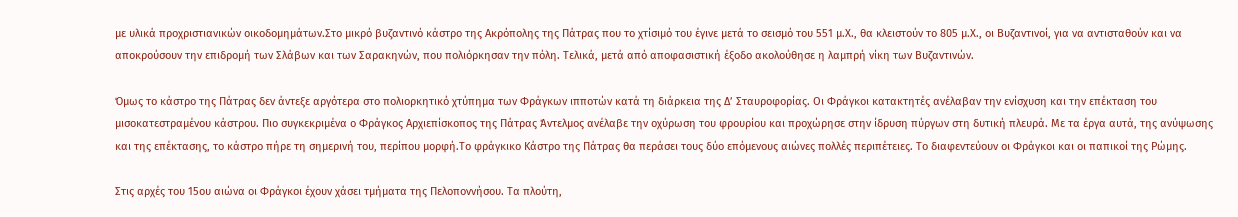με υλικά προχριστιανικών οικοδομημάτων.Στο μικρό βυζαντινό κάστρο της Ακρόπολης της Πάτρας που το χτίσιμό του έγινε μετά το σεισμό του 551 μ.Χ., θα κλειστούν το 805 μ.Χ., οι Βυζαντινοί, για να αντισταθούν και να αποκρούσουν την επιδρομή των Σλάβων και των Σαρακηνών, που πολιόρκησαν την πόλη. Τελικά, μετά από αποφασιστική έξοδο ακολούθησε η λαμπρή νίκη των Βυζαντινών.

Όμως το κάστρο της Πάτρας δεν άντεξε αργότερα στο πολιορκητικό χτύπημα των Φράγκων ιπποτών κατά τη διάρκεια της Δ’ Σταυροφορίας. Οι Φράγκοι κατακτητές ανέλαβαν την ενίσχυση και την επέκταση του μισοκατεστραμένου κάστρου. Πιο συγκεκριμένα ο Φράγκος Αρχιεπίσκοπος της Πάτρας Άντελμος ανέλαβε την οχύρωση του φρουρίου και προχώρησε στην ίδρυση πύργων στη δυτική πλευρά. Με τα έργα αυτά, της ανύψωσης και της επέκτασης, το κάστρο πήρε τη σημερινή του, περίπου μορφή.Το φράγκικο Κάστρο της Πάτρας θα περάσει τους δύο επόμενους αιώνες πολλές περιπέτειες. Το διαφεντεύουν οι Φράγκοι και οι παπικοί της Ρώμης.

Στις αρχές του 15ου αιώνα οι Φράγκοι έχουν χάσει τμήματα της Πελοποννήσου. Τα πλούτη,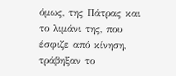όμως, της Πάτρας και το λιμάνι της, που έσφιζε από κίνηση, τράβηξαν το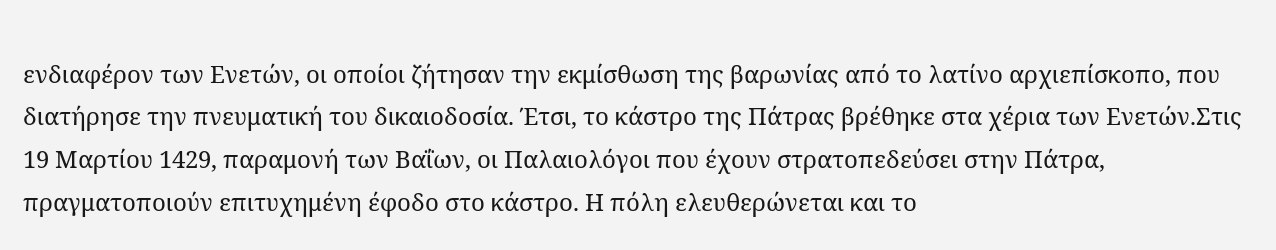ενδιαφέρον των Ενετών, οι οποίοι ζήτησαν την εκμίσθωση της βαρωνίας από το λατίνο αρχιεπίσκοπο, που διατήρησε την πνευματική του δικαιοδοσία. Έτσι, το κάστρο της Πάτρας βρέθηκε στα χέρια των Ενετών.Στις 19 Μαρτίου 1429, παραμονή των Βαΐων, οι Παλαιολόγοι που έχουν στρατοπεδεύσει στην Πάτρα, πραγματοποιούν επιτυχημένη έφοδο στο κάστρο. Η πόλη ελευθερώνεται και το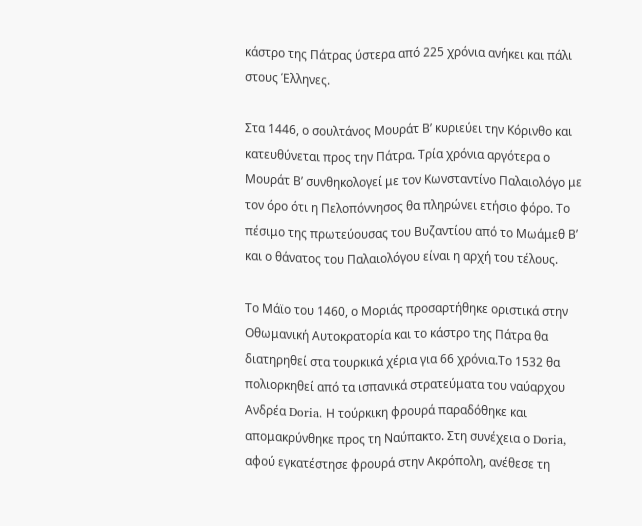κάστρο της Πάτρας ύστερα από 225 χρόνια ανήκει και πάλι στους Έλληνες.

Στα 1446, ο σουλτάνος Μουράτ Β’ κυριεύει την Κόρινθο και κατευθύνεται προς την Πάτρα. Τρία χρόνια αργότερα ο Μουράτ Β’ συνθηκολογεί με τον Κωνσταντίνο Παλαιολόγο με τον όρο ότι η Πελοπόννησος θα πληρώνει ετήσιο φόρο. Το πέσιμο της πρωτεύουσας του Βυζαντίου από το Μωάμεθ Β’ και ο θάνατος του Παλαιολόγου είναι η αρχή του τέλους.

Το Μάϊο του 1460, ο Μοριάς προσαρτήθηκε οριστικά στην Οθωμανική Αυτοκρατορία και το κάστρο της Πάτρα θα διατηρηθεί στα τουρκικά χέρια για 66 χρόνια.Το 1532 θα πολιορκηθεί από τα ισπανικά στρατεύματα του ναύαρχου Ανδρέα Doria. Η τούρκικη φρουρά παραδόθηκε και απομακρύνθηκε προς τη Ναύπακτο. Στη συνέχεια ο Doria, αφού εγκατέστησε φρουρά στην Ακρόπολη, ανέθεσε τη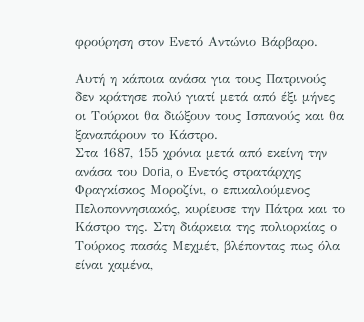φρούρηση στον Ενετό Αντώνιο Βάρβαρο.

Αυτή η κάποια ανάσα για τους Πατρινούς δεν κράτησε πολύ γιατί μετά από έξι μήνες οι Τούρκοι θα διώξουν τους Ισπανούς και θα ξαναπάρουν το Κάστρο.
Στα 1687, 155 χρόνια μετά από εκείνη την ανάσα του Doria, ο Ενετός στρατάρχης Φραγκίσκος Μοροζίνι, ο επικαλούμενος Πελοποννησιακός, κυρίευσε την Πάτρα και το Κάστρο της. Στη διάρκεια της πολιορκίας ο Τούρκος πασάς Μεχμέτ, βλέποντας πως όλα είναι χαμένα,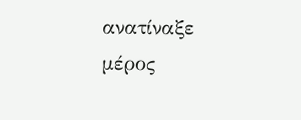ανατίναξε μέρος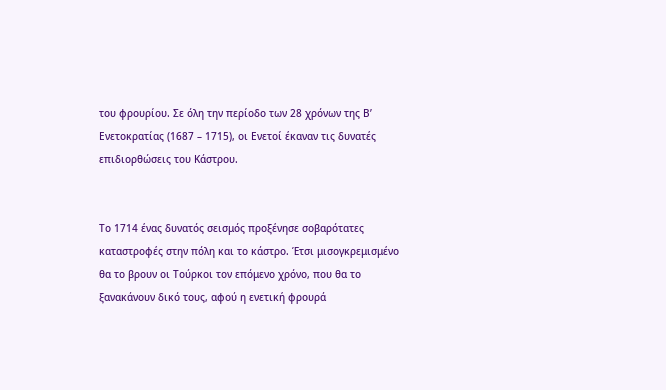του φρουρίου. Σε όλη την περίοδο των 28 χρόνων της Β’ Ενετοκρατίας (1687 – 1715), οι Ενετοί έκαναν τις δυνατές επιδιορθώσεις του Κάστρου.


Το 1714 ένας δυνατός σεισμός προξένησε σοβαρότατες καταστροφές στην πόλη και το κάστρο. Έτσι μισογκρεμισμένο θα το βρουν οι Τούρκοι τον επόμενο χρόνο, που θα το ξανακάνουν δικό τους, αφού η ενετική φρουρά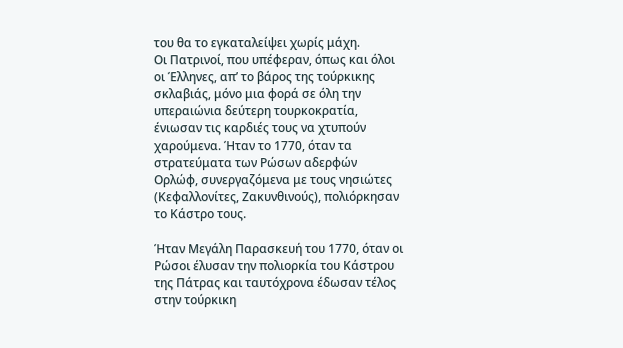του θα το εγκαταλείψει χωρίς μάχη.
Οι Πατρινοί, που υπέφεραν, όπως και όλοι οι Έλληνες, απ’ το βάρος της τούρκικης σκλαβιάς, μόνο μια φορά σε όλη την υπεραιώνια δεύτερη τουρκοκρατία, ένιωσαν τις καρδιές τους να χτυπούν χαρούμενα. Ήταν το 1770, όταν τα στρατεύματα των Ρώσων αδερφών Ορλώφ, συνεργαζόμενα με τους νησιώτες (Κεφαλλονίτες, Ζακυνθινούς), πολιόρκησαν το Κάστρο τους.

Ήταν Μεγάλη Παρασκευή του 1770, όταν οι Ρώσοι έλυσαν την πολιορκία του Κάστρου της Πάτρας και ταυτόχρονα έδωσαν τέλος στην τούρκικη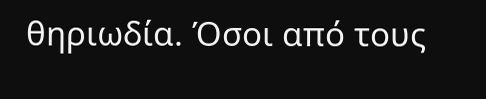θηριωδία. Όσοι από τους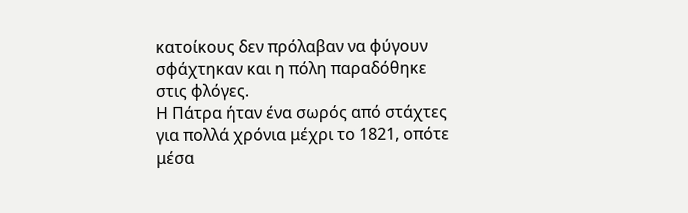κατοίκους δεν πρόλαβαν να φύγουν σφάχτηκαν και η πόλη παραδόθηκε στις φλόγες.
Η Πάτρα ήταν ένα σωρός από στάχτες για πολλά χρόνια μέχρι το 1821, οπότε μέσα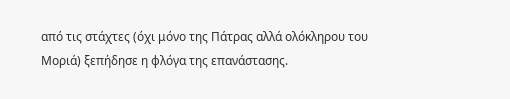από τις στάχτες (όχι μόνο της Πάτρας αλλά ολόκληρου του Μοριά) ξεπήδησε η φλόγα της επανάστασης.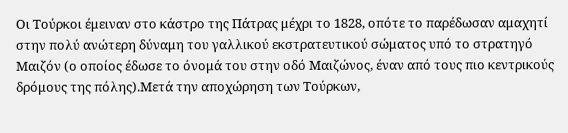Οι Τούρκοι έμειναν στο κάστρο της Πάτρας μέχρι το 1828, οπότε το παρέδωσαν αμαχητί στην πολύ ανώτερη δύναμη του γαλλικού εκστρατευτικού σώματος υπό το στρατηγό Μαιζόν (ο οποίος έδωσε το όνομά του στην οδό Μαιζώνος, έναν από τους πιο κεντρικούς δρόμους της πόλης).Μετά την αποχώρηση των Τούρκων,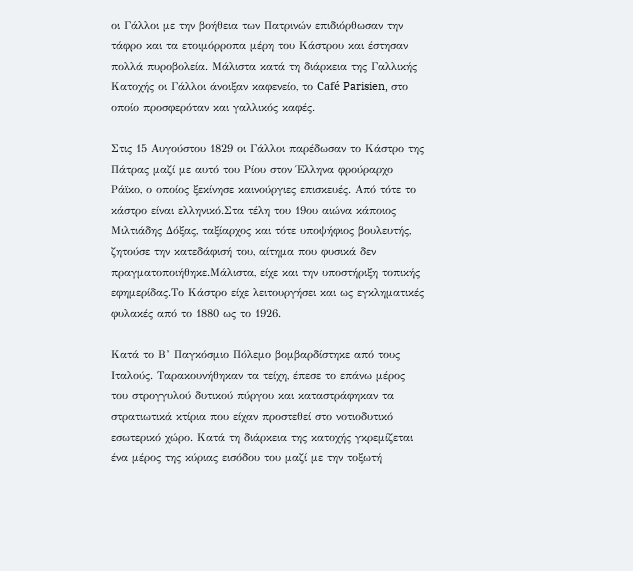οι Γάλλοι με την βοήθεια των Πατρινών επιδιόρθωσαν την τάφρο και τα ετοιμόρροπα μέρη του Κάστρου και έστησαν πολλά πυροβολεία. Μάλιστα κατά τη διάρκεια της Γαλλικής Κατοχής οι Γάλλοι άνοιξαν καφενείο, το Café Parisien, στο οποίο προσφερόταν και γαλλικός καφές.

Στις 15 Αυγούστου 1829 οι Γάλλοι παρέδωσαν το Κάστρο της Πάτρας μαζί με αυτό του Ρίου στον Έλληνα φρούραρχο Ράϊκο, ο οποίος ξεκίνησε καινούργιες επισκευές. Από τότε το κάστρο είναι ελληνικό.Στα τέλη του 19ου αιώνα κάποιος Μιλτιάδης Δόξας, ταξίαρχος και τότε υποψήφιος βουλευτής, ζητούσε την κατεδάφισή του, αίτημα που φυσικά δεν πραγματοποιήθηκε.Μάλιστα, είχε και την υποστήριξη τοπικής εφημερίδας.Το Κάστρο είχε λειτουργήσει και ως εγκληματικές φυλακές από το 1880 ως το 1926.

Κατά το Β’ Παγκόσμιο Πόλεμο βομβαρδίστηκε από τους Ιταλούς. Ταρακουνήθηκαν τα τείχη, έπεσε το επάνω μέρος του στρογγυλού δυτικού πύργου και καταστράφηκαν τα στρατιωτικά κτίρια που είχαν προστεθεί στο νοτιοδυτικό εσωτερικό χώρο. Κατά τη διάρκεια της κατοχής γκρεμίζεται ένα μέρος της κύριας εισόδου του μαζί με την τοξωτή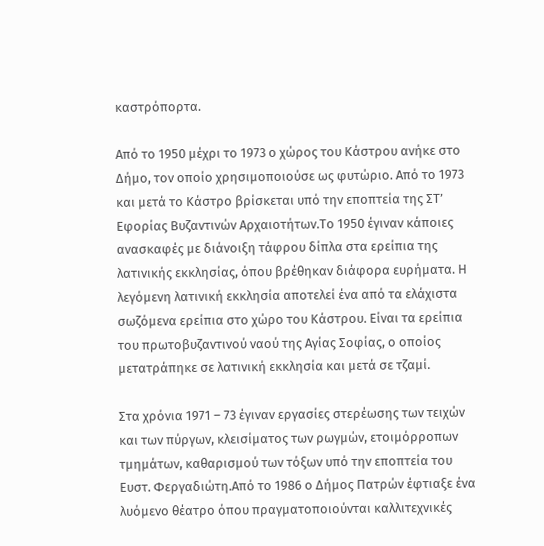καστρόπορτα.

Από το 1950 μέχρι το 1973 ο χώρος του Κάστρου ανήκε στο Δήμο, τον οποίο χρησιμοποιούσε ως φυτώριο. Από το 1973 και μετά το Κάστρο βρίσκεται υπό την εποπτεία της ΣΤ’ Εφορίας Βυζαντινών Αρχαιοτήτων.Το 1950 έγιναν κάποιες ανασκαφές με διάνοιξη τάφρου δίπλα στα ερείπια της λατινικής εκκλησίας, όπου βρέθηκαν διάφορα ευρήματα. Η λεγόμενη λατινική εκκλησία αποτελεί ένα από τα ελάχιστα σωζόμενα ερείπια στο χώρο του Κάστρου. Είναι τα ερείπια του πρωτοβυζαντινού ναού της Αγίας Σοφίας, ο οποίος μετατράπηκε σε λατινική εκκλησία και μετά σε τζαμί.

Στα χρόνια 1971 – 73 έγιναν εργασίες στερέωσης των τειχών και των πύργων, κλεισίματος των ρωγμών, ετοιμόρροπων τμημάτων, καθαρισμού των τόξων υπό την εποπτεία του Ευστ. Φεργαδιώτη.Από το 1986 ο Δήμος Πατρών έφτιαξε ένα λυόμενο θέατρο όπου πραγματοποιούνται καλλιτεχνικές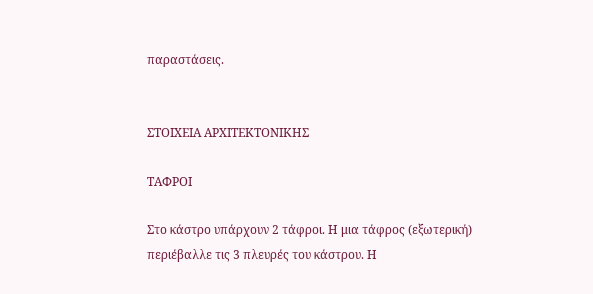παραστάσεις.


ΣΤΟΙΧΕΙΑ ΑΡΧΙΤΕΚΤΟΝΙΚΗΣ

ΤΑΦΡΟΙ

Στο κάστρο υπάρχουν 2 τάφροι. Η μια τάφρος (εξωτερική) περιέβαλλε τις 3 πλευρές του κάστρου. Η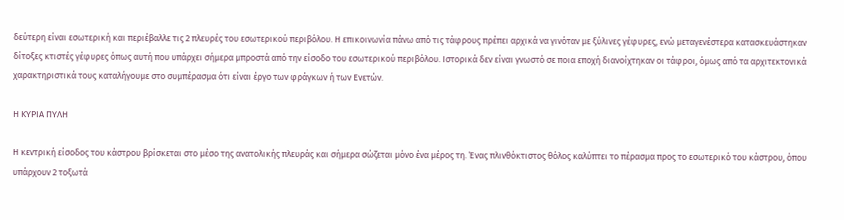δεύτερη είναι εσωτερική και περιέβαλλε τις 2 πλευρές του εσωτερικού περιβόλου. Η επικοινωνία πάνω από τις τάφρους πρέπει αρχικά να γινόταν με ξύλινες γέφυρες, ενώ μεταγενέστερα κατασκευάστηκαν δίτοξες κτιστές γέφυρες όπως αυτή που υπάρχει σήμερα μπροστά από την είσοδο του εσωτερικού περιβόλου. Ιστορικά δεν είναι γνωστό σε ποια εποχή διανοίχτηκαν οι τάφροι, όμως από τα αρχιτεκτονικά χαρακτηριστικά τους καταλήγουμε στο συμπέρασμα ότι είναι έργο των φράγκων ή των Ενετών.

Η ΚΥΡΙΑ ΠΥΛΗ

Η κεντρική είσοδος του κάστρου βρίσκεται στο μέσο της ανατολικής πλευράς και σήμερα σώζεται μόνο ένα μέρος τη. Ένας πλινθόκτιστος θόλος καλύπτει το πέρασμα προς το εσωτερικό του κάστρου, όπου υπάρχουν 2 τοξωτά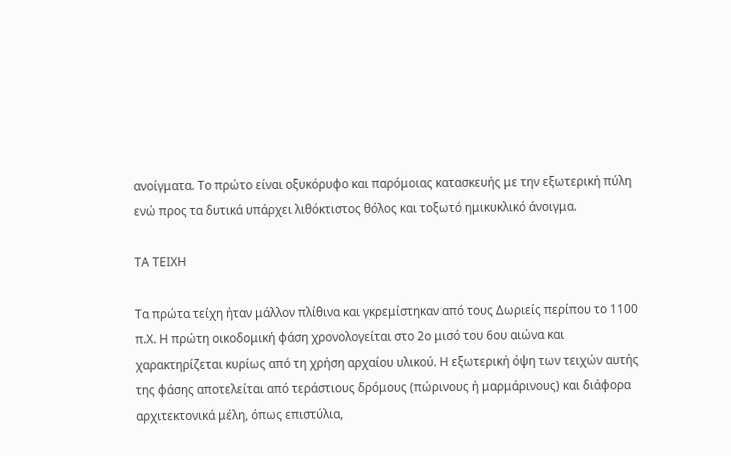ανοίγματα. Το πρώτο είναι οξυκόρυφο και παρόμοιας κατασκευής με την εξωτερική πύλη ενώ προς τα δυτικά υπάρχει λιθόκτιστος θόλος και τοξωτό ημικυκλικό άνοιγμα.

ΤΑ ΤΕΙΧΗ

Τα πρώτα τείχη ήταν μάλλον πλίθινα και γκρεμίστηκαν από τους Δωριείς περίπου το 1100 π.Χ. Η πρώτη οικοδομική φάση χρονολογείται στο 2ο μισό του 6ου αιώνα και χαρακτηρίζεται κυρίως από τη χρήση αρχαίου υλικού. Η εξωτερική όψη των τειχών αυτής της φάσης αποτελείται από τεράστιους δρόμους (πώρινους ή μαρμάρινους) και διάφορα αρχιτεκτονικά μέλη, όπως επιστύλια,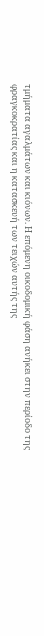τμήματα αγαλμάτων και κιόνων. Η επόμενη οικοδομική φάση ανήκει στην περίοδο της φραγκοκρατίας και η κατασκευή των τειχών αυτής της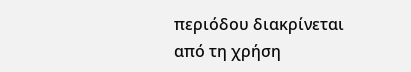περιόδου διακρίνεται από τη χρήση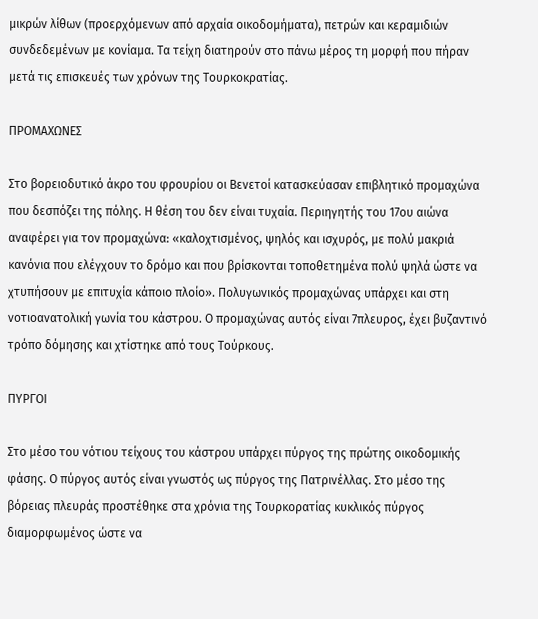μικρών λίθων (προερχόμενων από αρχαία οικοδομήματα), πετρών και κεραμιδιών συνδεδεμένων με κονίαμα. Τα τείχη διατηρούν στο πάνω μέρος τη μορφή που πήραν μετά τις επισκευές των χρόνων της Τουρκοκρατίας.

ΠΡΟΜΑΧΩΝΕΣ

Στο βορειοδυτικό άκρο του φρουρίου οι Βενετοί κατασκεύασαν επιβλητικό προμαχώνα που δεσπόζει της πόλης. Η θέση του δεν είναι τυχαία. Περιηγητής του 17ου αιώνα αναφέρει για τον προμαχώνα: «καλοχτισμένος, ψηλός και ισχυρός, με πολύ μακριά κανόνια που ελέγχουν το δρόμο και που βρίσκονται τοποθετημένα πολύ ψηλά ώστε να χτυπήσουν με επιτυχία κάποιο πλοίο». Πολυγωνικός προμαχώνας υπάρχει και στη νοτιοανατολική γωνία του κάστρου. Ο προμαχώνας αυτός είναι 7πλευρος, έχει βυζαντινό τρόπο δόμησης και χτίστηκε από τους Τούρκους.

ΠΥΡΓΟΙ

Στο μέσο του νότιου τείχους του κάστρου υπάρχει πύργος της πρώτης οικοδομικής φάσης. Ο πύργος αυτός είναι γνωστός ως πύργος της Πατρινέλλας. Στο μέσο της βόρειας πλευράς προστέθηκε στα χρόνια της Τουρκορατίας κυκλικός πύργος διαμορφωμένος ώστε να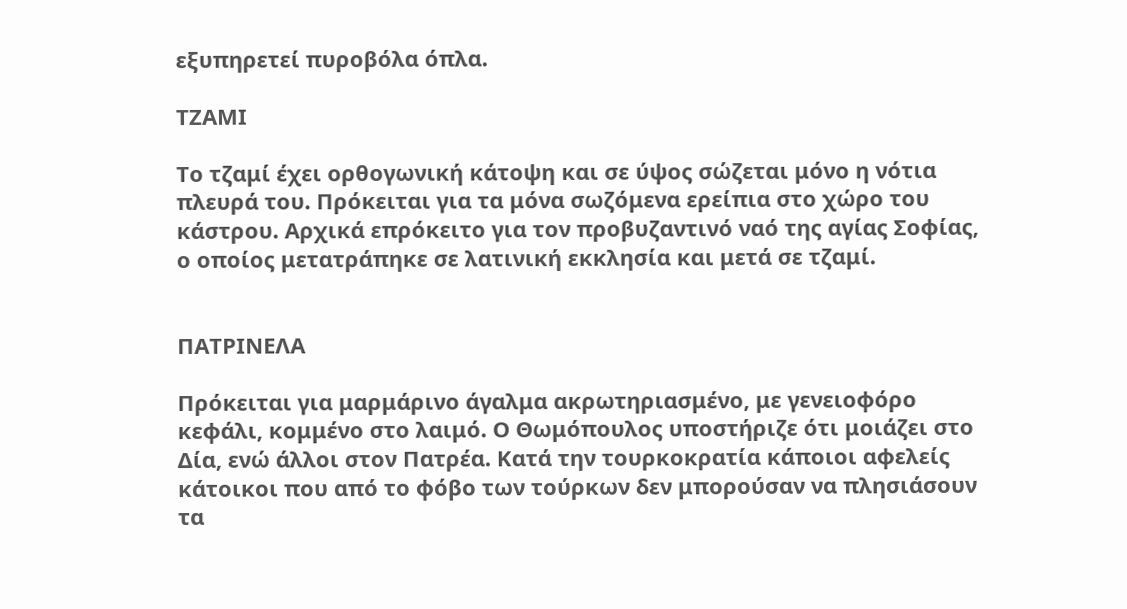εξυπηρετεί πυροβόλα όπλα.

ΤΖΑΜΙ

Το τζαμί έχει ορθογωνική κάτοψη και σε ύψος σώζεται μόνο η νότια πλευρά του. Πρόκειται για τα μόνα σωζόμενα ερείπια στο χώρο του κάστρου. Αρχικά επρόκειτο για τον προβυζαντινό ναό της αγίας Σοφίας, ο οποίος μετατράπηκε σε λατινική εκκλησία και μετά σε τζαμί.


ΠΑΤΡΙΝΕΛΑ

Πρόκειται για μαρμάρινο άγαλμα ακρωτηριασμένο, με γενειοφόρο κεφάλι, κομμένο στο λαιμό. Ο Θωμόπουλος υποστήριζε ότι μοιάζει στο Δία, ενώ άλλοι στον Πατρέα. Κατά την τουρκοκρατία κάποιοι αφελείς κάτοικοι που από το φόβο των τούρκων δεν μπορούσαν να πλησιάσουν τα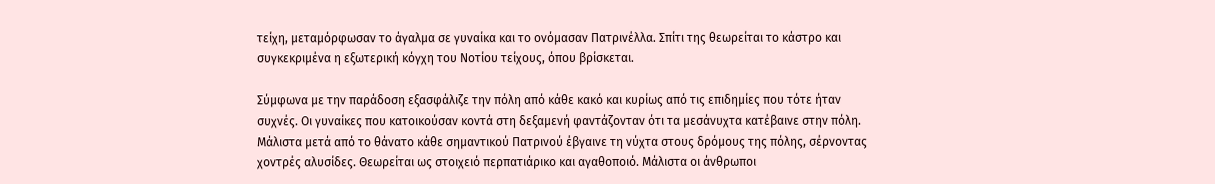τείχη, μεταμόρφωσαν το άγαλμα σε γυναίκα και το ονόμασαν Πατρινέλλα. Σπίτι της θεωρείται το κάστρο και συγκεκριμένα η εξωτερική κόγχη του Νοτίου τείχους, όπου βρίσκεται.

Σύμφωνα με την παράδοση εξασφάλιζε την πόλη από κάθε κακό και κυρίως από τις επιδημίες που τότε ήταν συχνές. Οι γυναίκες που κατοικούσαν κοντά στη δεξαμενή φαντάζονταν ότι τα μεσάνυχτα κατέβαινε στην πόλη. Μάλιστα μετά από το θάνατο κάθε σημαντικού Πατρινού έβγαινε τη νύχτα στους δρόμους της πόλης, σέρνοντας χοντρές αλυσίδες. Θεωρείται ως στοιχειό περπατιάρικο και αγαθοποιό. Μάλιστα οι άνθρωποι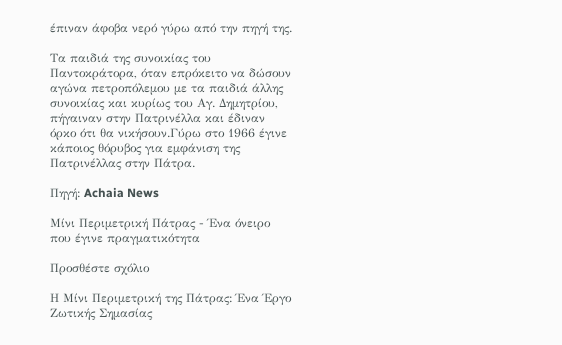έπιναν άφοβα νερό γύρω από την πηγή της.

Τα παιδιά της συνοικίας του Παντοκράτορα, όταν επρόκειτο να δώσουν αγώνα πετροπόλεμου με τα παιδιά άλλης συνοικίας και κυρίως του Αγ. Δημητρίου, πήγαιναν στην Πατρινέλλα και έδιναν όρκο ότι θα νικήσουν.Γύρω στο 1966 έγινε κάποιος θόρυβος για εμφάνιση της Πατρινέλλας στην Πάτρα.

Πηγή: Achaia News

Μίνι Περιμετρική Πάτρας - Ένα όνειρο που έγινε πραγματικότητα

Προσθέστε σχόλιο

Η Μίνι Περιμετρική της Πάτρας: Ένα Έργο Ζωτικής Σημασίας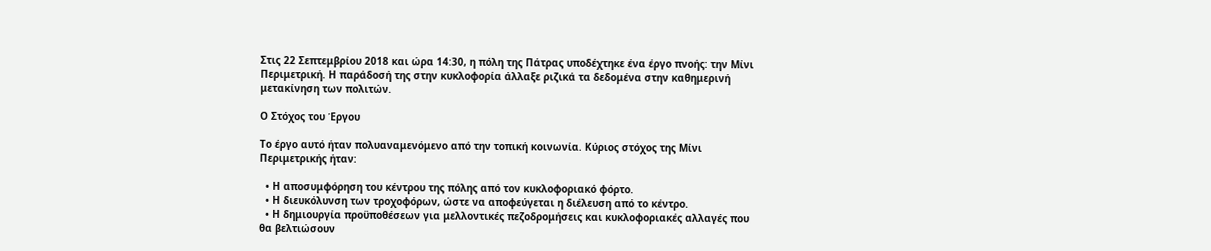Στις 22 Σεπτεμβρίου 2018 και ώρα 14:30, η πόλη της Πάτρας υποδέχτηκε ένα έργο πνοής: την Μίνι Περιμετρική. Η παράδοσή της στην κυκλοφορία άλλαξε ριζικά τα δεδομένα στην καθημερινή μετακίνηση των πολιτών.

Ο Στόχος του Έργου

Το έργο αυτό ήταν πολυαναμενόμενο από την τοπική κοινωνία. Κύριος στόχος της Μίνι Περιμετρικής ήταν:

  • Η αποσυμφόρηση του κέντρου της πόλης από τον κυκλοφοριακό φόρτο.
  • Η διευκόλυνση των τροχοφόρων, ώστε να αποφεύγεται η διέλευση από το κέντρο.
  • Η δημιουργία προϋποθέσεων για μελλοντικές πεζοδρομήσεις και κυκλοφοριακές αλλαγές που θα βελτιώσουν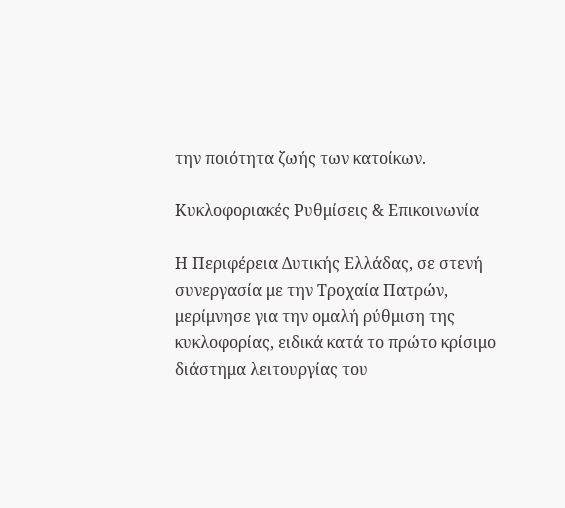την ποιότητα ζωής των κατοίκων.

Κυκλοφοριακές Ρυθμίσεις & Επικοινωνία

Η Περιφέρεια Δυτικής Ελλάδας, σε στενή συνεργασία με την Τροχαία Πατρών, μερίμνησε για την ομαλή ρύθμιση της κυκλοφορίας, ειδικά κατά το πρώτο κρίσιμο διάστημα λειτουργίας του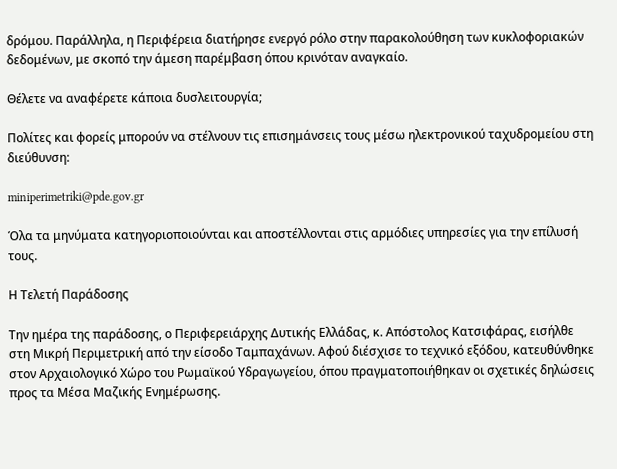δρόμου. Παράλληλα, η Περιφέρεια διατήρησε ενεργό ρόλο στην παρακολούθηση των κυκλοφοριακών δεδομένων, με σκοπό την άμεση παρέμβαση όπου κρινόταν αναγκαίο.

Θέλετε να αναφέρετε κάποια δυσλειτουργία;

Πολίτες και φορείς μπορούν να στέλνουν τις επισημάνσεις τους μέσω ηλεκτρονικού ταχυδρομείου στη διεύθυνση:

miniperimetriki@pde.gov.gr

Όλα τα μηνύματα κατηγοριοποιούνται και αποστέλλονται στις αρμόδιες υπηρεσίες για την επίλυσή τους.

Η Τελετή Παράδοσης

Την ημέρα της παράδοσης, ο Περιφερειάρχης Δυτικής Ελλάδας, κ. Απόστολος Κατσιφάρας, εισήλθε στη Μικρή Περιμετρική από την είσοδο Ταμπαχάνων. Αφού διέσχισε το τεχνικό εξόδου, κατευθύνθηκε στον Αρχαιολογικό Χώρο του Ρωμαϊκού Υδραγωγείου, όπου πραγματοποιήθηκαν οι σχετικές δηλώσεις προς τα Μέσα Μαζικής Ενημέρωσης.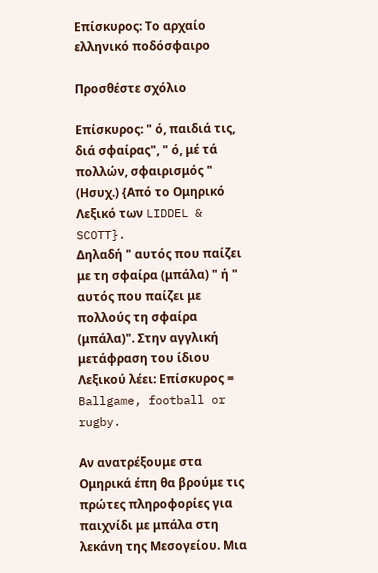Επίσκυρος: Το αρχαίο ελληνικό ποδόσφαιρο

Προσθέστε σχόλιο

Επίσκυρος: " ό, παιδιά τις, διά σφαίρας", " ό, μέ τά πολλών, σφαιρισμός " (Ησυχ.) {Από το Ομηρικό Λεξικό των LIDDEL & SCOTT}.
Δηλαδή " αυτός που παίζει με τη σφαίρα (μπάλα) " ή " αυτός που παίζει με πολλούς τη σφαίρα (μπάλα)". Στην αγγλική μετάφραση του ίδιου Λεξικού λέει: Επίσκυρος = Ballgame, football or rugby.

Αν ανατρέξουμε στα Ομηρικά έπη θα βρούμε τις πρώτες πληροφορίες για παιχνίδι με μπάλα στη λεκάνη της Μεσογείου. Μια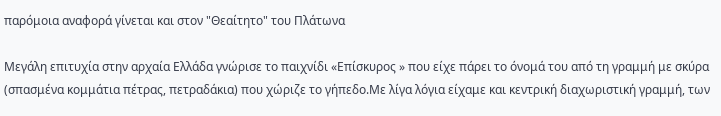παρόμοια αναφορά γίνεται και στον "Θεαίτητο" του Πλάτωνα

Μεγάλη επιτυχία στην αρχαία Ελλάδα γνώρισε το παιχνίδι «Επίσκυρος » που είχε πάρει το όνομά του από τη γραμμή με σκύρα (σπασμένα κομμάτια πέτρας, πετραδάκια) που χώριζε το γήπεδο.Με λίγα λόγια είχαμε και κεντρική διαχωριστική γραμμή, των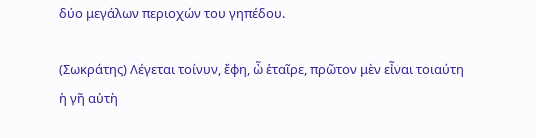δύο μεγάλων περιοχών του γηπέδου.

(Σωκράτης) Λέγεται τοίνυν, ἔφη, ὦ ἑταῖρε, πρῶτον μὲν εἶναι τοιαύτη ἡ γῆ αὐτὴ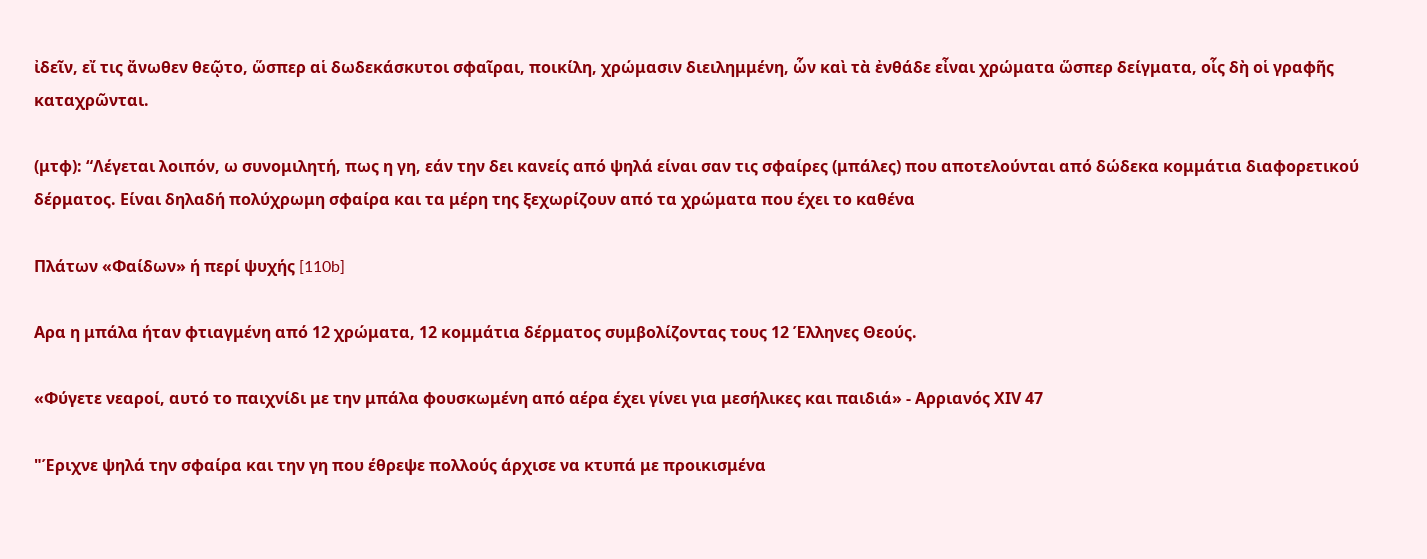ἰδεῖν, εἴ τις ἄνωθεν θεῷτο, ὥσπερ αἱ δωδεκάσκυτοι σφαῖραι, ποικίλη, χρώμασιν διειλημμένη, ὧν καὶ τὰ ἐνθάδε εἶναι χρώματα ὥσπερ δείγματα, οἷς δὴ οἱ γραφῆς καταχρῶνται.

(μτφ): “Λέγεται λοιπόν, ω συνομιλητή, πως η γη, εάν την δει κανείς από ψηλά είναι σαν τις σφαίρες (μπάλες) που αποτελούνται από δώδεκα κομμάτια διαφορετικού δέρματος. Είναι δηλαδή πολύχρωμη σφαίρα και τα μέρη της ξεχωρίζουν από τα χρώματα που έχει το καθένα

Πλάτων «Φαίδων» ή περί ψυχής [110b]

Αρα η μπάλα ήταν φτιαγμένη από 12 χρώματα, 12 κομμάτια δέρματος συμβολίζοντας τους 12 Έλληνες Θεούς.

«Φύγετε νεαροί, αυτό το παιχνίδι με την μπάλα φουσκωμένη από αέρα έχει γίνει για μεσήλικες και παιδιά» - Αρριανός ΧΙV 47

"Έριχνε ψηλά την σφαίρα και την γη που έθρεψε πολλούς άρχισε να κτυπά με προικισμένα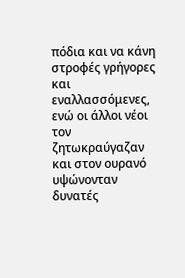πόδια και να κάνη στροφές γρήγορες και εναλλασσόμενες, ενώ οι άλλοι νέοι τον ζητωκραύγαζαν και στον ουρανό υψώνονταν δυνατές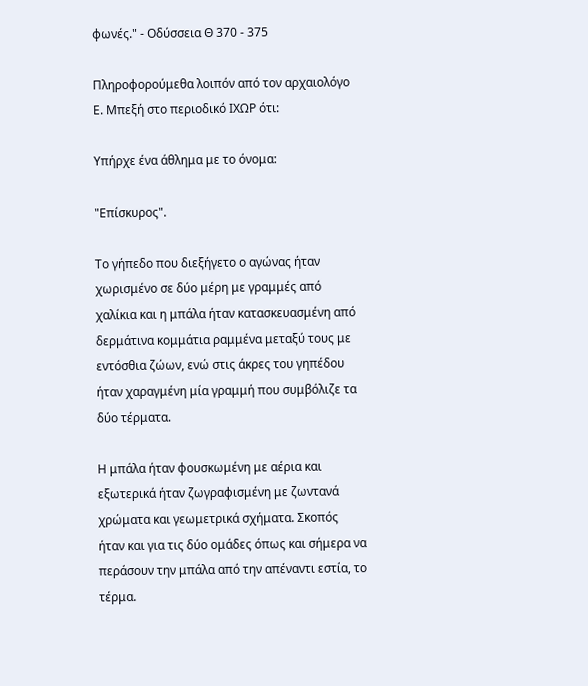φωνές." - Οδύσσεια Θ 370 - 375

Πληροφορούμεθα λοιπόν από τον αρχαιολόγο Ε. Μπεξή στο περιοδικό ΙΧΩΡ ότι:

Υπήρχε ένα άθλημα με το όνομα:

"Επίσκυρος".

Το γήπεδο που διεξήγετο ο αγώνας ήταν χωρισμένο σε δύο μέρη με γραμμές από χαλίκια και η μπάλα ήταν κατασκευασμένη από δερμάτινα κομμάτια ραμμένα μεταξύ τους με εντόσθια ζώων, ενώ στις άκρες του γηπέδου ήταν χαραγμένη μία γραμμή που συμβόλιζε τα δύο τέρματα.

Η μπάλα ήταν φουσκωμένη με αέρια και εξωτερικά ήταν ζωγραφισμένη με ζωντανά χρώματα και γεωμετρικά σχήματα. Σκοπός ήταν και για τις δύο ομάδες όπως και σήμερα να περάσουν την μπάλα από την απέναντι εστία, το τέρμα.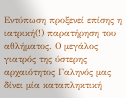Εντύπωση προξενεί επίσης η ιατρική(!) παρατήρηση του αθλήματος. Ο μεγάλος γιατρός της ύστερης αρχαιότητος Γαληνός μας δίνει μία καταπληκτική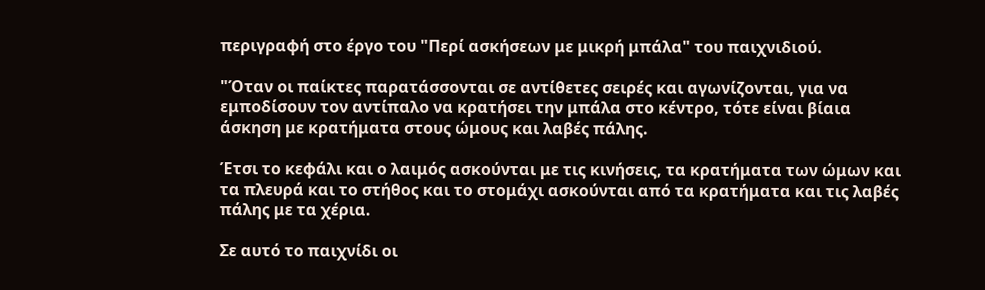περιγραφή στο έργο του "Περί ασκήσεων με μικρή μπάλα" του παιχνιδιού.

"Όταν οι παίκτες παρατάσσονται σε αντίθετες σειρές και αγωνίζονται, για να εμποδίσουν τον αντίπαλο να κρατήσει την μπάλα στο κέντρο, τότε είναι βίαια άσκηση με κρατήματα στους ώμους και λαβές πάλης.

Έτσι το κεφάλι και ο λαιμός ασκούνται με τις κινήσεις, τα κρατήματα των ώμων και τα πλευρά και το στήθος και το στομάχι ασκούνται από τα κρατήματα και τις λαβές πάλης με τα χέρια.

Σε αυτό το παιχνίδι οι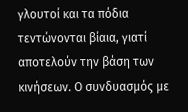γλουτοί και τα πόδια τεντώνονται βίαια, γιατί αποτελούν την βάση των κινήσεων. Ο συνδυασμός με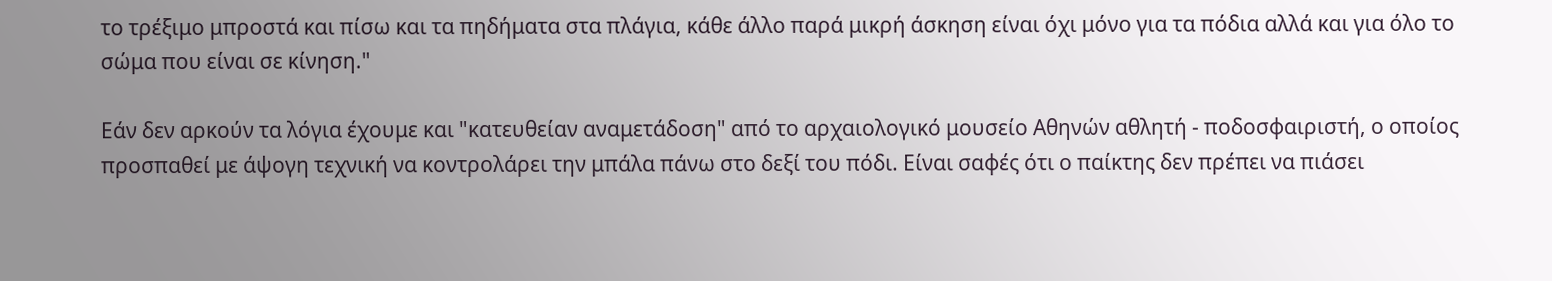το τρέξιμο μπροστά και πίσω και τα πηδήματα στα πλάγια, κάθε άλλο παρά μικρή άσκηση είναι όχι μόνο για τα πόδια αλλά και για όλο το σώμα που είναι σε κίνηση."

Εάν δεν αρκούν τα λόγια έχουμε και "κατευθείαν αναμετάδοση" από το αρχαιολογικό μουσείο Αθηνών αθλητή - ποδοσφαιριστή, ο οποίος προσπαθεί με άψογη τεχνική να κοντρολάρει την μπάλα πάνω στο δεξί του πόδι. Είναι σαφές ότι ο παίκτης δεν πρέπει να πιάσει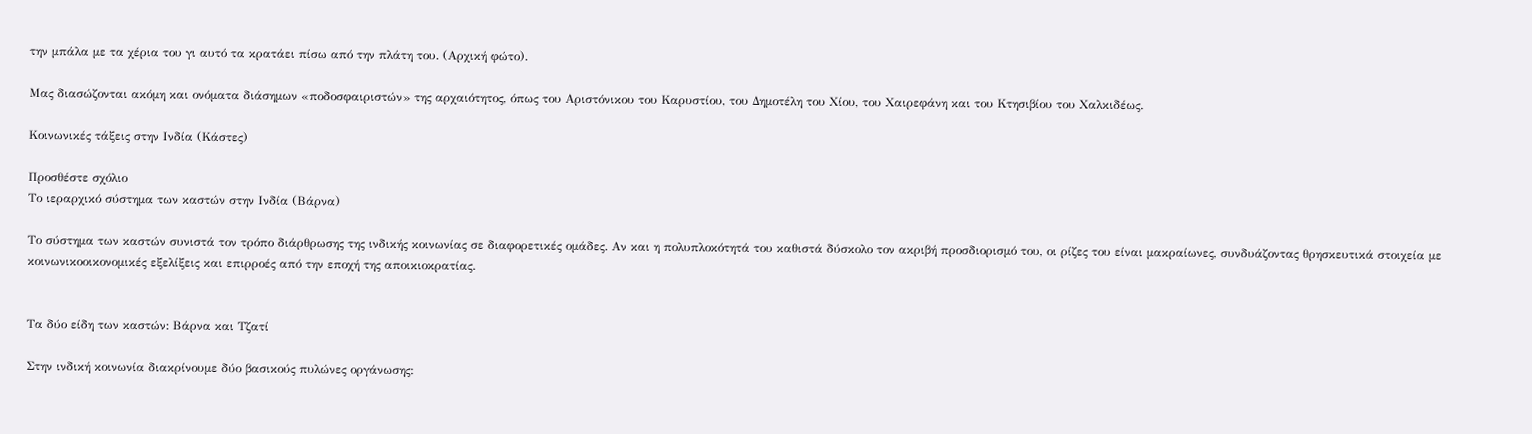την μπάλα με τα χέρια του γι αυτό τα κρατάει πίσω από την πλάτη του. (Αρχική φώτο).

Μας διασώζονται ακόμη και ονόματα διάσημων «ποδοσφαιριστών» της αρχαιότητος, όπως του Αριστόνικου του Καρυστίου, του Δημοτέλη του Χίου, του Χαιρεφάνη και του Κτησιβίου του Χαλκιδέως.

Κοινωνικές τάξεις στην Ινδία (Κάστες)

Προσθέστε σχόλιο
Το ιεραρχικό σύστημα των καστών στην Ινδία (Βάρνα)

Το σύστημα των καστών συνιστά τον τρόπο διάρθρωσης της ινδικής κοινωνίας σε διαφορετικές ομάδες. Αν και η πολυπλοκότητά του καθιστά δύσκολο τον ακριβή προσδιορισμό του, οι ρίζες του είναι μακραίωνες, συνδυάζοντας θρησκευτικά στοιχεία με κοινωνικοοικονομικές εξελίξεις και επιρροές από την εποχή της αποικιοκρατίας.


Τα δύο είδη των καστών: Βάρνα και Τζατί

Στην ινδική κοινωνία διακρίνουμε δύο βασικούς πυλώνες οργάνωσης: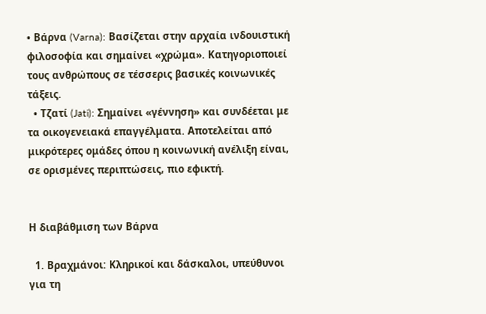• Βάρνα (Varna): Βασίζεται στην αρχαία ινδουιστική φιλοσοφία και σημαίνει «χρώμα». Κατηγοριοποιεί τους ανθρώπους σε τέσσερις βασικές κοινωνικές τάξεις.
  • Τζατί (Jati): Σημαίνει «γέννηση» και συνδέεται με τα οικογενειακά επαγγέλματα. Αποτελείται από μικρότερες ομάδες όπου η κοινωνική ανέλιξη είναι, σε ορισμένες περιπτώσεις, πιο εφικτή.


Η διαβάθμιση των Βάρνα

  1. Βραχμάνοι: Κληρικοί και δάσκαλοι, υπεύθυνοι για τη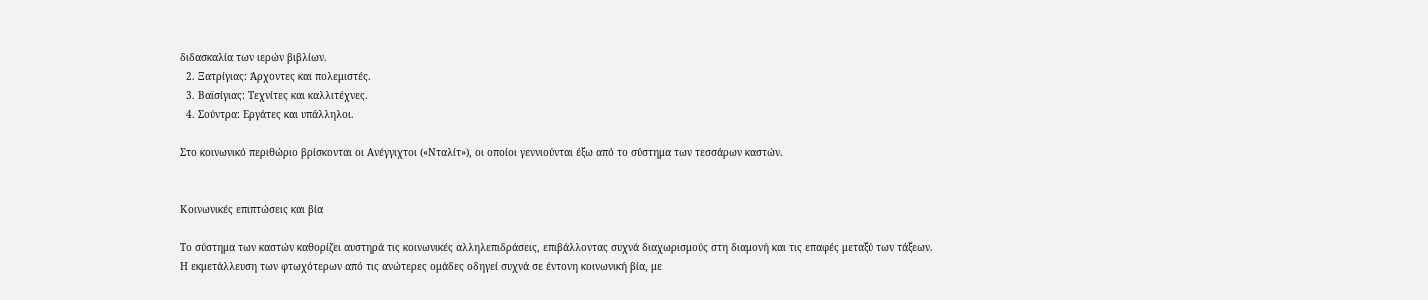διδασκαλία των ιερών βιβλίων.
  2. Ξατρίγιας: Άρχοντες και πολεμιστές.
  3. Βαϊσίγιας: Τεχνίτες και καλλιτέχνες.
  4. Σούντρα: Εργάτες και υπάλληλοι.

Στο κοινωνικό περιθώριο βρίσκονται οι Ανέγγιχτοι («Νταλίτ»), οι οποίοι γεννιούνται έξω από το σύστημα των τεσσάρων καστών.


Κοινωνικές επιπτώσεις και βία

Το σύστημα των καστών καθορίζει αυστηρά τις κοινωνικές αλληλεπιδράσεις, επιβάλλοντας συχνά διαχωρισμούς στη διαμονή και τις επαφές μεταξύ των τάξεων. Η εκμετάλλευση των φτωχότερων από τις ανώτερες ομάδες οδηγεί συχνά σε έντονη κοινωνική βία, με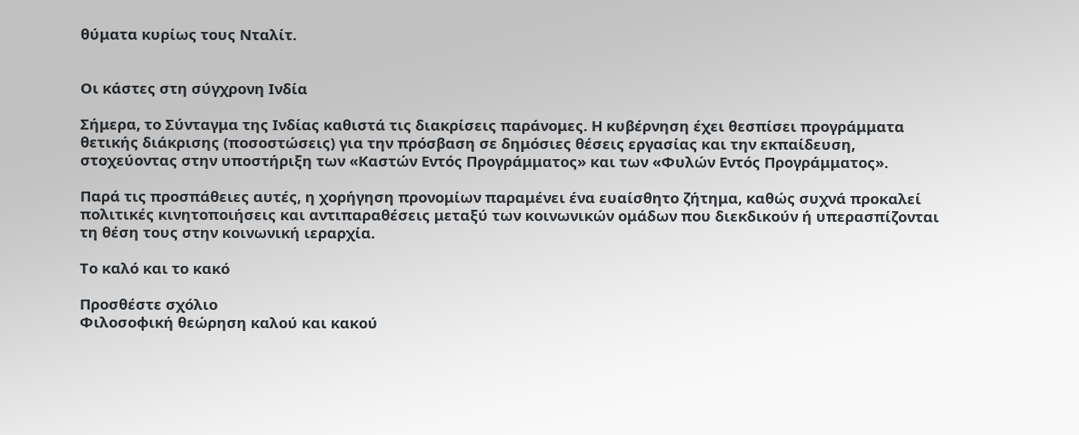θύματα κυρίως τους Νταλίτ.


Οι κάστες στη σύγχρονη Ινδία

Σήμερα, το Σύνταγμα της Ινδίας καθιστά τις διακρίσεις παράνομες. Η κυβέρνηση έχει θεσπίσει προγράμματα θετικής διάκρισης (ποσοστώσεις) για την πρόσβαση σε δημόσιες θέσεις εργασίας και την εκπαίδευση, στοχεύοντας στην υποστήριξη των «Καστών Εντός Προγράμματος» και των «Φυλών Εντός Προγράμματος».

Παρά τις προσπάθειες αυτές, η χορήγηση προνομίων παραμένει ένα ευαίσθητο ζήτημα, καθώς συχνά προκαλεί πολιτικές κινητοποιήσεις και αντιπαραθέσεις μεταξύ των κοινωνικών ομάδων που διεκδικούν ή υπερασπίζονται τη θέση τους στην κοινωνική ιεραρχία.

Το καλό και το κακό

Προσθέστε σχόλιο
Φιλοσοφική θεώρηση καλού και κακού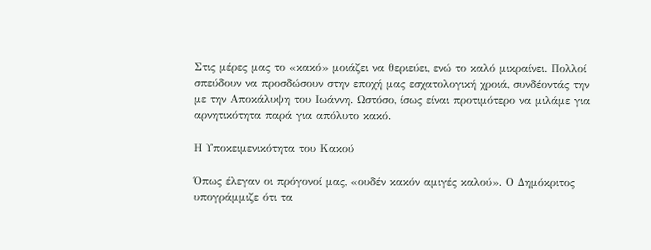Στις μέρες μας το «κακό» μοιάζει να θεριεύει, ενώ το καλό μικραίνει. Πολλοί σπεύδουν να προσδώσουν στην εποχή μας εσχατολογική χροιά, συνδέοντάς την με την Αποκάλυψη του Ιωάννη. Ωστόσο, ίσως είναι προτιμότερο να μιλάμε για αρνητικότητα παρά για απόλυτο κακό.

Η Υποκειμενικότητα του Κακού

Όπως έλεγαν οι πρόγονοί μας, «ουδέν κακόν αμιγές καλού». Ο Δημόκριτος υπογράμμιζε ότι τα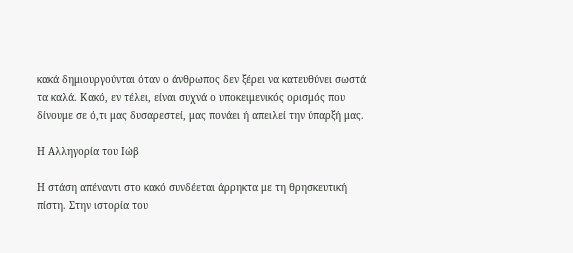κακά δημιουργούνται όταν ο άνθρωπος δεν ξέρει να κατευθύνει σωστά τα καλά. Κακό, εν τέλει, είναι συχνά ο υποκειμενικός ορισμός που δίνουμε σε ό,τι μας δυσαρεστεί, μας πονάει ή απειλεί την ύπαρξή μας.

Η Αλληγορία του Ιώβ

Η στάση απέναντι στο κακό συνδέεται άρρηκτα με τη θρησκευτική πίστη. Στην ιστορία του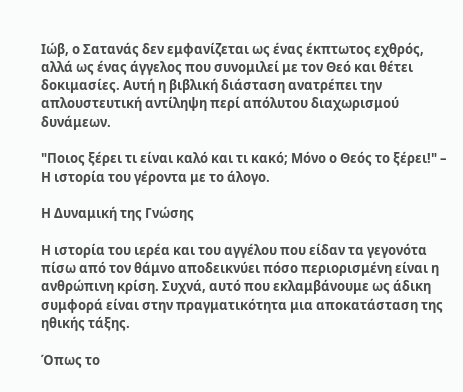Ιώβ, ο Σατανάς δεν εμφανίζεται ως ένας έκπτωτος εχθρός, αλλά ως ένας άγγελος που συνομιλεί με τον Θεό και θέτει δοκιμασίες. Αυτή η βιβλική διάσταση ανατρέπει την απλουστευτική αντίληψη περί απόλυτου διαχωρισμού δυνάμεων.

"Ποιος ξέρει τι είναι καλό και τι κακό; Μόνο ο Θεός το ξέρει!" – Η ιστορία του γέροντα με το άλογο.

Η Δυναμική της Γνώσης

Η ιστορία του ιερέα και του αγγέλου που είδαν τα γεγονότα πίσω από τον θάμνο αποδεικνύει πόσο περιορισμένη είναι η ανθρώπινη κρίση. Συχνά, αυτό που εκλαμβάνουμε ως άδικη συμφορά είναι στην πραγματικότητα μια αποκατάσταση της ηθικής τάξης.

Όπως το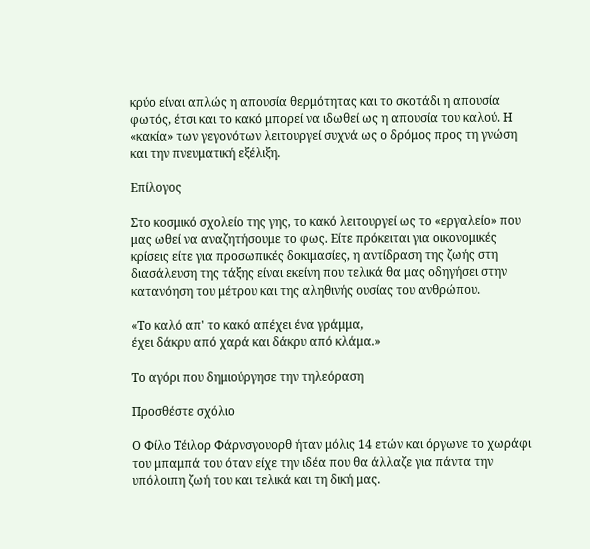κρύο είναι απλώς η απουσία θερμότητας και το σκοτάδι η απουσία φωτός, έτσι και το κακό μπορεί να ιδωθεί ως η απουσία του καλού. Η «κακία» των γεγονότων λειτουργεί συχνά ως ο δρόμος προς τη γνώση και την πνευματική εξέλιξη.

Επίλογος

Στο κοσμικό σχολείο της γης, το κακό λειτουργεί ως το «εργαλείο» που μας ωθεί να αναζητήσουμε το φως. Είτε πρόκειται για οικονομικές κρίσεις είτε για προσωπικές δοκιμασίες, η αντίδραση της ζωής στη διασάλευση της τάξης είναι εκείνη που τελικά θα μας οδηγήσει στην κατανόηση του μέτρου και της αληθινής ουσίας του ανθρώπου.

«Το καλό απ' το κακό απέχει ένα γράμμα,
έχει δάκρυ από χαρά και δάκρυ από κλάμα.»

Το αγόρι που δημιούργησε την τηλεόραση

Προσθέστε σχόλιο

Ο Φίλο Τέιλορ Φάρνσγουορθ ήταν μόλις 14 ετών και όργωνε το χωράφι του μπαμπά του όταν είχε την ιδέα που θα άλλαζε για πάντα την υπόλοιπη ζωή του και τελικά και τη δική μας.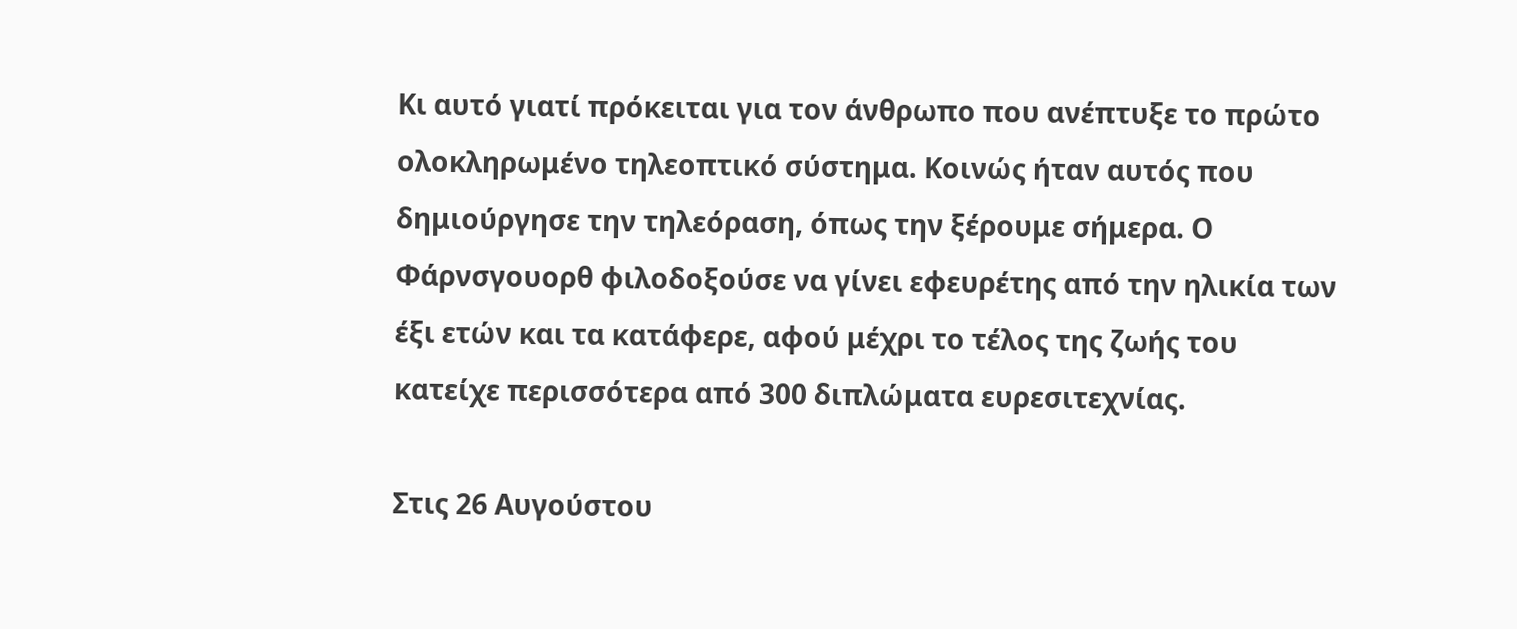Κι αυτό γιατί πρόκειται για τον άνθρωπο που ανέπτυξε το πρώτο ολοκληρωμένο τηλεοπτικό σύστημα. Κοινώς ήταν αυτός που δημιούργησε την τηλεόραση, όπως την ξέρουμε σήμερα. Ο Φάρνσγουορθ φιλοδοξούσε να γίνει εφευρέτης από την ηλικία των έξι ετών και τα κατάφερε, αφού μέχρι το τέλος της ζωής του κατείχε περισσότερα από 300 διπλώματα ευρεσιτεχνίας.

Στις 26 Αυγούστου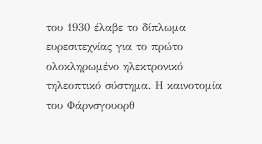του 1930 έλαβε το δίπλωμα ευρεσιτεχνίας για το πρώτο ολοκληρωμένο ηλεκτρονικό τηλεοπτικό σύστημα. Η καινοτομία του Φάρνσγουορθ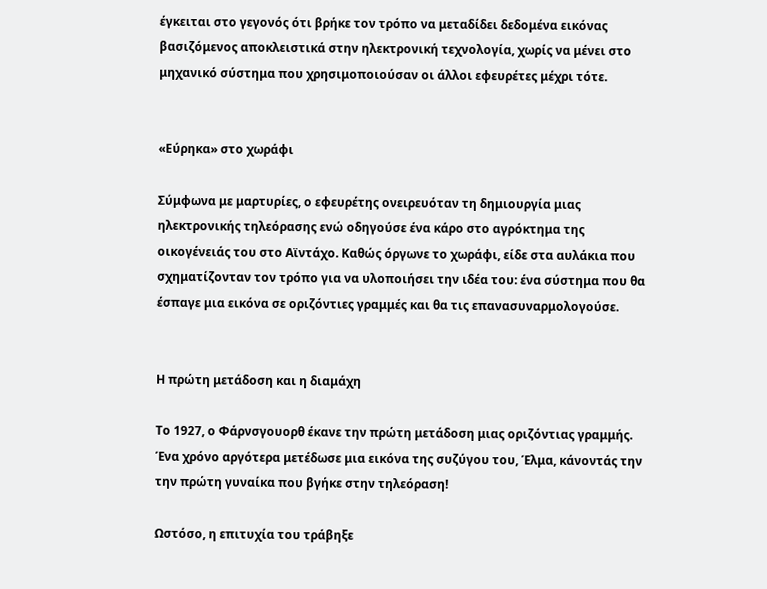έγκειται στο γεγονός ότι βρήκε τον τρόπο να μεταδίδει δεδομένα εικόνας βασιζόμενος αποκλειστικά στην ηλεκτρονική τεχνολογία, χωρίς να μένει στο μηχανικό σύστημα που χρησιμοποιούσαν οι άλλοι εφευρέτες μέχρι τότε.


«Εύρηκα» στο χωράφι

Σύμφωνα με μαρτυρίες, ο εφευρέτης ονειρευόταν τη δημιουργία μιας ηλεκτρονικής τηλεόρασης ενώ οδηγούσε ένα κάρο στο αγρόκτημα της οικογένειάς του στο Αϊντάχο. Καθώς όργωνε το χωράφι, είδε στα αυλάκια που σχηματίζονταν τον τρόπο για να υλοποιήσει την ιδέα του: ένα σύστημα που θα έσπαγε μια εικόνα σε οριζόντιες γραμμές και θα τις επανασυναρμολογούσε.


Η πρώτη μετάδοση και η διαμάχη

Το 1927, ο Φάρνσγουορθ έκανε την πρώτη μετάδοση μιας οριζόντιας γραμμής. Ένα χρόνο αργότερα μετέδωσε μια εικόνα της συζύγου του, Έλμα, κάνοντάς την την πρώτη γυναίκα που βγήκε στην τηλεόραση!

Ωστόσο, η επιτυχία του τράβηξε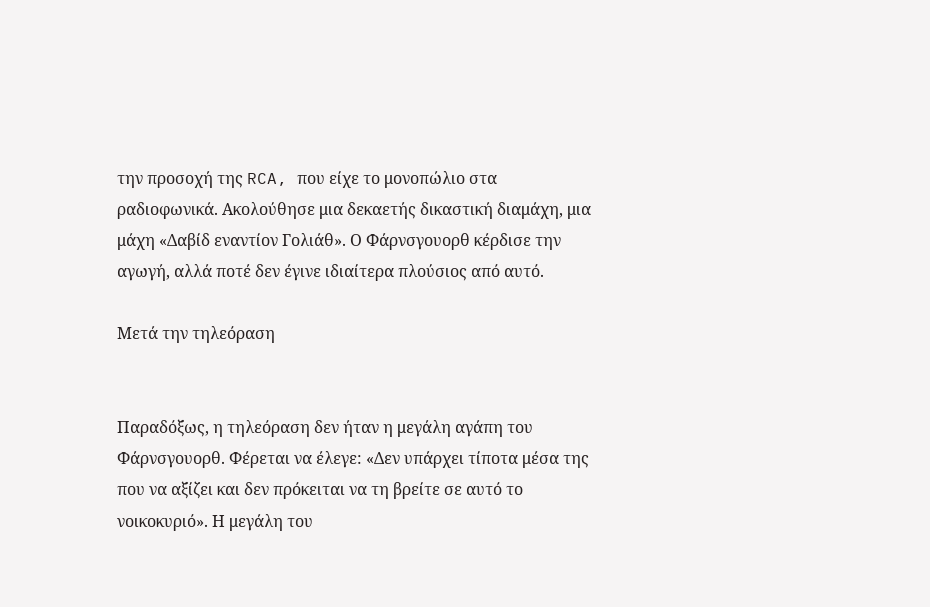την προσοχή της RCA, που είχε το μονοπώλιο στα ραδιοφωνικά. Ακολούθησε μια δεκαετής δικαστική διαμάχη, μια μάχη «Δαβίδ εναντίον Γολιάθ». Ο Φάρνσγουορθ κέρδισε την αγωγή, αλλά ποτέ δεν έγινε ιδιαίτερα πλούσιος από αυτό.

Μετά την τηλεόραση


Παραδόξως, η τηλεόραση δεν ήταν η μεγάλη αγάπη του Φάρνσγουορθ. Φέρεται να έλεγε: «Δεν υπάρχει τίποτα μέσα της που να αξίζει και δεν πρόκειται να τη βρείτε σε αυτό το νοικοκυριό». Η μεγάλη του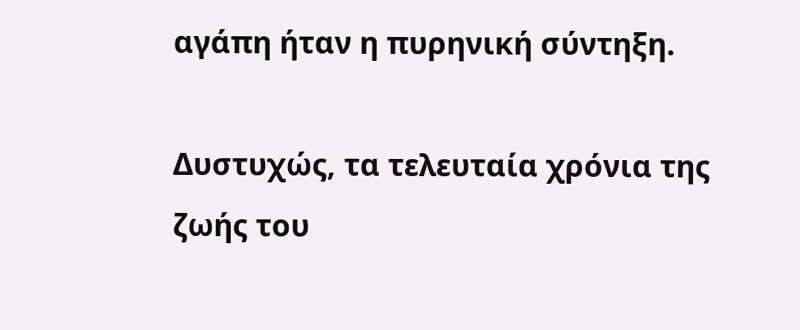αγάπη ήταν η πυρηνική σύντηξη.

Δυστυχώς, τα τελευταία χρόνια της ζωής του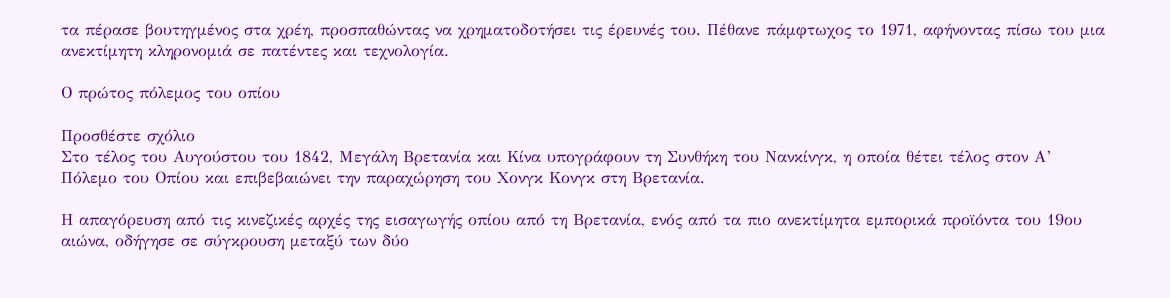τα πέρασε βουτηγμένος στα χρέη, προσπαθώντας να χρηματοδοτήσει τις έρευνές του. Πέθανε πάμφτωχος το 1971, αφήνοντας πίσω του μια ανεκτίμητη κληρονομιά σε πατέντες και τεχνολογία.

Ο πρώτος πόλεμος του οπίου

Προσθέστε σχόλιο
Στο τέλος του Αυγούστου του 1842, Μεγάλη Βρετανία και Κίνα υπογράφουν τη Συνθήκη του Νανκίνγκ, η οποία θέτει τέλος στον Α’ Πόλεμο του Οπίου και επιβεβαιώνει την παραχώρηση του Χονγκ Κονγκ στη Βρετανία.

Η απαγόρευση από τις κινεζικές αρχές της εισαγωγής οπίου από τη Βρετανία, ενός από τα πιο ανεκτίμητα εμπορικά προϊόντα του 19ου αιώνα, οδήγησε σε σύγκρουση μεταξύ των δύο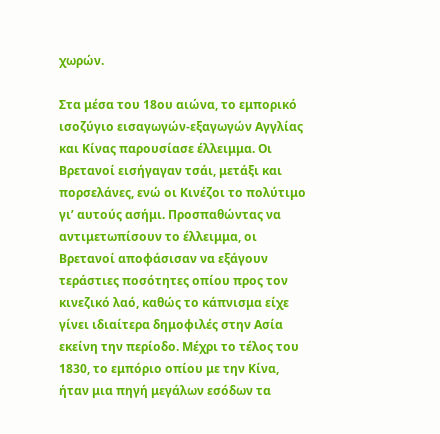χωρών.

Στα μέσα του 18ου αιώνα, το εμπορικό ισοζύγιο εισαγωγών-εξαγωγών Αγγλίας και Κίνας παρουσίασε έλλειμμα. Οι Βρετανοί εισήγαγαν τσάι, μετάξι και πορσελάνες, ενώ οι Κινέζοι το πολύτιμο γι’ αυτούς ασήμι. Προσπαθώντας να αντιμετωπίσουν το έλλειμμα, οι Βρετανοί αποφάσισαν να εξάγουν τεράστιες ποσότητες οπίου προς τον κινεζικό λαό, καθώς το κάπνισμα είχε γίνει ιδιαίτερα δημοφιλές στην Ασία εκείνη την περίοδο. Μέχρι το τέλος του 1830, το εμπόριο οπίου με την Κίνα, ήταν μια πηγή μεγάλων εσόδων τα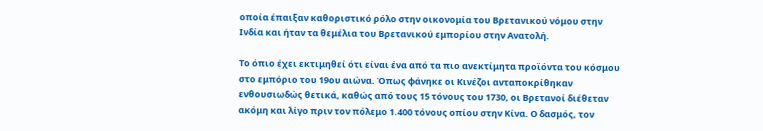οποία έπαιξαν καθοριστικό ρόλο στην οικονομία του Βρετανικού νόμου στην Ινδία και ήταν τα θεμέλια του Βρετανικού εμπορίου στην Ανατολή.

Το όπιο έχει εκτιμηθεί ότι είναι ένα από τα πιο ανεκτίμητα προϊόντα του κόσμου στο εμπόριο του 19ου αιώνα. Όπως φάνηκε οι Κινέζοι ανταποκρίθηκαν ενθουσιωδώς θετικά, καθώς από τους 15 τόνους του 1730, οι Βρετανοί διέθεταν ακόμη και λίγο πριν τον πόλεμο 1.400 τόνους οπίου στην Κίνα. Ο δασμός, τον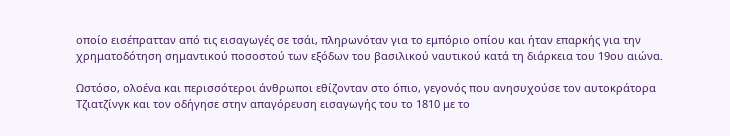οποίο εισέπρατταν από τις εισαγωγές σε τσάι, πληρωνόταν για το εμπόριο οπίου και ήταν επαρκής για την χρηματοδότηση σημαντικού ποσοστού των εξόδων του βασιλικού ναυτικού κατά τη διάρκεια του 19ου αιώνα.

Ωστόσο, ολοένα και περισσότεροι άνθρωποι εθίζονταν στο όπιο, γεγονός που ανησυχούσε τον αυτοκράτορα Τζιατζίνγκ και τον οδήγησε στην απαγόρευση εισαγωγής του το 1810 με το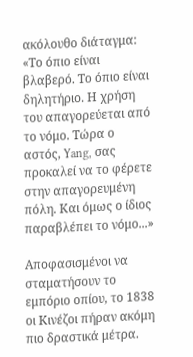ακόλουθο διάταγμα: «Το όπιο είναι βλαβερό. Το όπιο είναι δηλητήριο. Η χρήση του απαγορεύεται από το νόμο. Τώρα ο αστός, Yang, σας προκαλεί να το φέρετε στην απαγορευμένη πόλη. Και όμως ο ίδιος παραβλέπει το νόμο...»

Αποφασισμένοι να σταματήσουν το εμπόριο οπίου, το 1838 οι Κινέζοι πήραν ακόμη πιο δραστικά μέτρα.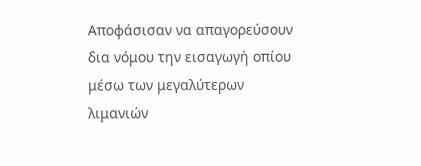Αποφάσισαν να απαγορεύσουν δια νόμου την εισαγωγή οπίου μέσω των μεγαλύτερων λιμανιών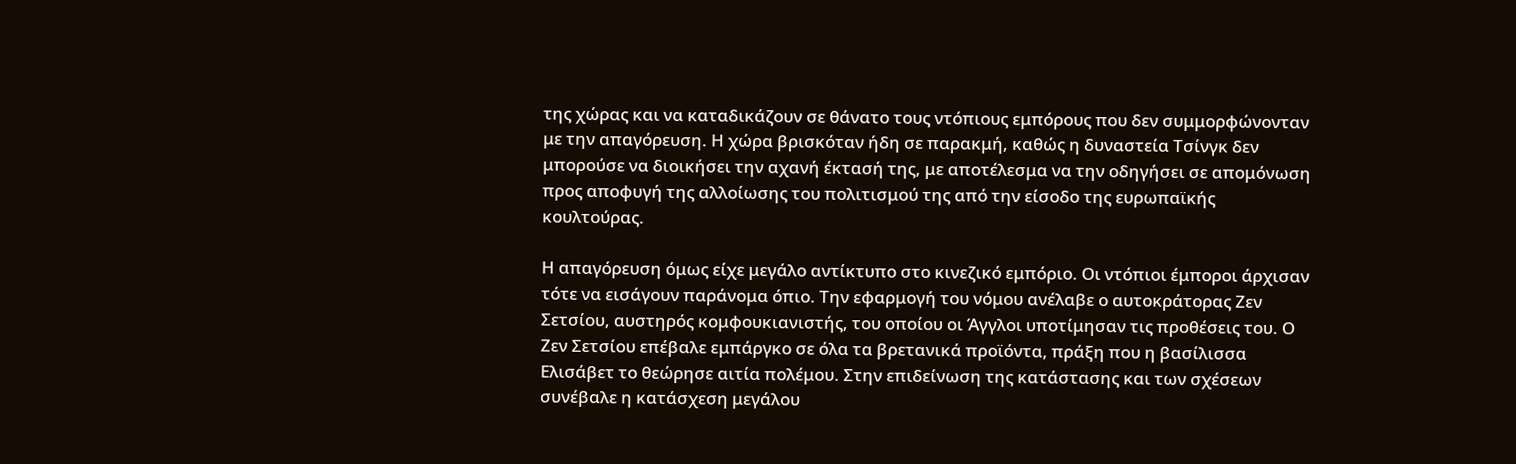της χώρας και να καταδικάζουν σε θάνατο τους ντόπιους εμπόρους που δεν συμμορφώνονταν με την απαγόρευση. Η χώρα βρισκόταν ήδη σε παρακμή, καθώς η δυναστεία Τσίνγκ δεν μπορούσε να διοικήσει την αχανή έκτασή της, με αποτέλεσμα να την οδηγήσει σε απομόνωση προς αποφυγή της αλλοίωσης του πολιτισμού της από την είσοδο της ευρωπαϊκής κουλτούρας.

Η απαγόρευση όμως είχε μεγάλο αντίκτυπο στο κινεζικό εμπόριο. Οι ντόπιοι έμποροι άρχισαν τότε να εισάγουν παράνομα όπιο. Την εφαρμογή του νόμου ανέλαβε ο αυτοκράτορας Ζεν Σετσίου, αυστηρός κομφουκιανιστής, του οποίου οι Άγγλοι υποτίμησαν τις προθέσεις του. Ο Ζεν Σετσίου επέβαλε εμπάργκο σε όλα τα βρετανικά προϊόντα, πράξη που η βασίλισσα Ελισάβετ το θεώρησε αιτία πολέμου. Στην επιδείνωση της κατάστασης και των σχέσεων συνέβαλε η κατάσχεση μεγάλου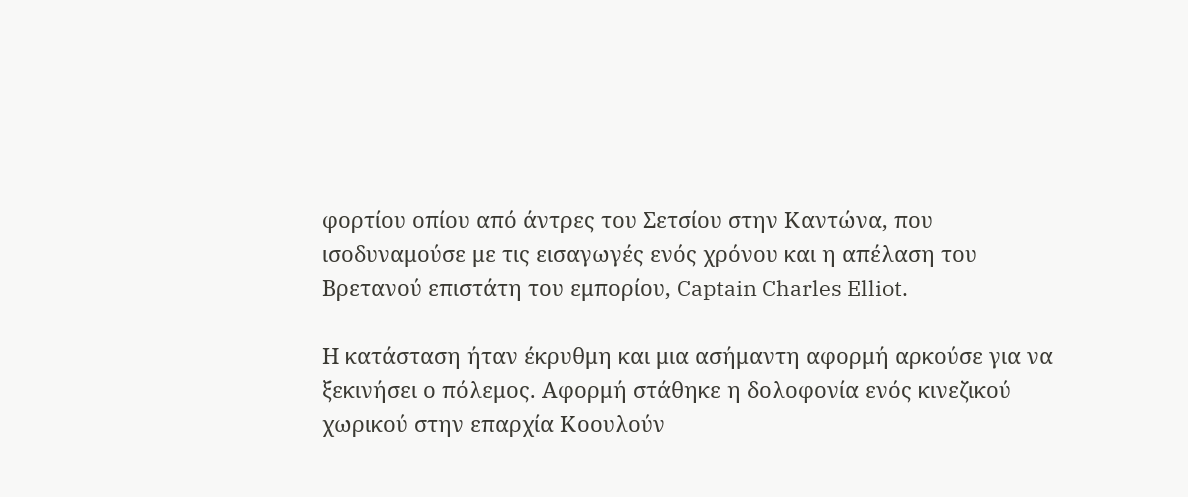φορτίου οπίου από άντρες του Σετσίου στην Καντώνα, που ισοδυναμούσε με τις εισαγωγές ενός χρόνου και η απέλαση του Βρετανού επιστάτη του εμπορίου, Captain Charles Elliot.

Η κατάσταση ήταν έκρυθμη και μια ασήμαντη αφορμή αρκούσε για να ξεκινήσει ο πόλεμος. Αφορμή στάθηκε η δολοφονία ενός κινεζικού χωρικού στην επαρχία Κοουλούν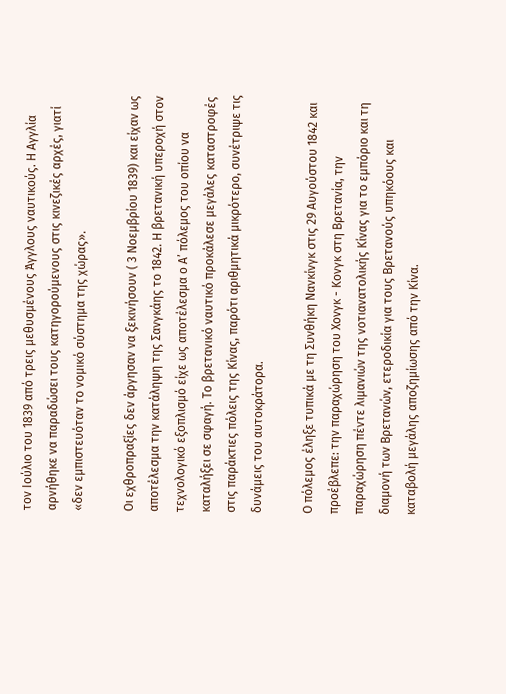τον Ιούλιο του 1839 από τρεις μεθυσμένους Άγγλους ναυτικούς. Η Αγγλία αρνήθηκε να παραδώσει τους κατηγορούμενους στις κινεζικές αρχές, γιατί «δεν εμπιστευόταν το νομικό σύστημα της χώρας».

Οι εχθροπραξίες δεν άργησαν να ξεκινήσουν ( 3 Νοεμβρίου 1839) και είχαν ως αποτέλεσμα την κατάληψη της Σανγκάης το 1842. Η βρετανική υπεροχή στον τεχνολογικό εξοπλισμό είχε ως αποτέλεσμα ο Α’ πόλεμος του οπίου να καταλήξει σε σφαγή. Το βρετανικό ναυτικό προκάλεσε μεγάλες καταστροφές στις παράκτιες πόλεις της Κίνας, παρότι αριθμητικά μικρότερο, συνέτριψε τις δυνάμεις του αυτοκράτορα.

Ο πόλεμος έληξε τυπικά με τη Συνθήκη Νανκίνγκ στις 29 Αυγούστου 1842 και προέβλεπε: την παραχώρηση του Χονγκ - Κονγκ στη Βρετανία, την παραχώρηση πέντε λιμανιών της νοτιανατολικής Κίνας για το εμπόριο και τη διαμονή των Βρετανών, ετεροδικία για τους Βρετανούς υπηκόους και καταβολή μεγάλης αποζημίωσης από την Κίνα.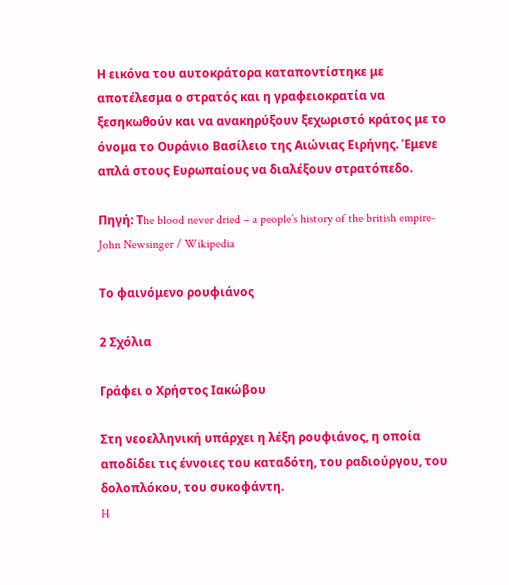Η εικόνα του αυτοκράτορα καταποντίστηκε με αποτέλεσμα ο στρατός και η γραφειοκρατία να ξεσηκωθούν και να ανακηρύξουν ξεχωριστό κράτος με το όνομα το Ουράνιο Βασίλειο της Αιώνιας Ειρήνης. Έμενε απλά στους Ευρωπαίους να διαλέξουν στρατόπεδο.

Πηγή: Τhe blood never dried – a people’s history of the british empire- John Newsinger / Wikipedia

Το φαινόμενο ρουφιάνος

2 Σχόλια

Γράφει ο Χρήστος Ιακώβου

Στη νεοελληνική υπάρχει η λέξη ρουφιάνος, η οποία αποδίδει τις έννοιες του καταδότη, του ραδιούργου, του δολοπλόκου, του συκοφάντη.
H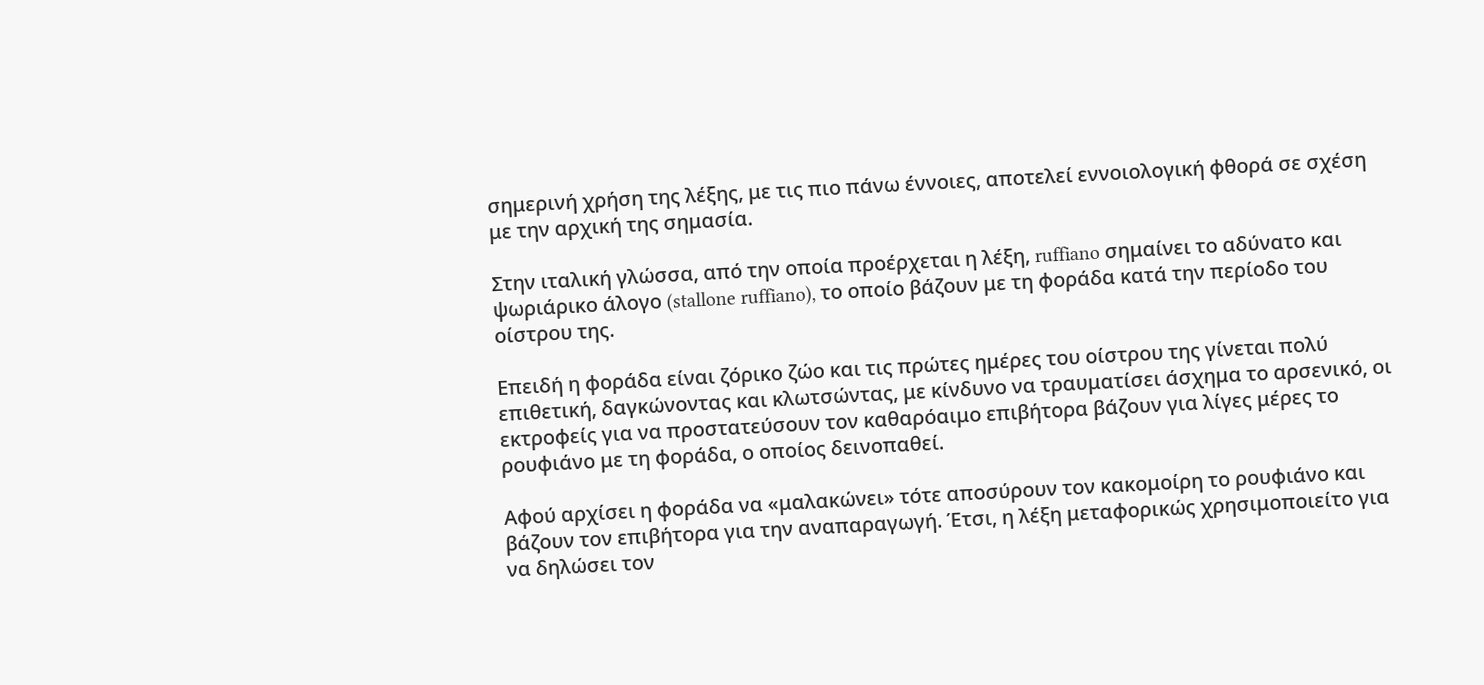σημερινή χρήση της λέξης, με τις πιο πάνω έννοιες, αποτελεί εννοιολογική φθορά σε σχέση με την αρχική της σημασία.

Στην ιταλική γλώσσα, από την οποία προέρχεται η λέξη, ruffiano σημαίνει το αδύνατο και ψωριάρικο άλογο (stallone ruffiano), το οποίο βάζουν με τη φοράδα κατά την περίοδο του οίστρου της.

Επειδή η φοράδα είναι ζόρικο ζώο και τις πρώτες ημέρες του οίστρου της γίνεται πολύ επιθετική, δαγκώνοντας και κλωτσώντας, με κίνδυνο να τραυματίσει άσχημα το αρσενικό, οι εκτροφείς για να προστατεύσουν τον καθαρόαιμο επιβήτορα βάζουν για λίγες μέρες το ρουφιάνο με τη φοράδα, ο οποίος δεινοπαθεί.

Αφού αρχίσει η φοράδα να «μαλακώνει» τότε αποσύρουν τον κακομοίρη το ρουφιάνο και βάζουν τον επιβήτορα για την αναπαραγωγή. Έτσι, η λέξη μεταφορικώς χρησιμοποιείτο για να δηλώσει τον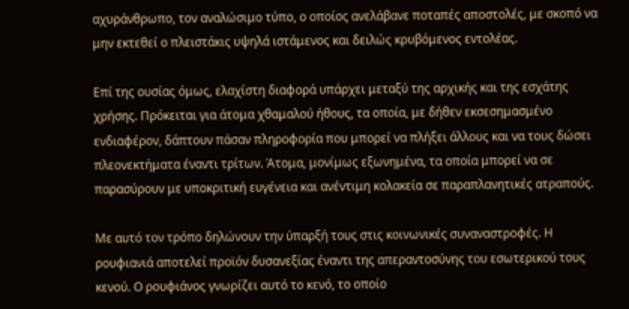αχυράνθρωπο, τον αναλώσιμο τύπο, ο οποίος ανελάβανε ποταπές αποστολές, με σκοπό να μην εκτεθεί ο πλειστάκις υψηλά ιστάμενος και δειλώς κρυβόμενος εντολέας.

Επί της ουσίας όμως, ελαχίστη διαφορά υπάρχει μεταξύ της αρχικής και της εσχάτης χρήσης. Πρόκειται για άτομα χθαμαλού ήθους, τα οποία, με δήθεν εκσεσημασμένο ενδιαφέρον, δάπτουν πάσαν πληροφορία που μπορεί να πλήξει άλλους και να τους δώσει πλεονεκτήματα έναντι τρίτων. Άτομα, μονίμως εξωνημένα, τα οποία μπορεί να σε παρασύρουν με υποκριτική ευγένεια και ανέντιμη κολακεία σε παραπλανητικές ατραπούς.

Με αυτό τον τρόπο δηλώνουν την ύπαρξή τους στις κοινωνικές συναναστροφές. Η ρουφιανιά αποτελεί προϊόν δυσανεξίας έναντι της απεραντοσύνης του εσωτερικού τους κενού. Ο ρουφιάνος γνωρίζει αυτό το κενό, το οποίο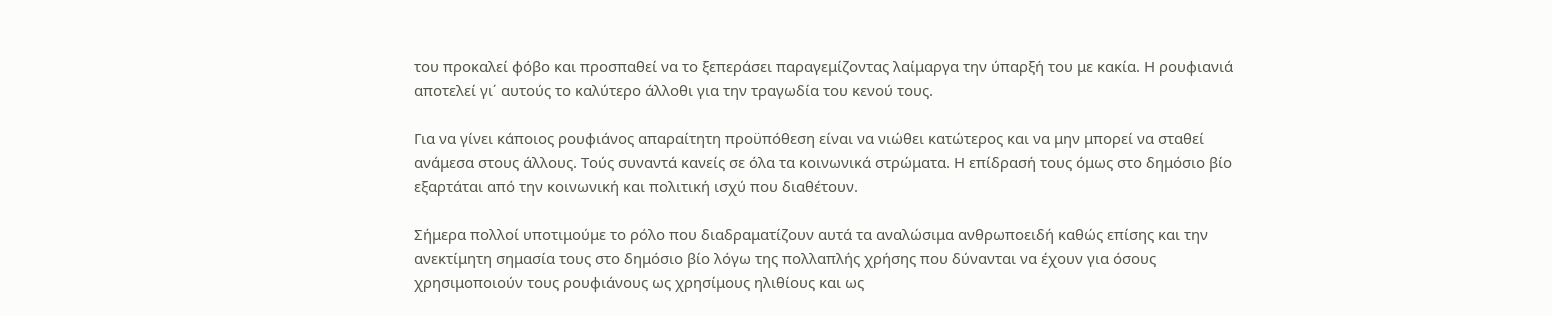του προκαλεί φόβο και προσπαθεί να το ξεπεράσει παραγεμίζοντας λαίμαργα την ύπαρξή του με κακία. Η ρουφιανιά αποτελεί γι΄ αυτούς το καλύτερο άλλοθι για την τραγωδία του κενού τους.

Για να γίνει κάποιος ρουφιάνος απαραίτητη προϋπόθεση είναι να νιώθει κατώτερος και να μην μπορεί να σταθεί ανάμεσα στους άλλους. Τούς συναντά κανείς σε όλα τα κοινωνικά στρώματα. Η επίδρασή τους όμως στο δημόσιο βίο εξαρτάται από την κοινωνική και πολιτική ισχύ που διαθέτουν.

Σήμερα πολλοί υποτιμούμε το ρόλο που διαδραματίζουν αυτά τα αναλώσιμα ανθρωποειδή καθώς επίσης και την ανεκτίμητη σημασία τους στο δημόσιο βίο λόγω της πολλαπλής χρήσης που δύνανται να έχουν για όσους χρησιμοποιούν τους ρουφιάνους ως χρησίμους ηλιθίους και ως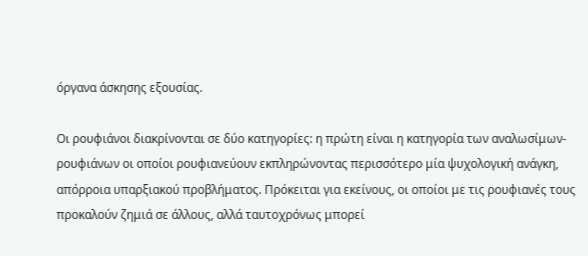όργανα άσκησης εξουσίας.

Οι ρουφιάνοι διακρίνονται σε δύο κατηγορίες: η πρώτη είναι η κατηγορία των αναλωσίμων-ρουφιάνων οι οποίοι ρουφιανεύουν εκπληρώνοντας περισσότερο μία ψυχολογική ανάγκη, απόρροια υπαρξιακού προβλήματος. Πρόκειται για εκείνους, οι οποίοι με τις ρουφιανές τους προκαλούν ζημιά σε άλλους, αλλά ταυτοχρόνως μπορεί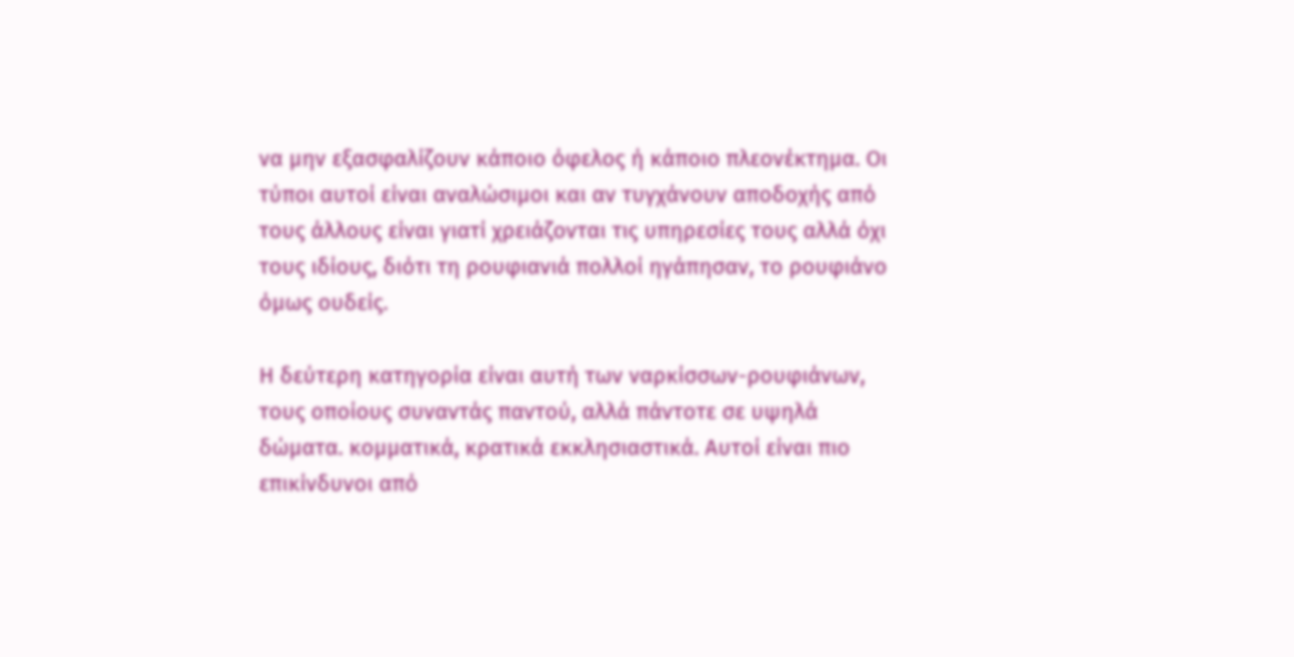να μην εξασφαλίζουν κάποιο όφελος ή κάποιο πλεονέκτημα. Οι τύποι αυτοί είναι αναλώσιμοι και αν τυγχάνουν αποδοχής από τους άλλους είναι γιατί χρειάζονται τις υπηρεσίες τους αλλά όχι τους ιδίους, διότι τη ρουφιανιά πολλοί ηγάπησαν, το ρουφιάνο όμως ουδείς.

Η δεύτερη κατηγορία είναι αυτή των ναρκίσσων-ρουφιάνων, τους οποίους συναντάς παντού, αλλά πάντοτε σε υψηλά δώματα. κομματικά, κρατικά εκκλησιαστικά. Αυτοί είναι πιο επικίνδυνοι από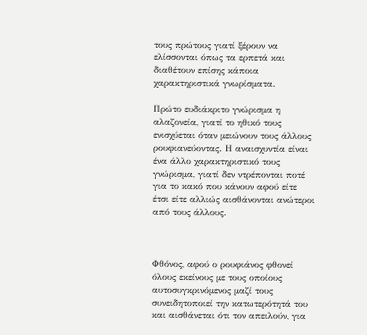τους πρώτους γιατί ξέρουν να ελίσσονται όπως τα ερπετά και διαθέτουν επίσης κάποια χαρακτηριστικά γνωρίσματα.

Πρώτο ευδιάκριτο γνώρισμα η αλαζονεία, γιατί το ηθικό τους ενισχύεται όταν μειώνουν τους άλλους ρουφιανεύοντας. Η αναισχυντία είναι ένα άλλο χαρακτηριστικό τους γνώρισμα, γιατί δεν ντρέπονται ποτέ για το κακό που κάνουν αφού είτε έτσι είτε αλλιώς αισθάνονται ανώτεροι από τους άλλους.



Φθόνος, αφού ο ρουφιάνος φθονεί όλους εκείνους με τους οποίους αυτοσυγκρινόμενος μαζί τους συνειδητοποιεί την κατωτερότητά του και αισθάνεται ότι τον απειλούν, για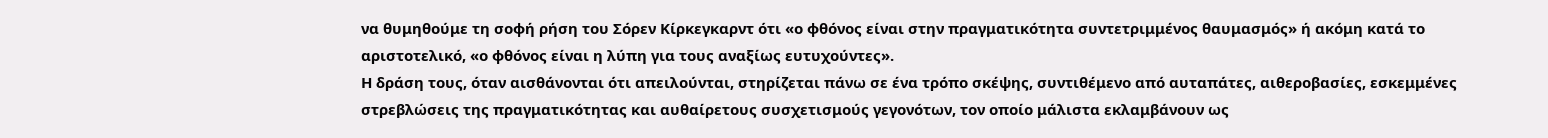να θυμηθούμε τη σοφή ρήση του Σόρεν Κίρκεγκαρντ ότι «ο φθόνος είναι στην πραγματικότητα συντετριμμένος θαυμασμός» ή ακόμη κατά το αριστοτελικό, «ο φθόνος είναι η λύπη για τους αναξίως ευτυχούντες».
Η δράση τους, όταν αισθάνονται ότι απειλούνται, στηρίζεται πάνω σε ένα τρόπο σκέψης, συντιθέμενο από αυταπάτες, αιθεροβασίες, εσκεμμένες στρεβλώσεις της πραγματικότητας και αυθαίρετους συσχετισμούς γεγονότων, τον οποίο μάλιστα εκλαμβάνουν ως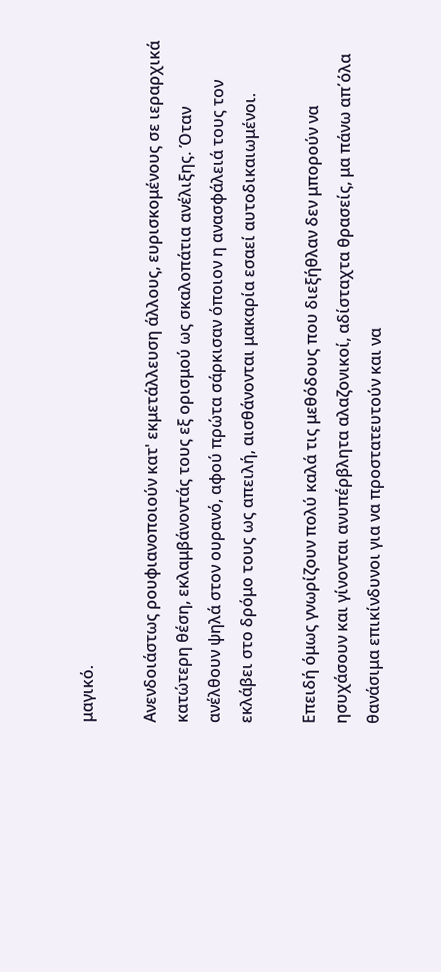μαγικό.

Ανενδοιάστως ρουφιανοποιούν κατ' εκμετάλλευση άλλους, ευρισκομένους σε ιεραρχικά κατώτερη θέση, εκλαμβάνοντάς τους εξ ορισμού ως σκαλοπάτια ανέλιξης. Όταν ανέλθουν ψηλά στον ουρανό, αφού πρώτα σάρκισαν όποιον η ανασφάλειά τους τον εκλάβει στο δρόμο τους ως απειλή, αισθάνονται μακαρία εσαεί αυτοδικαιωμένοι.

Επειδή όμως γνωρίζουν πολύ καλά τις μεθόδους που διεξήθλαν δεν μπορούν να ησυχάσουν και γίνονται ανυπέρβλητα αλαζονικοί, αδίσταχτα θρασείς, μα πάνω απ΄όλα θανάσιμα επικίνδυνοι για να προστατευτούν και να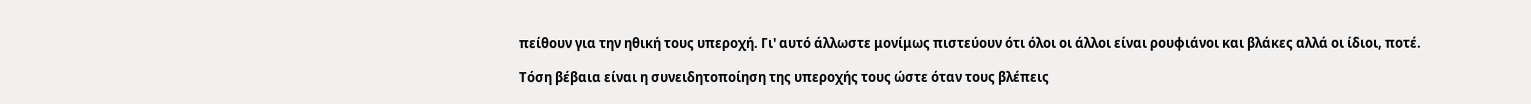πείθουν για την ηθική τους υπεροχή. Γι' αυτό άλλωστε μονίμως πιστεύουν ότι όλοι οι άλλοι είναι ρουφιάνοι και βλάκες αλλά οι ίδιοι, ποτέ.

Τόση βέβαια είναι η συνειδητοποίηση της υπεροχής τους ώστε όταν τους βλέπεις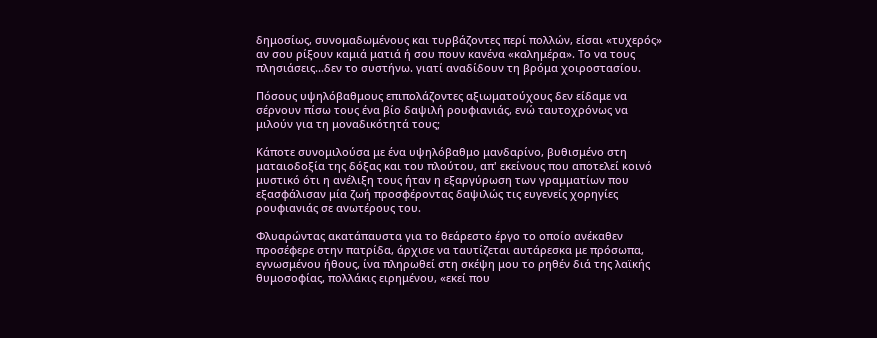δημοσίως, συνομαδωμένους και τυρβάζοντες περί πολλών, είσαι «τυχερός» αν σου ρίξουν καμιά ματιά ή σου πουν κανένα «καλημέρα». Το να τους πλησιάσεις...δεν το συστήνω. γιατί αναδίδουν τη βρόμα χοιροστασίου.

Πόσους υψηλόβαθμους επιπολάζοντες αξιωματούχους δεν είδαμε να σέρνουν πίσω τους ένα βίο δαψιλή ρουφιανιάς, ενώ ταυτοχρόνως να μιλούν για τη μοναδικότητά τους;

Κάποτε συνομιλούσα με ένα υψηλόβαθμο μανδαρίνο, βυθισμένο στη ματαιοδοξία της δόξας και του πλούτου, απ' εκείνους που αποτελεί κοινό μυστικό ότι η ανέλιξη τους ήταν η εξαργύρωση των γραμματίων που εξασφάλισαν μία ζωή προσφέροντας δαψιλώς τις ευγενείς χορηγίες ρουφιανιάς σε ανωτέρους του.

Φλυαρώντας ακατάπαυστα για το θεάρεστο έργο το οποίο ανέκαθεν προσέφερε στην πατρίδα, άρχισε να ταυτίζεται αυτάρεσκα με πρόσωπα, εγνωσμένου ήθους, ίνα πληρωθεί στη σκέψη μου το ρηθέν διά της λαϊκής θυμοσοφίας, πολλάκις ειρημένου, «εκεί που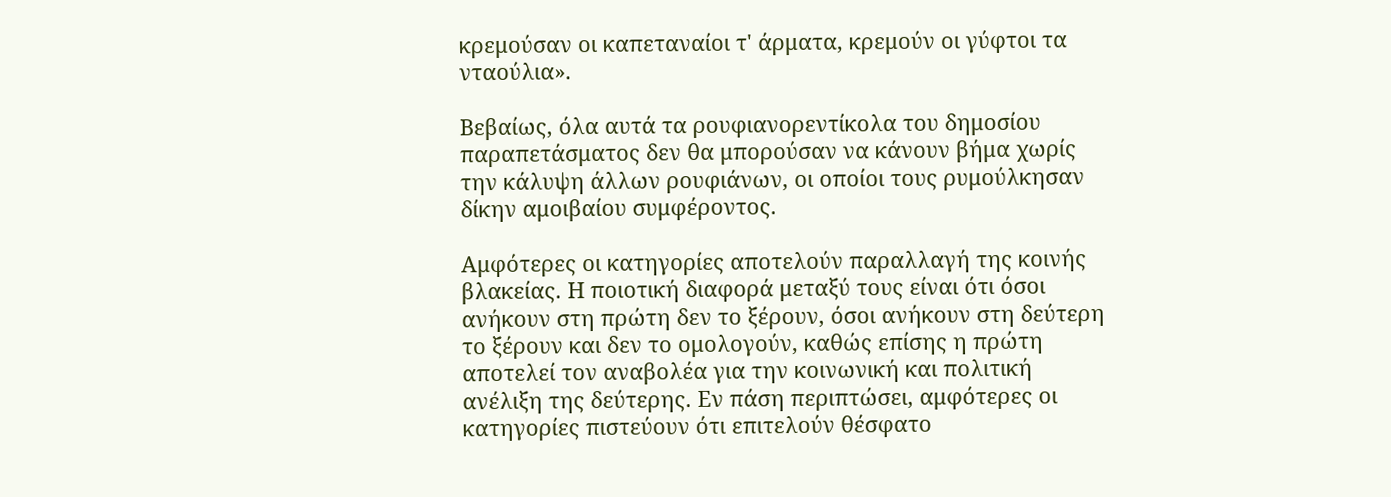κρεμούσαν οι καπεταναίοι τ' άρματα, κρεμούν οι γύφτοι τα νταούλια».

Βεβαίως, όλα αυτά τα ρουφιανορεντίκολα του δημοσίου παραπετάσματος δεν θα μπορούσαν να κάνουν βήμα χωρίς την κάλυψη άλλων ρουφιάνων, οι οποίοι τους ρυμούλκησαν δίκην αμοιβαίου συμφέροντος.

Αμφότερες οι κατηγορίες αποτελούν παραλλαγή της κοινής βλακείας. Η ποιοτική διαφορά μεταξύ τους είναι ότι όσοι ανήκουν στη πρώτη δεν το ξέρουν, όσοι ανήκουν στη δεύτερη το ξέρουν και δεν το ομολογούν, καθώς επίσης η πρώτη αποτελεί τον αναβολέα για την κοινωνική και πολιτική ανέλιξη της δεύτερης. Εν πάση περιπτώσει, αμφότερες οι κατηγορίες πιστεύουν ότι επιτελούν θέσφατο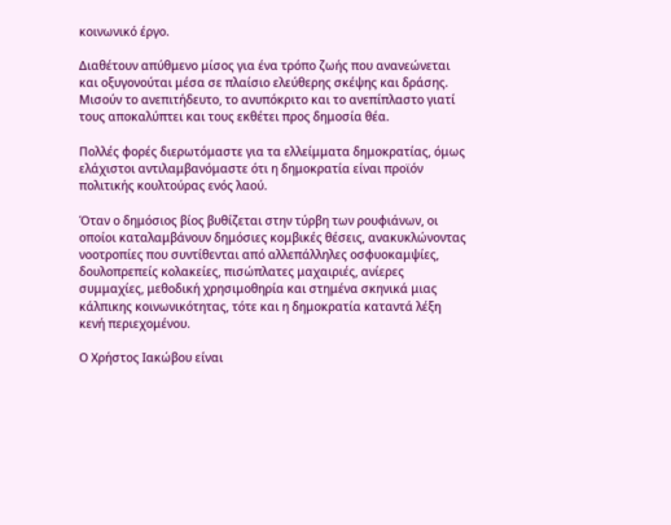κοινωνικό έργο.

Διαθέτουν απύθμενο μίσος για ένα τρόπο ζωής που ανανεώνεται και οξυγονούται μέσα σε πλαίσιο ελεύθερης σκέψης και δράσης. Μισούν το ανεπιτήδευτο, το ανυπόκριτο και το ανεπίπλαστο γιατί τους αποκαλύπτει και τους εκθέτει προς δημοσία θέα.

Πολλές φορές διερωτόμαστε για τα ελλείμματα δημοκρατίας, όμως ελάχιστοι αντιλαμβανόμαστε ότι η δημοκρατία είναι προϊόν πολιτικής κουλτούρας ενός λαού.

Όταν ο δημόσιος βίος βυθίζεται στην τύρβη των ρουφιάνων, οι οποίοι καταλαμβάνουν δημόσιες κομβικές θέσεις, ανακυκλώνοντας νοοτροπίες που συντίθενται από αλλεπάλληλες οσφυοκαμψίες, δουλοπρεπείς κολακείες, πισώπλατες μαχαιριές, ανίερες συμμαχίες, μεθοδική χρησιμοθηρία και στημένα σκηνικά μιας κάλπικης κοινωνικότητας, τότε και η δημοκρατία καταντά λέξη κενή περιεχομένου.

Ο Χρήστος Ιακώβου είναι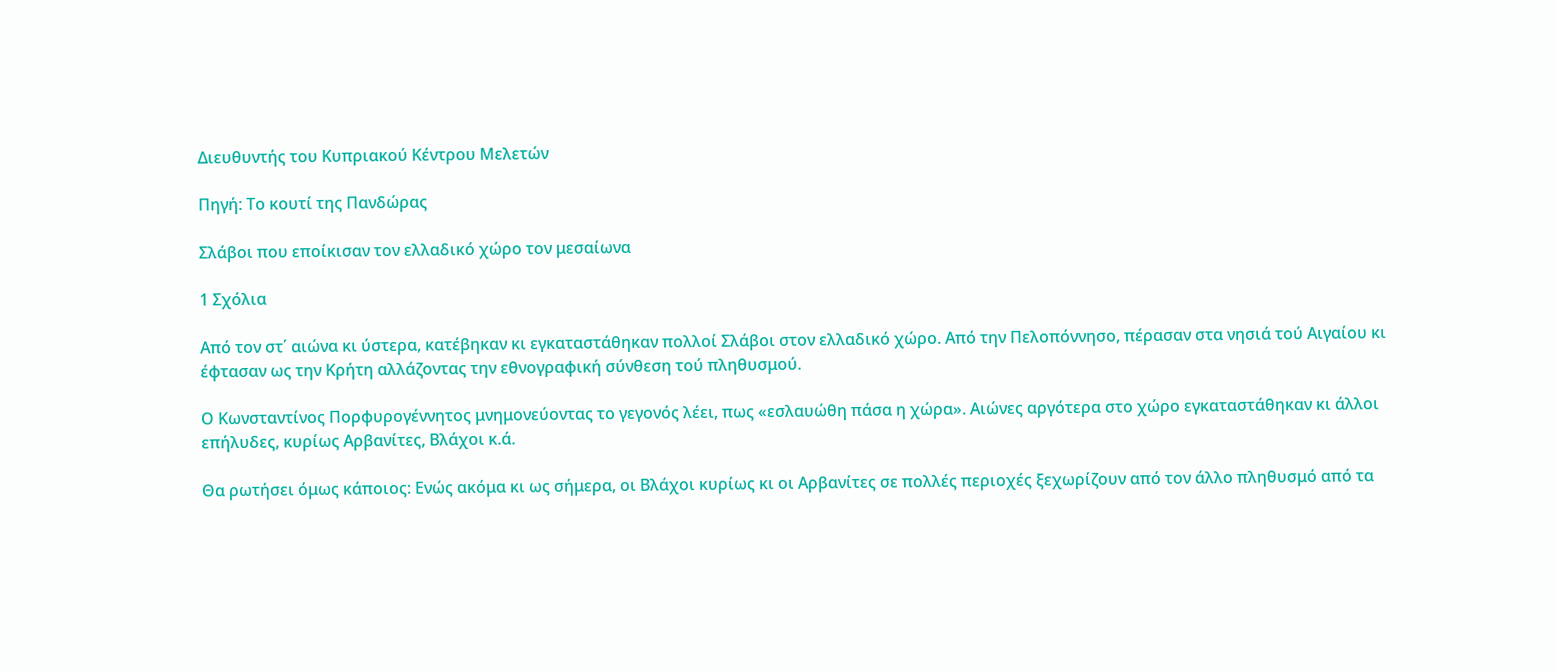Διευθυντής του Κυπριακού Κέντρου Μελετών

Πηγή: Το κουτί της Πανδώρας

Σλάβοι που εποίκισαν τον ελλαδικό χώρο τον μεσαίωνα

1 Σχόλια

Από τον στ΄ αιώνα κι ύστερα, κατέβηκαν κι εγκαταστάθηκαν πολλοί Σλάβοι στον ελλαδικό χώρο. Από την Πελοπόννησο, πέρασαν στα νησιά τού Αιγαίου κι έφτασαν ως την Κρήτη αλλάζοντας την εθνογραφική σύνθεση τού πληθυσμού.

Ο Κωνσταντίνος Πορφυρογέννητος μνημονεύοντας το γεγονός λέει, πως «εσλαυώθη πάσα η χώρα». Αιώνες αργότερα στο χώρο εγκαταστάθηκαν κι άλλοι επήλυδες, κυρίως Αρβανίτες, Βλάχοι κ.ά.

Θα ρωτήσει όμως κάποιος: Ενώς ακόμα κι ως σήμερα, οι Βλάχοι κυρίως κι οι Αρβανίτες σε πολλές περιοχές ξεχωρίζουν από τον άλλο πληθυσμό από τα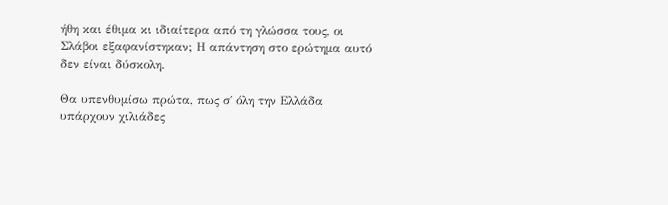ήθη και έθιμα κι ιδιαίτερα από τη γλώσσα τους, οι Σλάβοι εξαφανίστηκαν; Η απάντηση στο ερώτημα αυτό δεν είναι δύσκολη.

Θα υπενθυμίσω πρώτα, πως σ΄ όλη την Ελλάδα υπάρχουν χιλιάδες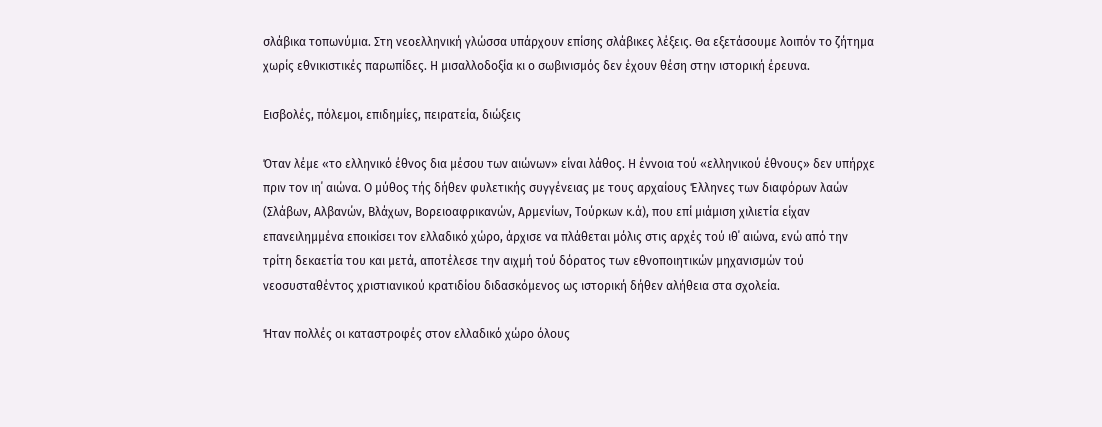σλάβικα τοπωνύμια. Στη νεοελληνική γλώσσα υπάρχουν επίσης σλάβικες λέξεις. Θα εξετάσουμε λοιπόν το ζήτημα χωρίς εθνικιστικές παρωπίδες. Η μισαλλοδοξία κι ο σωβινισμός δεν έχουν θέση στην ιστορική έρευνα.

Εισβολές, πόλεμοι, επιδημίες, πειρατεία, διώξεις

Όταν λέμε «το ελληνικό έθνος δια μέσου των αιώνων» είναι λάθος. Η έννοια τού «ελληνικού έθνους» δεν υπήρχε πριν τον ιη΄ αιώνα. Ο μύθος τής δήθεν φυλετικής συγγένειας με τους αρχαίους Έλληνες των διαφόρων λαών (Σλάβων, Αλβανών, Βλάχων, Βορειοαφρικανών, Αρμενίων, Τούρκων κ.ά), που επί μιάμιση χιλιετία είχαν επανειλημμένα εποικίσει τον ελλαδικό χώρο, άρχισε να πλάθεται μόλις στις αρχές τού ιθ΄ αιώνα, ενώ από την τρίτη δεκαετία του και μετά, αποτέλεσε την αιχμή τού δόρατος των εθνοποιητικών μηχανισμών τού νεοσυσταθέντος χριστιανικού κρατιδίου διδασκόμενος ως ιστορική δήθεν αλήθεια στα σχολεία.

Ήταν πολλές οι καταστροφές στον ελλαδικό χώρο όλους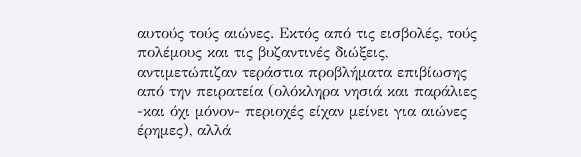αυτούς τούς αιώνες. Εκτός από τις εισβολές, τούς πολέμους και τις βυζαντινές διώξεις, αντιμετώπιζαν τεράστια προβλήματα επιβίωσης από την πειρατεία (ολόκληρα νησιά και παράλιες -και όχι μόνον- περιοχές είχαν μείνει για αιώνες έρημες), αλλά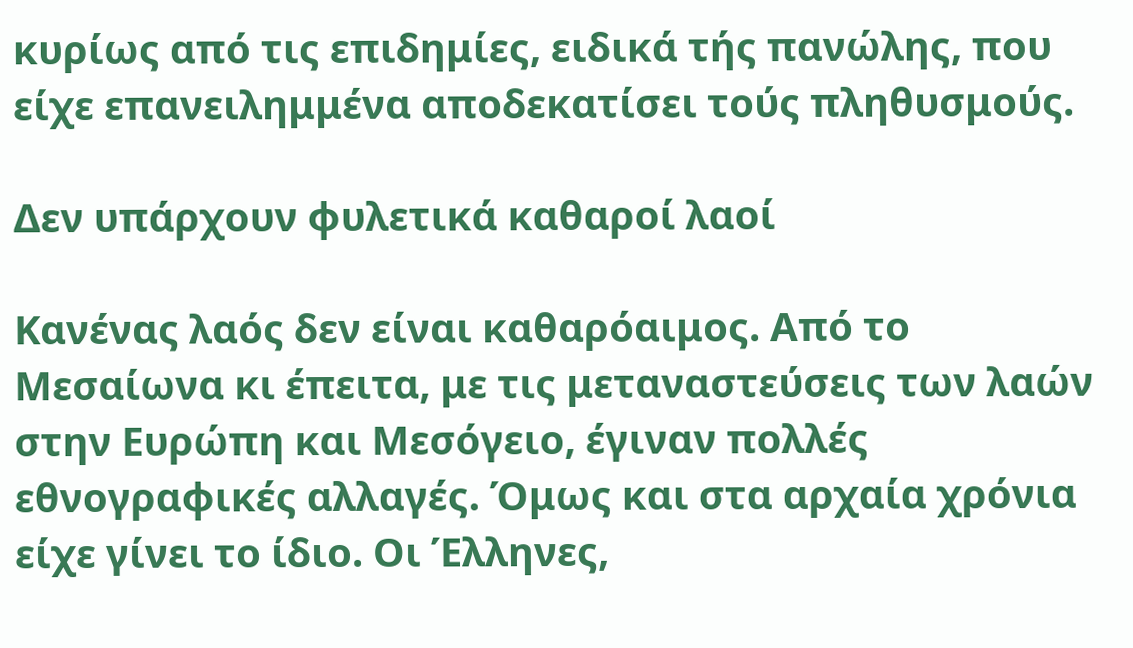κυρίως από τις επιδημίες, ειδικά τής πανώλης, που είχε επανειλημμένα αποδεκατίσει τούς πληθυσμούς.

Δεν υπάρχουν φυλετικά καθαροί λαοί

Κανένας λαός δεν είναι καθαρόαιμος. Από το Μεσαίωνα κι έπειτα, με τις μεταναστεύσεις των λαών στην Ευρώπη και Μεσόγειο, έγιναν πολλές εθνογραφικές αλλαγές. Όμως και στα αρχαία χρόνια είχε γίνει το ίδιο. Οι Έλληνες,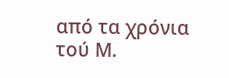από τα χρόνια τού Μ.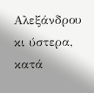Αλεξάνδρου κι ύστερα, κατά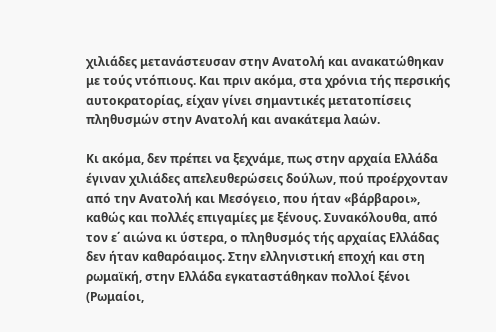χιλιάδες μετανάστευσαν στην Ανατολή και ανακατώθηκαν με τούς ντόπιους. Και πριν ακόμα, στα χρόνια τής περσικής αυτοκρατορίας, είχαν γίνει σημαντικές μετατοπίσεις πληθυσμών στην Ανατολή και ανακάτεμα λαών.

Κι ακόμα, δεν πρέπει να ξεχνάμε, πως στην αρχαία Ελλάδα έγιναν χιλιάδες απελευθερώσεις δούλων, πού προέρχονταν από την Ανατολή και Μεσόγειο, που ήταν «βάρβαροι», καθώς και πολλές επιγαμίες με ξένους. Συνακόλουθα, από τον ε΄ αιώνα κι ύστερα, ο πληθυσμός τής αρχαίας Ελλάδας δεν ήταν καθαρόαιμος. Στην ελληνιστική εποχή και στη ρωμαϊκή, στην Ελλάδα εγκαταστάθηκαν πολλοί ξένοι (Ρωμαίοι,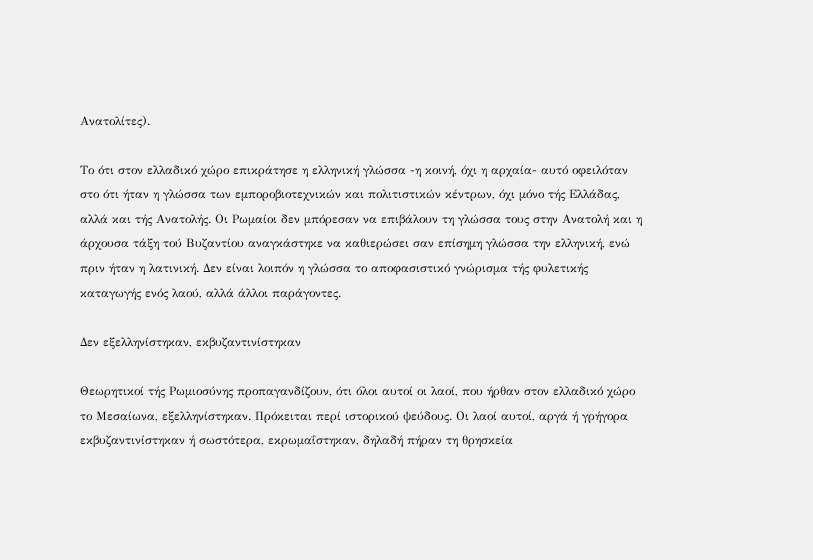Ανατολίτες).

Το ότι στον ελλαδικό χώρο επικράτησε η ελληνική γλώσσα -η κοινή, όχι η αρχαία- αυτό οφειλόταν στο ότι ήταν η γλώσσα των εμποροβιοτεχνικών και πολιτιστικών κέντρων, όχι μόνο τής Ελλάδας, αλλά και τής Ανατολής. Οι Ρωμαίοι δεν μπόρεσαν να επιβάλουν τη γλώσσα τους στην Ανατολή και η άρχουσα τάξη τού Βυζαντίου αναγκάστηκε να καθιερώσει σαν επίσημη γλώσσα την ελληνική, ενώ πριν ήταν η λατινική. Δεν είναι λοιπόν η γλώσσα το αποφασιστικό γνώρισμα τής φυλετικής καταγωγής ενός λαού, αλλά άλλοι παράγοντες.

Δεν εξελληνίστηκαν, εκβυζαντινίστηκαν

Θεωρητικοί τής Ρωμιοσύνης προπαγανδίζουν, ότι όλοι αυτοί οι λαοί, που ήρθαν στον ελλαδικό χώρο το Μεσαίωνα, εξελληνίστηκαν. Πρόκειται περί ιστορικού ψεύδους. Οι λαοί αυτοί, αργά ή γρήγορα εκβυζαντινίστηκαν ή σωστότερα, εκρωμαΐστηκαν, δηλαδή πήραν τη θρησκεία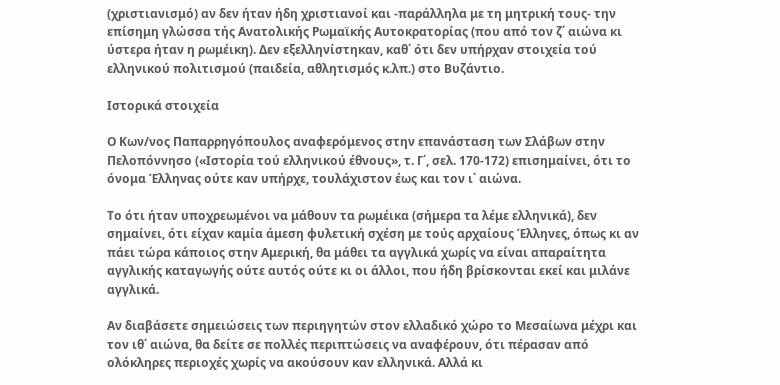(χριστιανισμό) αν δεν ήταν ήδη χριστιανοί και -παράλληλα με τη μητρική τους- την επίσημη γλώσσα τής Ανατολικής Ρωμαϊκής Αυτοκρατορίας (που από τον ζ΄ αιώνα κι ύστερα ήταν η ρωμέικη). Δεν εξελληνίστηκαν, καθ΄ ότι δεν υπήρχαν στοιχεία τού ελληνικού πολιτισμού (παιδεία, αθλητισμός κ.λπ.) στο Βυζάντιο.

Ιστορικά στοιχεία

Ο Κων/νος Παπαρρηγόπουλος αναφερόμενος στην επανάσταση των Σλάβων στην Πελοπόννησο («Ιστορία τού ελληνικού έθνους», τ. Γ΄, σελ. 170-172) επισημαίνει, ότι το όνομα Έλληνας ούτε καν υπήρχε, τουλάχιστον έως και τον ι΄ αιώνα.

Το ότι ήταν υποχρεωμένοι να μάθουν τα ρωμέικα (σήμερα τα λέμε ελληνικά), δεν σημαίνει, ότι είχαν καμία άμεση φυλετική σχέση με τούς αρχαίους Έλληνες, όπως κι αν πάει τώρα κάποιος στην Αμερική, θα μάθει τα αγγλικά χωρίς να είναι απαραίτητα αγγλικής καταγωγής ούτε αυτός ούτε κι οι άλλοι, που ήδη βρίσκονται εκεί και μιλάνε αγγλικά.

Αν διαβάσετε σημειώσεις των περιηγητών στον ελλαδικό χώρο το Μεσαίωνα μέχρι και τον ιθ΄ αιώνα, θα δείτε σε πολλές περιπτώσεις να αναφέρουν, ότι πέρασαν από ολόκληρες περιοχές χωρίς να ακούσουν καν ελληνικά. Αλλά κι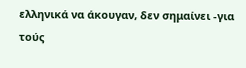ελληνικά να άκουγαν, δεν σημαίνει -για τούς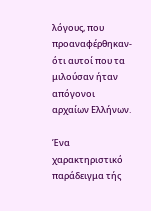λόγους, που προαναφέρθηκαν- ότι αυτοί που τα μιλούσαν ήταν απόγονοι αρχαίων Ελλήνων.

Ένα χαρακτηριστικό παράδειγμα τής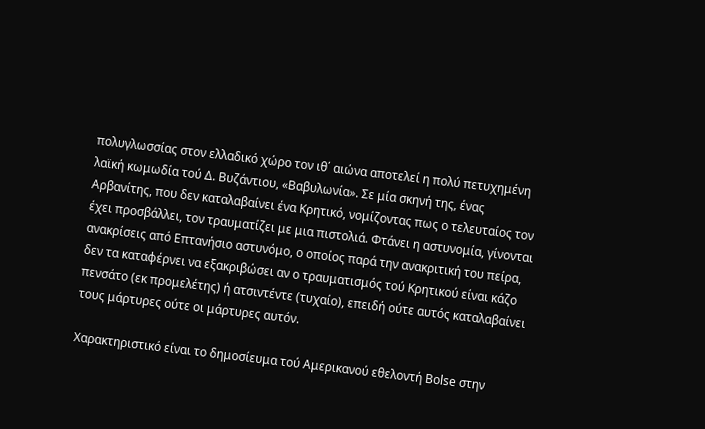πολυγλωσσίας στον ελλαδικό χώρο τον ιθ΄ αιώνα αποτελεί η πολύ πετυχημένη λαϊκή κωμωδία τού Δ. Βυζάντιου, «Βαβυλωνία». Σε μία σκηνή της, ένας Αρβανίτης, που δεν καταλαβαίνει ένα Κρητικό, νομίζοντας πως ο τελευταίος τον έχει προσβάλλει, τον τραυματίζει με μια πιστολιά. Φτάνει η αστυνομία, γίνονται ανακρίσεις από Επτανήσιο αστυνόμο, ο οποίος παρά την ανακριτική του πείρα, δεν τα καταφέρνει να εξακριβώσει αν ο τραυματισμός τού Κρητικού είναι κάζο πενσάτο (εκ προμελέτης) ή ατσιντέντε (τυχαίο), επειδή ούτε αυτός καταλαβαίνει τους μάρτυρες ούτε οι μάρτυρες αυτόν.

Χαρακτηριστικό είναι το δημοσίευμα τού Αμερικανού εθελοντή Bolse στην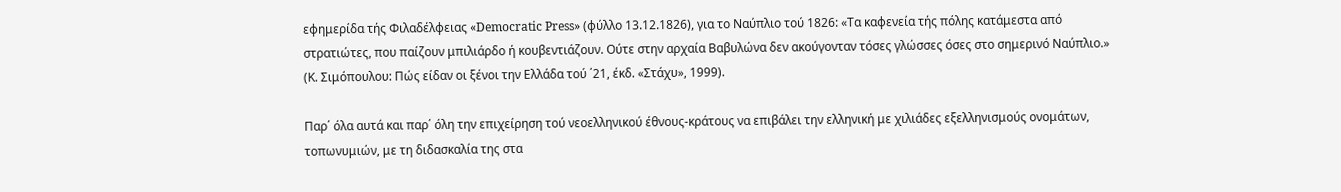εφημερίδα τής Φιλαδέλφειας «Democratic Press» (φύλλο 13.12.1826), για το Ναύπλιο τού 1826: «Τα καφενεία τής πόλης κατάμεστα από στρατιώτες, που παίζουν μπιλιάρδο ή κουβεντιάζουν. Ούτε στην αρχαία Βαβυλώνα δεν ακούγονταν τόσες γλώσσες όσες στο σημερινό Ναύπλιο.» (Κ. Σιμόπουλου: Πώς είδαν οι ξένοι την Ελλάδα τού ΄21, έκδ. «Στάχυ», 1999).

Παρ΄ όλα αυτά και παρ΄ όλη την επιχείρηση τού νεοελληνικού έθνους-κράτους να επιβάλει την ελληνική με χιλιάδες εξελληνισμούς ονομάτων, τοπωνυμιών, με τη διδασκαλία της στα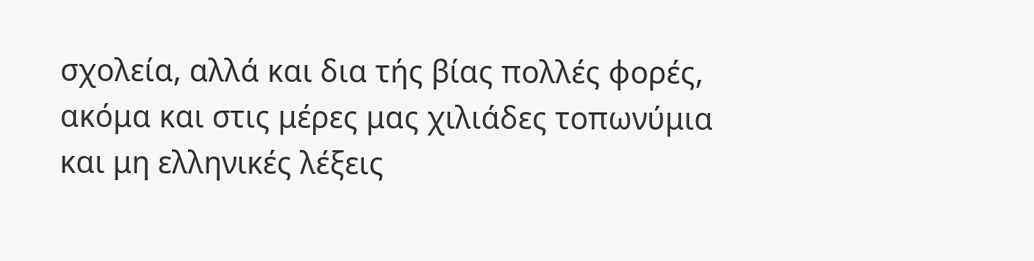σχολεία, αλλά και δια τής βίας πολλές φορές, ακόμα και στις μέρες μας χιλιάδες τοπωνύμια και μη ελληνικές λέξεις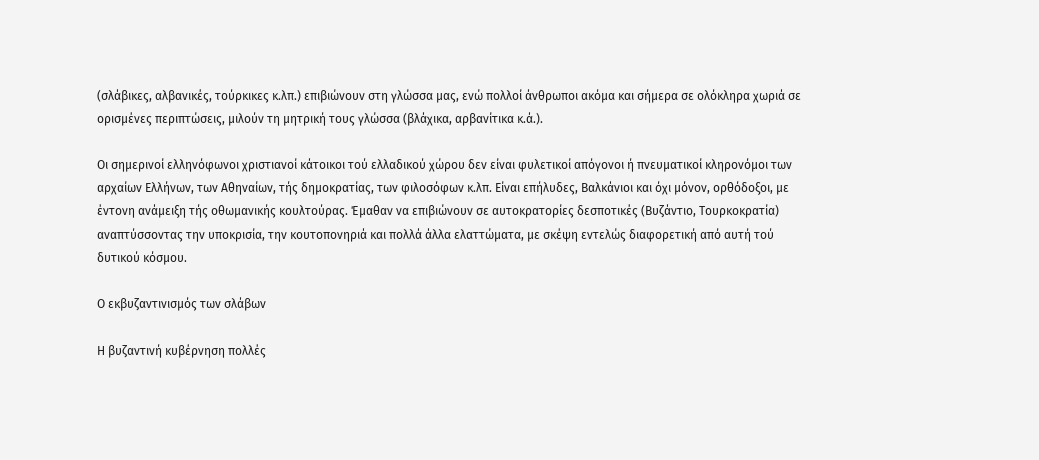(σλάβικες, αλβανικές, τούρκικες κ.λπ.) επιβιώνουν στη γλώσσα μας, ενώ πολλοί άνθρωποι ακόμα και σήμερα σε ολόκληρα χωριά σε ορισμένες περιπτώσεις, μιλούν τη μητρική τους γλώσσα (βλάχικα, αρβανίτικα κ.ά.).

Οι σημερινοί ελληνόφωνοι χριστιανοί κάτοικοι τού ελλαδικού χώρου δεν είναι φυλετικοί απόγονοι ή πνευματικοί κληρονόμοι των αρχαίων Ελλήνων, των Αθηναίων, τής δημοκρατίας, των φιλοσόφων κ.λπ. Είναι επήλυδες, Βαλκάνιοι και όχι μόνον, ορθόδοξοι, με έντονη ανάμειξη τής οθωμανικής κουλτούρας. Έμαθαν να επιβιώνουν σε αυτοκρατορίες δεσποτικές (Βυζάντιο, Τουρκοκρατία) αναπτύσσοντας την υποκρισία, την κουτοπονηριά και πολλά άλλα ελαττώματα, με σκέψη εντελώς διαφορετική από αυτή τού δυτικού κόσμου.

Ο εκβυζαντινισμός των σλάβων

Η βυζαντινή κυβέρνηση πολλές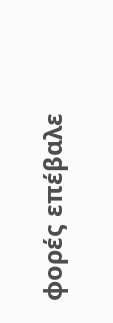φορές επέβαλε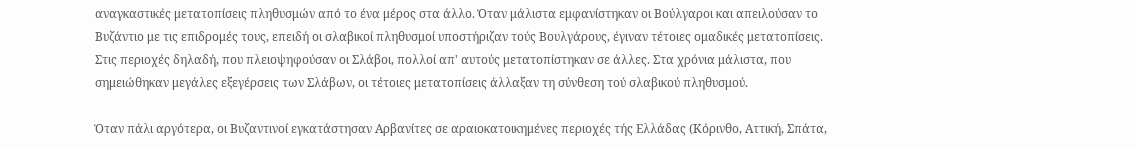αναγκαστικές μετατοπίσεις πληθυσμών από το ένα μέρος στα άλλο. Όταν μάλιστα εμφανίστηκαν οι Βούλγαροι και απειλούσαν το Βυζάντιο με τις επιδρομές τους, επειδή οι σλαβικοί πληθυσμοί υποστήριζαν τούς Βουλγάρους, έγιναν τέτοιες ομαδικές μετατοπίσεις. Στις περιοχές δηλαδή, που πλειοψηφούσαν οι Σλάβοι, πολλοί απ' αυτούς μετατοπίστηκαν σε άλλες. Στα χρόνια μάλιστα, που σημειώθηκαν μεγάλες εξεγέρσεις των Σλάβων, οι τέτοιες μετατοπίσεις άλλαξαν τη σύνθεση τού σλαβικού πληθυσμού.

Όταν πάλι αργότερα, οι Βυζαντινοί εγκατάστησαν Αρβανίτες σε αραιοκατοικημένες περιοχές τής Ελλάδας (Κόρινθο, Αττική, Σπάτα,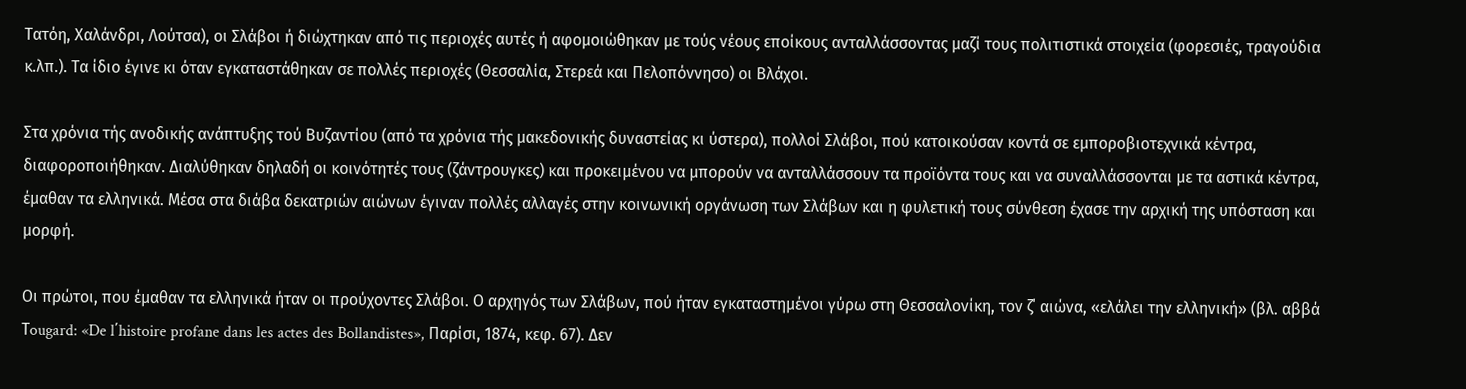Τατόη, Χαλάνδρι, Λούτσα), οι Σλάβοι ή διώχτηκαν από τις περιοχές αυτές ή αφομοιώθηκαν με τούς νέους εποίκους ανταλλάσσοντας μαζί τους πολιτιστικά στοιχεία (φορεσιές, τραγούδια κ.λπ.). Τα ίδιο έγινε κι όταν εγκαταστάθηκαν σε πολλές περιοχές (Θεσσαλία, Στερεά και Πελοπόννησο) οι Βλάχοι.

Στα χρόνια τής ανοδικής ανάπτυξης τού Βυζαντίου (από τα χρόνια τής μακεδονικής δυναστείας κι ύστερα), πολλοί Σλάβοι, πού κατοικούσαν κοντά σε εμποροβιοτεχνικά κέντρα, διαφοροποιήθηκαν. Διαλύθηκαν δηλαδή οι κοινότητές τους (ζάντρουγκες) και προκειμένου να μπορούν να ανταλλάσσουν τα προϊόντα τους και να συναλλάσσονται με τα αστικά κέντρα, έμαθαν τα ελληνικά. Μέσα στα διάβα δεκατριών αιώνων έγιναν πολλές αλλαγές στην κοινωνική οργάνωση των Σλάβων και η φυλετική τους σύνθεση έχασε την αρχική της υπόσταση και μορφή.

Οι πρώτοι, που έμαθαν τα ελληνικά ήταν οι προύχοντες Σλάβοι. Ο αρχηγός των Σλάβων, πού ήταν εγκαταστημένοι γύρω στη Θεσσαλονίκη, τον ζ΄ αιώνα, «ελάλει την ελληνική» (βλ. αββά Τougard: «De l΄histoire profane dans les actes des Bollandistes», Παρίσι, 1874, κεφ. 67). Δεν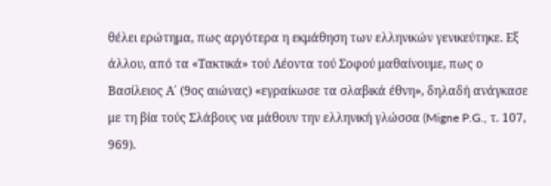θέλει ερώτημα, πως αργότερα η εκμάθηση των ελληνικών γενικεύτηκε. Εξ άλλου, από τα «Τακτικά» τού Λέοντα τού Σοφού μαθαίνουμε, πως ο Βασίλειος Α΄ (9ος αιώνας) «εγραίκωσε τα σλαβικά έθνη», δηλαδή ανάγκασε με τη βία τούς Σλάβους να μάθουν την ελληνική γλώσσα (Migne P.G., τ. 107, 969).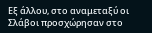Εξ άλλου, στο αναμεταξύ οι Σλάβοι προσχώρησαν στο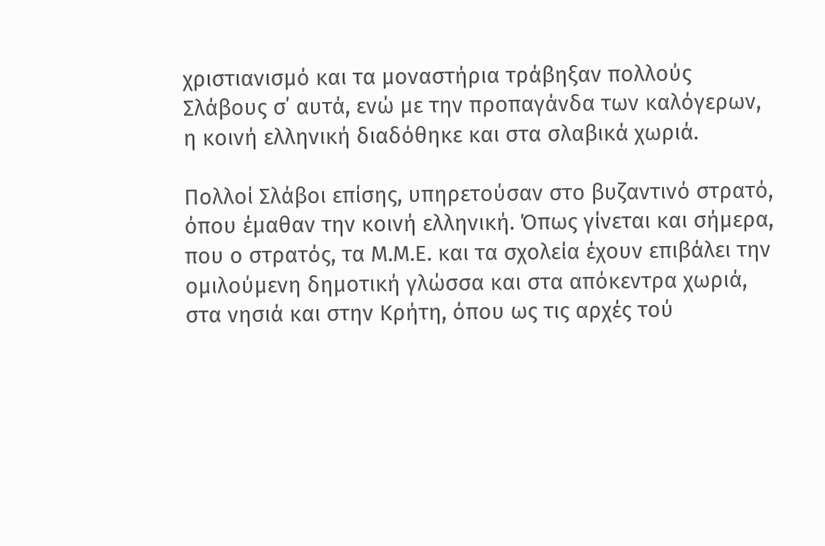χριστιανισμό και τα μοναστήρια τράβηξαν πολλούς Σλάβους σ΄ αυτά, ενώ με την προπαγάνδα των καλόγερων, η κοινή ελληνική διαδόθηκε και στα σλαβικά χωριά.

Πολλοί Σλάβοι επίσης, υπηρετούσαν στο βυζαντινό στρατό, όπου έμαθαν την κοινή ελληνική. Όπως γίνεται και σήμερα, που ο στρατός, τα Μ.Μ.Ε. και τα σχολεία έχουν επιβάλει την ομιλούμενη δημοτική γλώσσα και στα απόκεντρα χωριά, στα νησιά και στην Κρήτη, όπου ως τις αρχές τού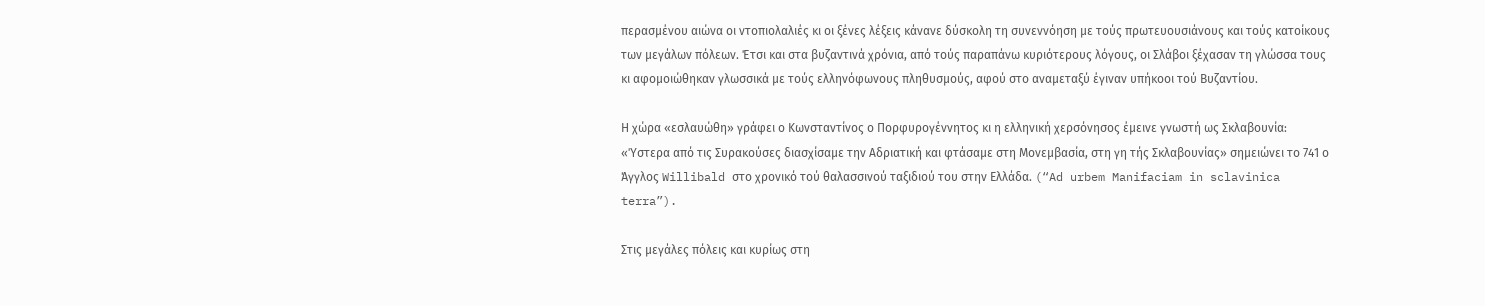περασμένου αιώνα οι ντοπιολαλιές κι οι ξένες λέξεις κάνανε δύσκολη τη συνεννόηση με τούς πρωτευουσιάνους και τούς κατοίκους των μεγάλων πόλεων. Έτσι και στα βυζαντινά χρόνια, από τούς παραπάνω κυριότερους λόγους, οι Σλάβοι ξέχασαν τη γλώσσα τους κι αφομοιώθηκαν γλωσσικά με τούς ελληνόφωνους πληθυσμούς, αφού στο αναμεταξύ έγιναν υπήκοοι τού Βυζαντίου.

Η χώρα «εσλαυώθη» γράφει ο Κωνσταντίνος ο Πορφυρογέννητος κι η ελληνική χερσόνησος έμεινε γνωστή ως Σκλαβουνία: «Ύστερα από τις Συρακούσες διασχίσαμε την Αδριατική και φτάσαμε στη Μονεμβασία, στη γη τής Σκλαβουνίας» σημειώνει το 741 ο Άγγλος Willibald στο χρονικό τού θαλασσινού ταξιδιού του στην Ελλάδα. (“Ad urbem Manifaciam in sclavinica terra”).

Στις μεγάλες πόλεις και κυρίως στη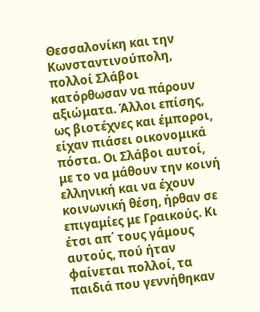Θεσσαλονίκη και την Κωνσταντινούπολη, πολλοί Σλάβοι κατόρθωσαν να πάρουν αξιώματα. Άλλοι επίσης, ως βιοτέχνες και έμποροι, είχαν πιάσει οικονομικά πόστα. Οι Σλάβοι αυτοί, με το να μάθουν την κοινή ελληνική και να έχουν κοινωνική θέση, ήρθαν σε επιγαμίες με Γραικούς. Κι έτσι απ΄ τους γάμους αυτούς, πού ήταν φαίνεται πολλοί, τα παιδιά που γεννήθηκαν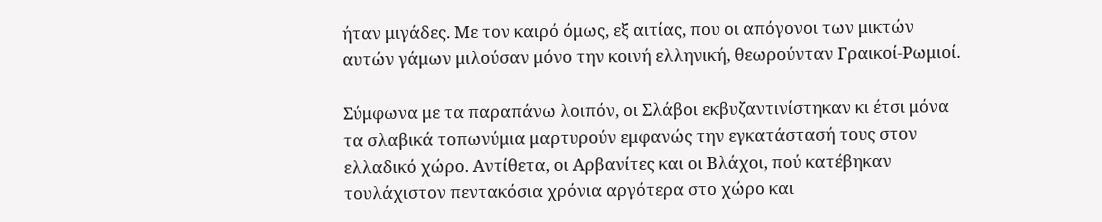ήταν μιγάδες. Με τον καιρό όμως, εξ αιτίας, που οι απόγονοι των μικτών αυτών γάμων μιλούσαν μόνο την κοινή ελληνική, θεωρούνταν Γραικοί-Ρωμιοί.

Σύμφωνα με τα παραπάνω λοιπόν, οι Σλάβοι εκβυζαντινίστηκαν κι έτσι μόνα τα σλαβικά τοπωνύμια μαρτυρούν εμφανώς την εγκατάστασή τους στον ελλαδικό χώρο. Αντίθετα, οι Αρβανίτες και οι Βλάχοι, πού κατέβηκαν τουλάχιστον πεντακόσια χρόνια αργότερα στο χώρο και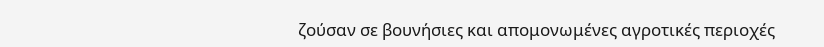ζούσαν σε βουνήσιες και απομονωμένες αγροτικές περιοχές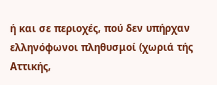ή και σε περιοχές, πού δεν υπήρχαν ελληνόφωνοι πληθυσμοί (χωριά τής Αττικής,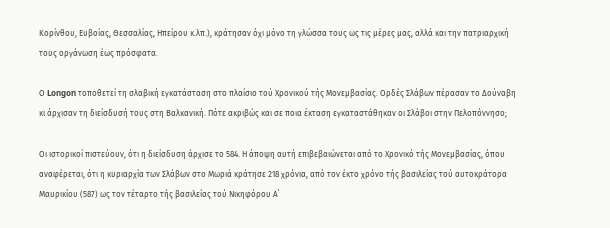Κορίνθου, Ευβοίας, Θεσσαλίας, Ηπείρου κ.λπ.), κράτησαν όχι μόνο τη γλώσσα τους ως τις μέρες μας, αλλά και την πατριαρχική τους οργάνωση έως πρόσφατα.

Ο Longon τοποθετεί τη σλαβική εγκατάσταση στο πλαίσιο τού Χρονικού τής Μονεμβασίας. Ορδές Σλάβων πέρασαν το Δούναβη κι άρχισαν τη διείσδυσή τους στη Βαλκανική. Πότε ακριβώς και σε ποια έκταση εγκαταστάθηκαν οι Σλάβοι στην Πελοπόννησο;

Οι ιστορικοί πιστεύουν, ότι η διείσδυση άρχισε το 584. Η άποψη αυτή επιβεβαιώνεται από το Χρονικό τής Μονεμβασίας, όπου αναφέρεται, ότι η κυριαρχία των Σλάβων στο Μωριά κράτησε 218 χρόνια, από τον έκτο χρόνο τής βασιλείας τού αυτοκράτορα Μαυρικίου (587) ως τον τέταρτο τής βασιλείας τού Νικηφόρου Α΄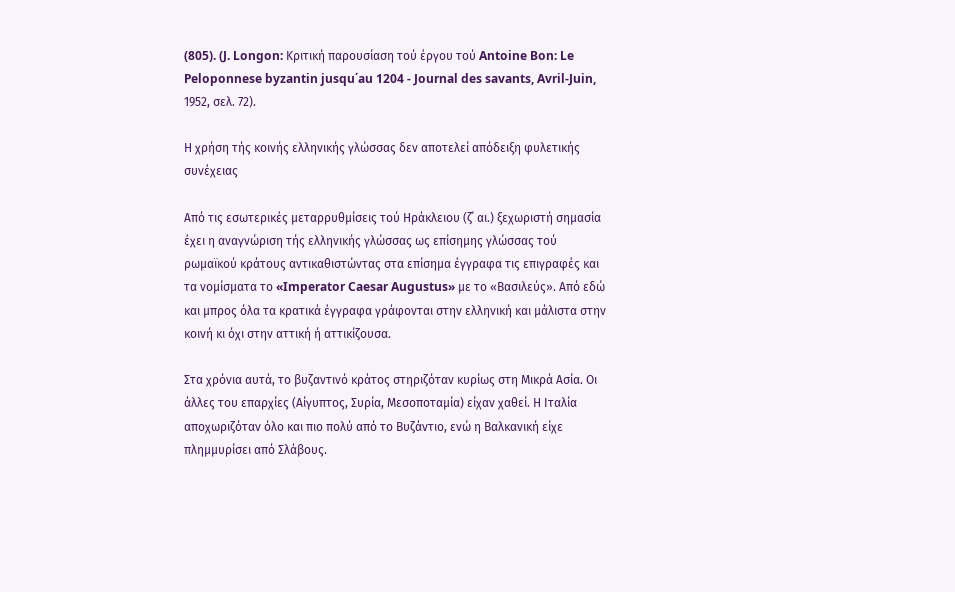(805). (J. Longon: Κριτική παρουσίαση τού έργου τού Antoine Bon: Le Peloponnese byzantin jusqu΄au 1204 - Journal des savants, Avril-Juin, 1952, σελ. 72).

Η χρήση τής κοινής ελληνικής γλώσσας δεν αποτελεί απόδειξη φυλετικής συνέχειας

Από τις εσωτερικές μεταρρυθμίσεις τού Ηράκλειου (ζ΄ αι.) ξεχωριστή σημασία έχει η αναγνώριση τής ελληνικής γλώσσας ως επίσημης γλώσσας τού ρωμαϊκού κράτους αντικαθιστώντας στα επίσημα έγγραφα τις επιγραφές και τα νομίσματα το «Imperator Caesar Augustus» με το «Βασιλεύς». Από εδώ και μπρος όλα τα κρατικά έγγραφα γράφονται στην ελληνική και μάλιστα στην κοινή κι όχι στην αττική ή αττικίζουσα.

Στα χρόνια αυτά, το βυζαντινό κράτος στηριζόταν κυρίως στη Μικρά Ασία. Οι άλλες του επαρχίες (Αίγυπτος, Συρία, Μεσοποταμία) είχαν χαθεί. Η Ιταλία αποχωριζόταν όλο και πιο πολύ από το Βυζάντιο, ενώ η Βαλκανική είχε πλημμυρίσει από Σλάβους.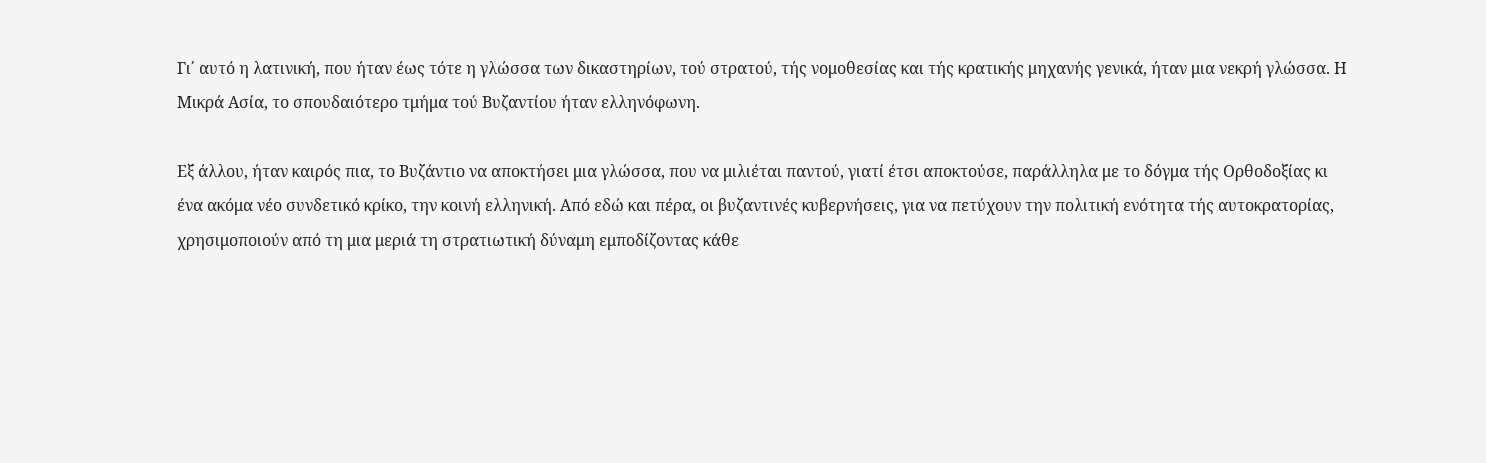Γι΄ αυτό η λατινική, που ήταν έως τότε η γλώσσα των δικαστηρίων, τού στρατού, τής νομοθεσίας και τής κρατικής μηχανής γενικά, ήταν μια νεκρή γλώσσα. Η Μικρά Ασία, το σπουδαιότερο τμήμα τού Βυζαντίου ήταν ελληνόφωνη.

Εξ άλλου, ήταν καιρός πια, το Βυζάντιο να αποκτήσει μια γλώσσα, που να μιλιέται παντού, γιατί έτσι αποκτούσε, παράλληλα με το δόγμα τής Ορθοδοξίας κι ένα ακόμα νέο συνδετικό κρίκο, την κοινή ελληνική. Από εδώ και πέρα, οι βυζαντινές κυβερνήσεις, για να πετύχουν την πολιτική ενότητα τής αυτοκρατορίας, χρησιμοποιούν από τη μια μεριά τη στρατιωτική δύναμη εμποδίζοντας κάθε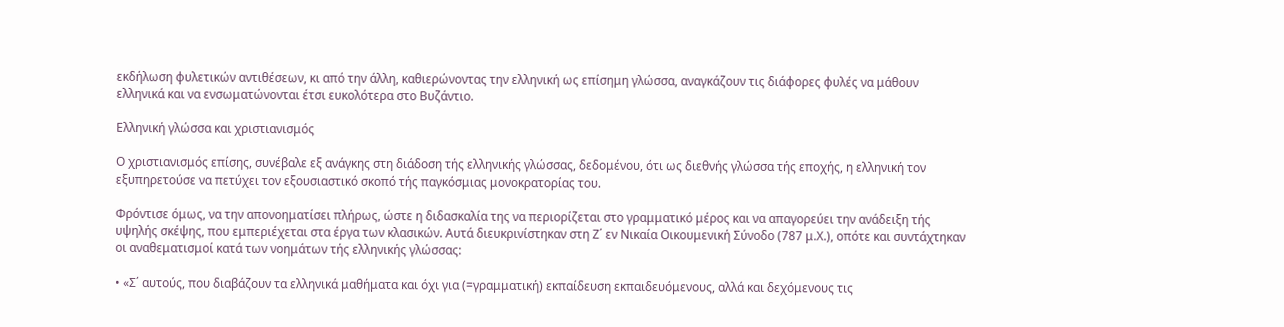εκδήλωση φυλετικών αντιθέσεων, κι από την άλλη, καθιερώνοντας την ελληνική ως επίσημη γλώσσα, αναγκάζουν τις διάφορες φυλές να μάθουν ελληνικά και να ενσωματώνονται έτσι ευκολότερα στο Βυζάντιο.

Ελληνική γλώσσα και χριστιανισμός

Ο χριστιανισμός επίσης, συνέβαλε εξ ανάγκης στη διάδοση τής ελληνικής γλώσσας, δεδομένου, ότι ως διεθνής γλώσσα τής εποχής, η ελληνική τον εξυπηρετούσε να πετύχει τον εξουσιαστικό σκοπό τής παγκόσμιας μονοκρατορίας του.

Φρόντισε όμως, να την απονοηματίσει πλήρως, ώστε η διδασκαλία της να περιορίζεται στο γραμματικό μέρος και να απαγορεύει την ανάδειξη τής υψηλής σκέψης, που εμπεριέχεται στα έργα των κλασικών. Αυτά διευκρινίστηκαν στη Ζ΄ εν Νικαία Οικουμενική Σύνοδο (787 μ.Χ.), οπότε και συντάχτηκαν οι αναθεματισμοί κατά των νοημάτων τής ελληνικής γλώσσας:

• «Σ΄ αυτούς, που διαβάζουν τα ελληνικά μαθήματα και όχι για (=γραμματική) εκπαίδευση εκπαιδευόμενους, αλλά και δεχόμενους τις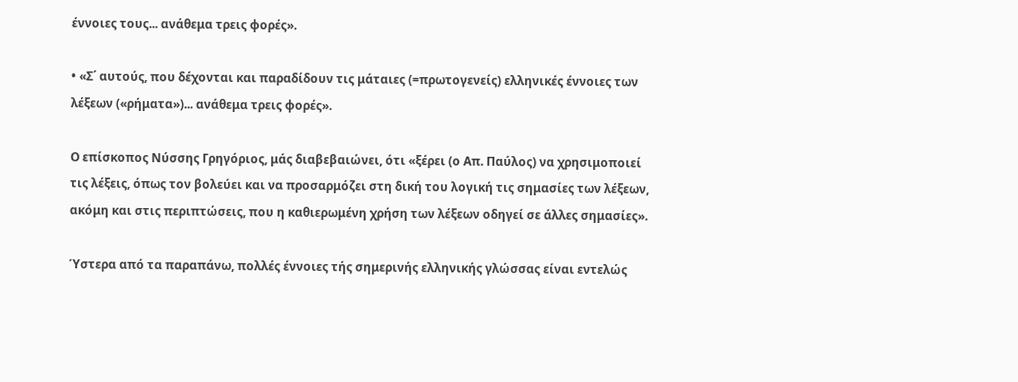έννοιες τους... ανάθεμα τρεις φορές».

• «Σ΄ αυτούς, που δέχονται και παραδίδουν τις μάταιες (=πρωτογενείς) ελληνικές έννοιες των λέξεων («ρήματα»)... ανάθεμα τρεις φορές».

Ο επίσκοπος Νύσσης Γρηγόριος, μάς διαβεβαιώνει, ότι «ξέρει (ο Απ. Παύλος) να χρησιμοποιεί τις λέξεις, όπως τον βολεύει και να προσαρμόζει στη δική του λογική τις σημασίες των λέξεων, ακόμη και στις περιπτώσεις, που η καθιερωμένη χρήση των λέξεων οδηγεί σε άλλες σημασίες».

Ύστερα από τα παραπάνω, πολλές έννοιες τής σημερινής ελληνικής γλώσσας είναι εντελώς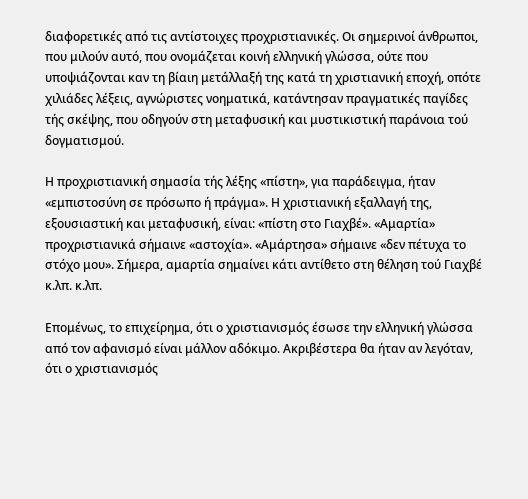διαφορετικές από τις αντίστοιχες προχριστιανικές. Οι σημερινοί άνθρωποι, που μιλούν αυτό, που ονομάζεται κοινή ελληνική γλώσσα, ούτε που υποψιάζονται καν τη βίαιη μετάλλαξή της κατά τη χριστιανική εποχή, οπότε χιλιάδες λέξεις, αγνώριστες νοηματικά, κατάντησαν πραγματικές παγίδες τής σκέψης, που οδηγούν στη μεταφυσική και μυστικιστική παράνοια τού δογματισμού.

Η προχριστιανική σημασία τής λέξης «πίστη», για παράδειγμα, ήταν «εμπιστοσύνη σε πρόσωπο ή πράγμα». Η χριστιανική εξαλλαγή της, εξουσιαστική και μεταφυσική, είναι: «πίστη στο Γιαχβέ». «Αμαρτία» προχριστιανικά σήμαινε «αστοχία». «Αμάρτησα» σήμαινε «δεν πέτυχα το στόχο μου». Σήμερα, αμαρτία σημαίνει κάτι αντίθετο στη θέληση τού Γιαχβέ κ.λπ. κ.λπ.

Επομένως, το επιχείρημα, ότι ο χριστιανισμός έσωσε την ελληνική γλώσσα από τον αφανισμό είναι μάλλον αδόκιμο. Ακριβέστερα θα ήταν αν λεγόταν, ότι ο χριστιανισμός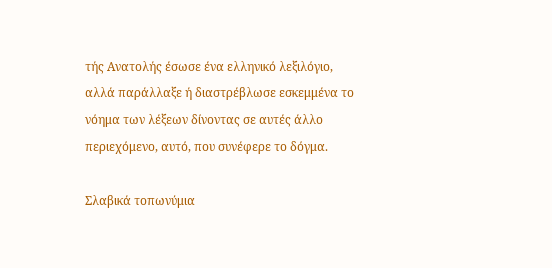τής Ανατολής έσωσε ένα ελληνικό λεξιλόγιο, αλλά παράλλαξε ή διαστρέβλωσε εσκεμμένα το νόημα των λέξεων δίνοντας σε αυτές άλλο περιεχόμενο, αυτό, που συνέφερε το δόγμα.

Σλαβικά τοπωνύμια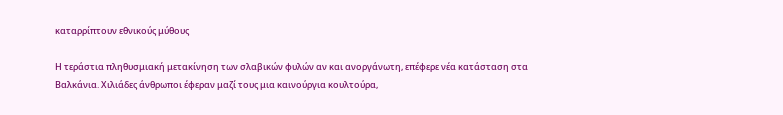καταρρίπτουν εθνικούς μύθους

Η τεράστια πληθυσμιακή μετακίνηση των σλαβικών φυλών αν και ανοργάνωτη, επέφερε νέα κατάσταση στα Βαλκάνια. Χιλιάδες άνθρωποι έφεραν μαζί τους μια καινούργια κουλτούρα,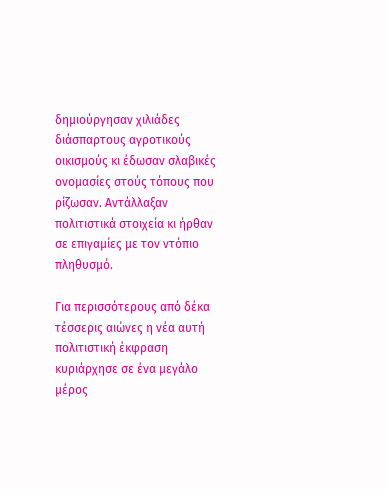δημιούργησαν χιλιάδες διάσπαρτους αγροτικούς οικισμούς κι έδωσαν σλαβικές ονομασίες στούς τόπους που ρίζωσαν. Αντάλλαξαν πολιτιστικά στοιχεία κι ήρθαν σε επιγαμίες με τον ντόπιο πληθυσμό.

Για περισσότερους από δέκα τέσσερις αιώνες η νέα αυτή πολιτιστική έκφραση κυριάρχησε σε ένα μεγάλο μέρος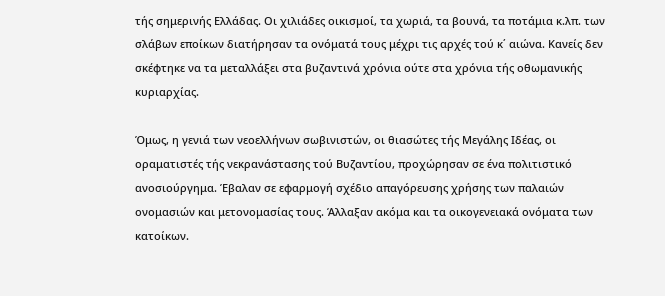τής σημερινής Ελλάδας. Οι χιλιάδες οικισμοί, τα χωριά, τα βουνά, τα ποτάμια κ.λπ. των σλάβων εποίκων διατήρησαν τα ονόματά τους μέχρι τις αρχές τού κ΄ αιώνα. Κανείς δεν σκέφτηκε να τα μεταλλάξει στα βυζαντινά χρόνια ούτε στα χρόνια τής οθωμανικής κυριαρχίας.

Όμως, η γενιά των νεοελλήνων σωβινιστών, οι θιασώτες τής Μεγάλης Ιδέας, οι οραματιστές τής νεκρανάστασης τού Βυζαντίου, προχώρησαν σε ένα πολιτιστικό ανοσιούργημα. Έβαλαν σε εφαρμογή σχέδιο απαγόρευσης χρήσης των παλαιών ονομασιών και μετονομασίας τους. Άλλαξαν ακόμα και τα οικογενειακά ονόματα των κατοίκων.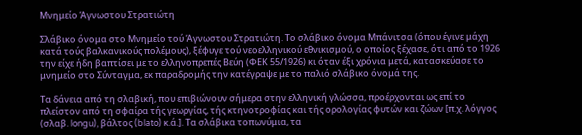Μνημείο Άγνωστου Στρατιώτη

Σλάβικο όνομα στο Μνημείο τού Άγνωστου Στρατιώτη. Το σλάβικο όνομα Μπάνιτσα (όπου έγινε μάχη κατά τούς βαλκανικούς πολέμους), ξέφυγε τού νεοελληνικού εθνικισμού, ο οποίος ξέχασε, ότι από το 1926 την είχε ήδη βαπτίσει με το ελληνοπρεπές Βεύη (ΦΕΚ 55/1926) κι όταν έξι χρόνια μετά, κατασκεύασε το μνημείο στο Σύνταγμα, εκ παραδρομής την κατέγραψε με το παλιό σλάβικο όνομά της.

Τα δάνεια από τη σλαβική, που επιβιώνουν σήμερα στην ελληνική γλώσσα, προέρχονται ως επί το πλείστον από τη σφαίρα τής γεωργίας, τής κτηνοτροφίας και τής ορολογίας φυτών και ζώων [π.χ. λόγγος (σλαβ. longu), βάλτος (blato) κ.ά.]. Τα σλάβικα τοπωνύμια, τα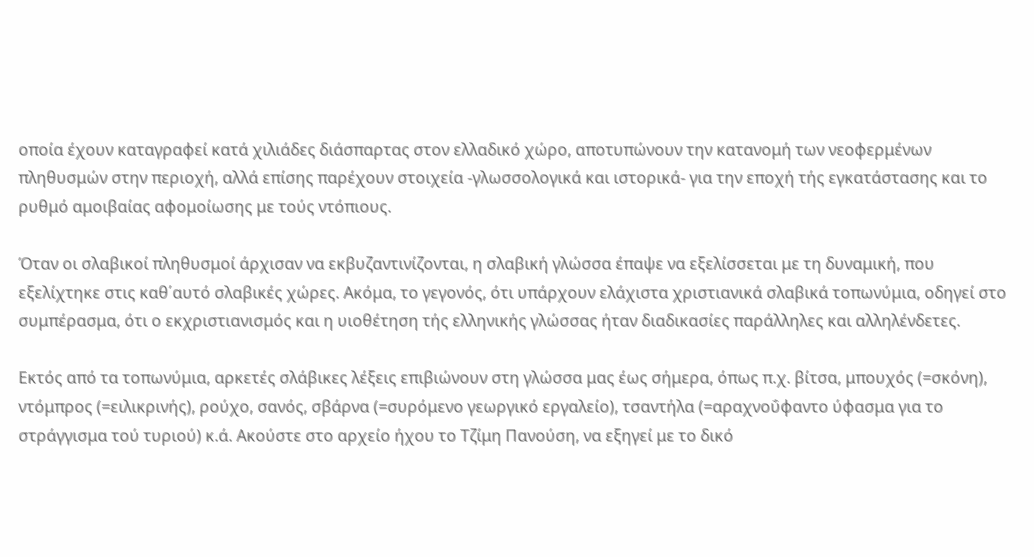οποία έχουν καταγραφεί κατά χιλιάδες διάσπαρτας στον ελλαδικό χώρο, αποτυπώνουν την κατανομή των νεοφερμένων πληθυσμών στην περιοχή, αλλά επίσης παρέχουν στοιχεία -γλωσσολογικά και ιστορικά- για την εποχή τής εγκατάστασης και το ρυθμό αμοιβαίας αφομοίωσης με τούς ντόπιους.

Όταν οι σλαβικοί πληθυσμοί άρχισαν να εκβυζαντινίζονται, η σλαβική γλώσσα έπαψε να εξελίσσεται με τη δυναμική, που εξελίχτηκε στις καθ΄αυτό σλαβικές χώρες. Ακόμα, το γεγονός, ότι υπάρχουν ελάχιστα χριστιανικά σλαβικά τοπωνύμια, οδηγεί στο συμπέρασμα, ότι ο εκχριστιανισμός και η υιοθέτηση τής ελληνικής γλώσσας ήταν διαδικασίες παράλληλες και αλληλένδετες.

Εκτός από τα τοπωνύμια, αρκετές σλάβικες λέξεις επιβιώνουν στη γλώσσα μας έως σήμερα, όπως π.χ. βίτσα, μπουχός (=σκόνη), ντόμπρος (=ειλικρινής), ρούχο, σανός, σβάρνα (=συρόμενο γεωργικό εργαλείο), τσαντήλα (=αραχνοΰφαντο ύφασμα για το στράγγισμα τού τυριού) κ.ά. Ακούστε στο αρχείο ήχου το Τζίμη Πανούση, να εξηγεί με το δικό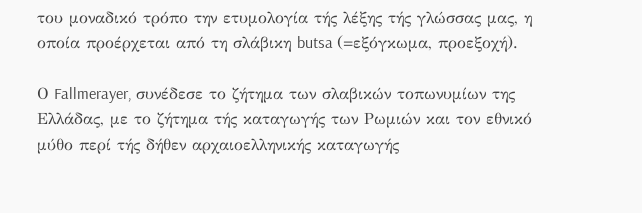του μοναδικό τρόπο την ετυμολογία τής λέξης τής γλώσσας μας, η οποία προέρχεται από τη σλάβικη butsa (=εξόγκωμα, προεξοχή).

Ο Fallmerayer, συνέδεσε το ζήτημα των σλαβικών τοπωνυμίων της Ελλάδας, με το ζήτημα τής καταγωγής των Ρωμιών και τον εθνικό μύθο περί τής δήθεν αρχαιοελληνικής καταγωγής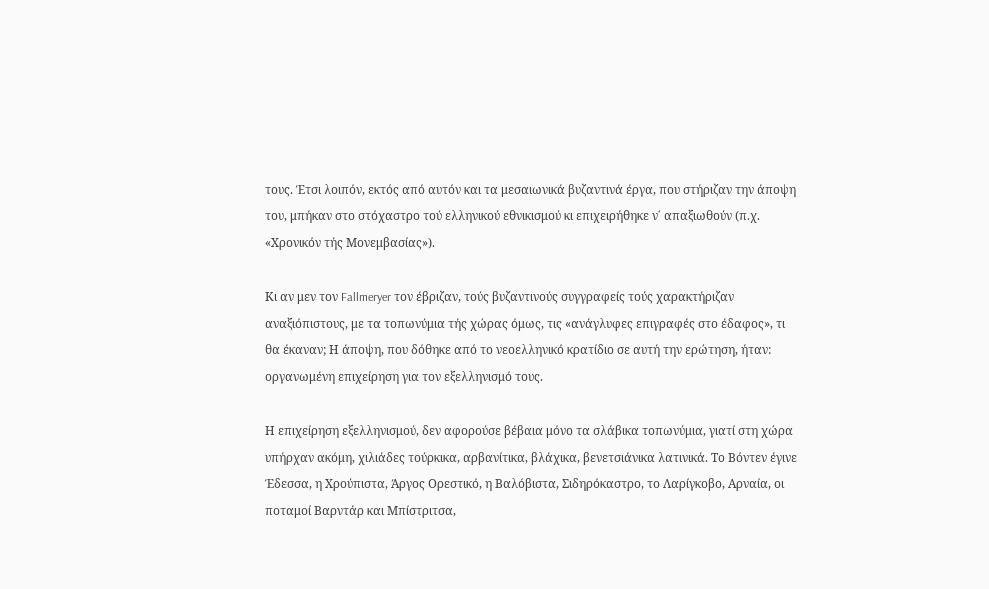τους. Έτσι λοιπόν, εκτός από αυτόν και τα μεσαιωνικά βυζαντινά έργα, που στήριζαν την άποψη του, μπήκαν στο στόχαστρο τού ελληνικού εθνικισμού κι επιχειρήθηκε ν΄ απαξιωθούν (π.χ. «Χρονικόν τής Μονεμβασίας»).

Κι αν μεν τον Fallmeryer τον έβριζαν, τούς βυζαντινούς συγγραφείς τούς χαρακτήριζαν αναξιόπιστους, με τα τοπωνύμια τής χώρας όμως, τις «ανάγλυφες επιγραφές στο έδαφος», τι θα έκαναν; Η άποψη, που δόθηκε από το νεοελληνικό κρατίδιο σε αυτή την ερώτηση, ήταν: οργανωμένη επιχείρηση για τον εξελληνισμό τους.

Η επιχείρηση εξελληνισμού, δεν αφορούσε βέβαια μόνο τα σλάβικα τοπωνύμια, γιατί στη χώρα υπήρχαν ακόμη, χιλιάδες τούρκικα, αρβανίτικα, βλάχικα, βενετσιάνικα λατινικά. Το Βόντεν έγινε Έδεσσα, η Χρούπιστα, Άργος Ορεστικό, η Βαλόβιστα, Σιδηρόκαστρο, το Λαρίγκοβο, Αρναία, οι ποταμοί Βαρντάρ και Μπίστριτσα,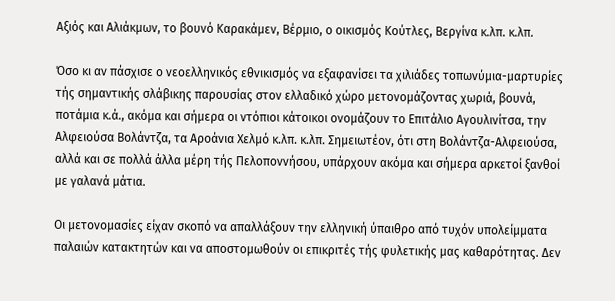Αξιός και Αλιάκμων, το βουνό Καρακάμεν, Βέρμιο, ο οικισμός Κούτλες, Βεργίνα κ.λπ. κ.λπ.

Όσο κι αν πάσχισε ο νεοελληνικός εθνικισμός να εξαφανίσει τα χιλιάδες τοπωνύμια-μαρτυρίες τής σημαντικής σλάβικης παρουσίας στον ελλαδικό χώρο μετονομάζοντας χωριά, βουνά, ποτάμια κ.ά., ακόμα και σήμερα οι ντόπιοι κάτοικοι ονομάζουν το Επιτάλιο Αγουλινίτσα, την Αλφειούσα Βολάντζα, τα Αροάνια Χελμό κ.λπ. κ.λπ. Σημειωτέον, ότι στη Βολάντζα-Αλφειούσα, αλλά και σε πολλά άλλα μέρη τής Πελοποννήσου, υπάρχουν ακόμα και σήμερα αρκετοί ξανθοί με γαλανά μάτια.

Οι μετονομασίες είχαν σκοπό να απαλλάξουν την ελληνική ύπαιθρο από τυχόν υπολείμματα παλαιών κατακτητών και να αποστομωθούν οι επικριτές τής φυλετικής μας καθαρότητας. Δεν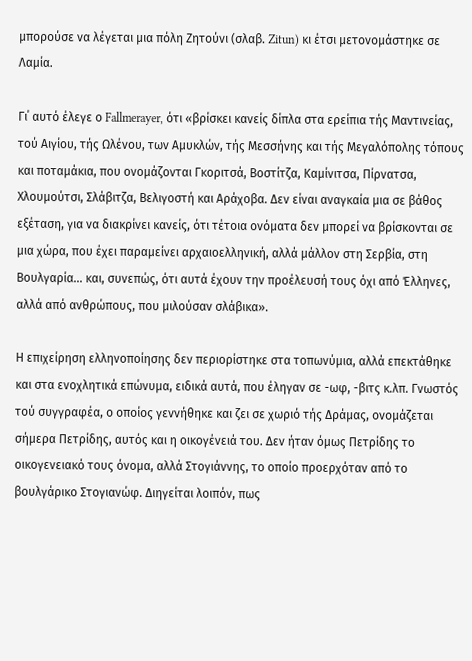μπορούσε να λέγεται μια πόλη Ζητούνι (σλαβ. Zitun) κι έτσι μετονομάστηκε σε Λαμία.

Γι΄ αυτό έλεγε ο Fallmerayer, ότι «βρίσκει κανείς δίπλα στα ερείπια τής Μαντινείας, τού Αιγίου, τής Ωλένου, των Αμυκλών, τής Mεσσήνης και τής Μεγαλόπολης τόπους και ποταμάκια, που ονομάζονται Γκοριτσά, Βοστίτζα, Καμίνιτσα, Πίρνατσα, Χλουμούτσι, Σλάβιτζα, Βελιγοστή και Αράχοβα. Δεν είναι αναγκαία μια σε βάθος εξέταση, για να διακρίνει κανείς, ότι τέτοια ονόματα δεν μπορεί να βρίσκονται σε μια χώρα, που έχει παραμείνει αρχαιοελληνική, αλλά μάλλον στη Σερβία, στη Βουλγαρία... και, συνεπώς, ότι αυτά έχουν την προέλευσή τους όχι από Έλληνες, αλλά από ανθρώπους, που μιλούσαν σλάβικα».

Η επιχείρηση ελληνοποίησης δεν περιορίστηκε στα τοπωνύμια, αλλά επεκτάθηκε και στα ενοχλητικά επώνυμα, ειδικά αυτά, που έληγαν σε -ωφ, -βιτς κ.λπ. Γνωστός τού συγγραφέα, ο οποίος γεννήθηκε και ζει σε χωριό τής Δράμας, ονομάζεται σήμερα Πετρίδης, αυτός και η οικογένειά του. Δεν ήταν όμως Πετρίδης το οικογενειακό τους όνομα, αλλά Στογιάννης, το οποίο προερχόταν από το βουλγάρικο Στογιανώφ. Διηγείται λοιπόν, πως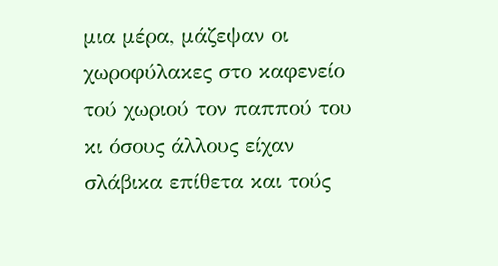μια μέρα, μάζεψαν οι χωροφύλακες στο καφενείο τού χωριού τον παππού του κι όσους άλλους είχαν σλάβικα επίθετα και τούς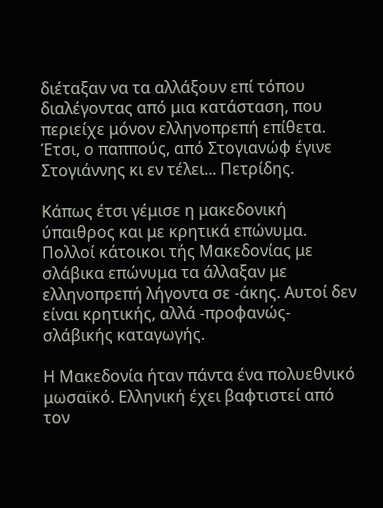διέταξαν να τα αλλάξουν επί τόπου διαλέγοντας από μια κατάσταση, που περιείχε μόνον ελληνοπρεπή επίθετα. Έτσι, ο παππούς, από Στογιανώφ έγινε Στογιάννης κι εν τέλει... Πετρίδης.

Κάπως έτσι γέμισε η μακεδονική ύπαιθρος και με κρητικά επώνυμα. Πολλοί κάτοικοι τής Μακεδονίας με σλάβικα επώνυμα τα άλλαξαν με ελληνοπρεπή λήγοντα σε -άκης. Αυτοί δεν είναι κρητικής, αλλά -προφανώς- σλάβικής καταγωγής.

Η Μακεδονία ήταν πάντα ένα πολυεθνικό μωσαϊκό. Ελληνική έχει βαφτιστεί από τον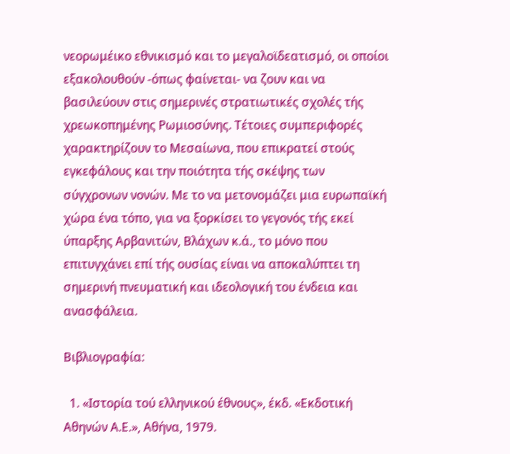νεορωμέικο εθνικισμό και το μεγαλοϊδεατισμό, οι οποίοι εξακολουθούν -όπως φαίνεται- να ζουν και να βασιλεύουν στις σημερινές στρατιωτικές σχολές τής χρεωκοπημένης Ρωμιοσύνης. Τέτοιες συμπεριφορές χαρακτηρίζουν το Μεσαίωνα, που επικρατεί στούς εγκεφάλους και την ποιότητα τής σκέψης των σύγχρονων νονών. Με το να μετονομάζει μια ευρωπαϊκή χώρα ένα τόπο, για να ξορκίσει το γεγονός τής εκεί ύπαρξης Αρβανιτών, Βλάχων κ.ά., το μόνο που επιτυγχάνει επί τής ουσίας είναι να αποκαλύπτει τη σημερινή πνευματική και ιδεολογική του ένδεια και ανασφάλεια.

Βιβλιογραφία:

  1. «Ιστορία τού ελληνικού έθνους», έκδ. «Εκδοτική Αθηνών Α.Ε.», Αθήνα, 1979.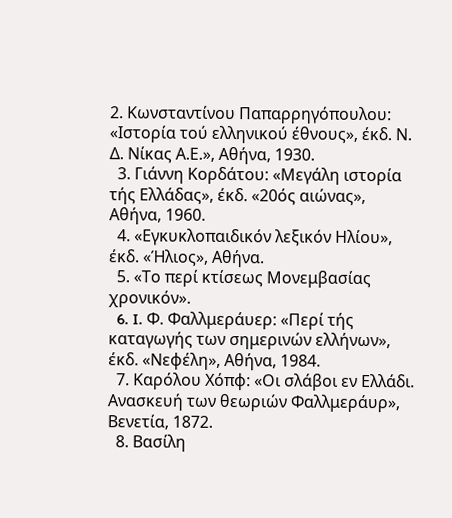2. Κωνσταντίνου Παπαρρηγόπουλου: «Ιστορία τού ελληνικού έθνους», έκδ. Ν. Δ. Νίκας Α.Ε.», Αθήνα, 1930.
  3. Γιάννη Κορδάτου: «Μεγάλη ιστορία τής Ελλάδας», έκδ. «20ός αιώνας», Αθήνα, 1960.
  4. «Εγκυκλοπαιδικόν λεξικόν Ηλίου», έκδ. «Ήλιος», Αθήνα.
  5. «Το περί κτίσεως Μονεμβασίας χρονικόν».
  6. I. Φ. Φαλλμεράυερ: «Περί τής καταγωγής των σημερινών ελλήνων», έκδ. «Νεφέλη», Αθήνα, 1984.
  7. Καρόλου Χόπφ: «Οι σλάβοι εν Ελλάδι. Ανασκευή των θεωριών Φαλλμεράυρ», Βενετία, 1872.
  8. Βασίλη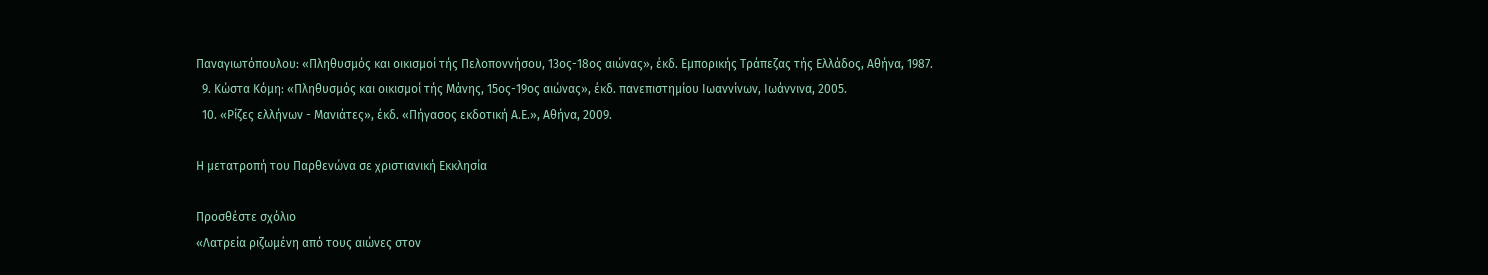Παναγιωτόπουλου: «Πληθυσμός και οικισμοί τής Πελοποννήσου, 13ος-18ος αιώνας», έκδ. Εμπορικής Τράπεζας τής Ελλάδος, Αθήνα, 1987.
  9. Κώστα Κόμη: «Πληθυσμός και οικισμοί τής Μάνης, 15ος-19ος αιώνας», έκδ. πανεπιστημίου Ιωαννίνων, Ιωάννινα, 2005.
  10. «Ρίζες ελλήνων - Μανιάτες», έκδ. «Πήγασος εκδοτική Α.Ε.», Αθήνα, 2009.

Η μετατροπή του Παρθενώνα σε χριστιανική Εκκλησία

Προσθέστε σχόλιο
«Λατρεία ριζωμένη από τους αιώνες στον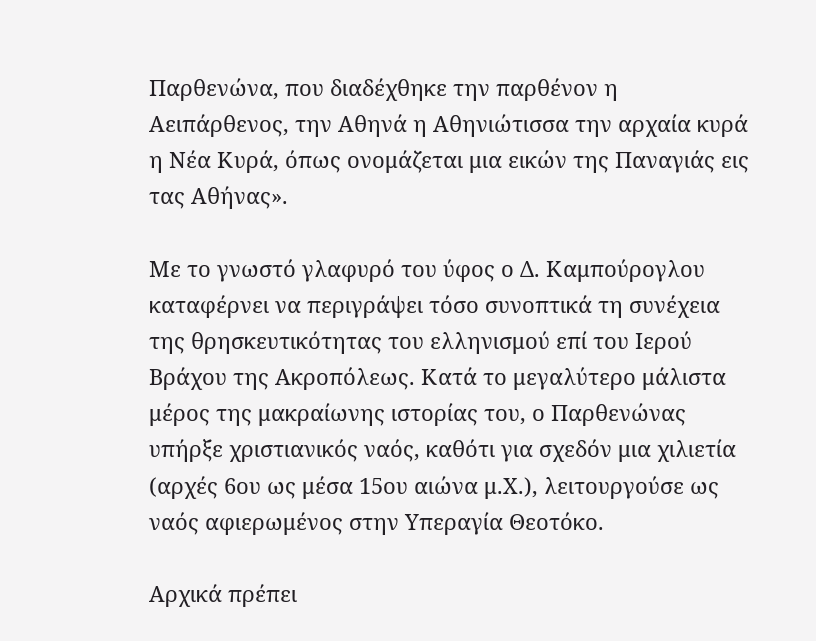Παρθενώνα, που διαδέχθηκε την παρθένον η Αειπάρθενος, την Αθηνά η Αθηνιώτισσα την αρχαία κυρά η Νέα Κυρά, όπως ονομάζεται μια εικών της Παναγιάς εις τας Αθήνας».

Με το γνωστό γλαφυρό του ύφος ο Δ. Καμπούρογλου καταφέρνει να περιγράψει τόσο συνοπτικά τη συνέχεια της θρησκευτικότητας του ελληνισμού επί του Ιερού Βράχου της Ακροπόλεως. Κατά το μεγαλύτερο μάλιστα μέρος της μακραίωνης ιστορίας του, ο Παρθενώνας υπήρξε χριστιανικός ναός, καθότι για σχεδόν μια χιλιετία (αρχές 6ου ως μέσα 15ου αιώνα μ.Χ.), λειτουργούσε ως ναός αφιερωμένος στην Υπεραγία Θεοτόκο.

Αρχικά πρέπει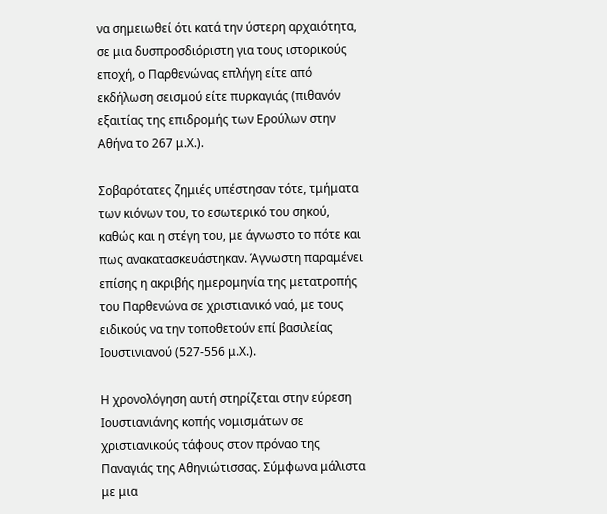να σημειωθεί ότι κατά την ύστερη αρχαιότητα, σε μια δυσπροσδιόριστη για τους ιστορικούς εποχή, ο Παρθενώνας επλήγη είτε από εκδήλωση σεισμού είτε πυρκαγιάς (πιθανόν εξαιτίας της επιδρομής των Ερούλων στην Αθήνα το 267 μ.Χ.).

Σοβαρότατες ζημιές υπέστησαν τότε, τμήματα των κιόνων του, το εσωτερικό του σηκού, καθώς και η στέγη του, με άγνωστο το πότε και πως ανακατασκευάστηκαν. Άγνωστη παραμένει επίσης η ακριβής ημερομηνία της μετατροπής του Παρθενώνα σε χριστιανικό ναό, με τους ειδικούς να την τοποθετούν επί βασιλείας Ιουστινιανού (527-556 μ.Χ.).

Η χρονολόγηση αυτή στηρίζεται στην εύρεση Ιουστιανιάνης κοπής νομισμάτων σε χριστιανικούς τάφους στον πρόναο της Παναγιάς της Αθηνιώτισσας. Σύμφωνα μάλιστα με μια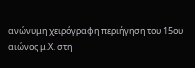ανώνυμη χειρόγραφη περιήγηση του 15ου αιώνος μ.Χ. στη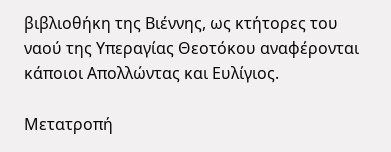βιβλιοθήκη της Βιέννης, ως κτήτορες του ναού της Υπεραγίας Θεοτόκου αναφέρονται κάποιοι Απολλώντας και Ευλίγιος.

Μετατροπή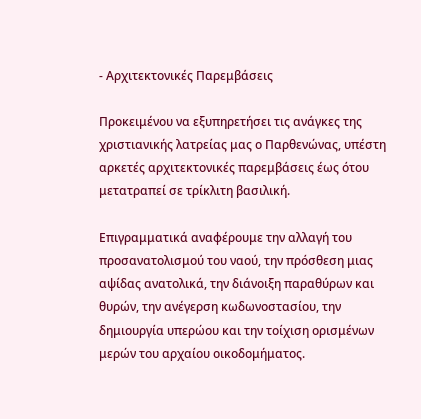- Αρχιτεκτονικές Παρεμβάσεις

Προκειμένου να εξυπηρετήσει τις ανάγκες της χριστιανικής λατρείας μας ο Παρθενώνας, υπέστη αρκετές αρχιτεκτονικές παρεμβάσεις έως ότου μετατραπεί σε τρίκλιτη βασιλική.

Επιγραμματικά αναφέρουμε την αλλαγή του προσανατολισμού του ναού, την πρόσθεση μιας αψίδας ανατολικά, την διάνοιξη παραθύρων και θυρών, την ανέγερση κωδωνοστασίου, την δημιουργία υπερώου και την τοίχιση ορισμένων μερών του αρχαίου οικοδομήματος.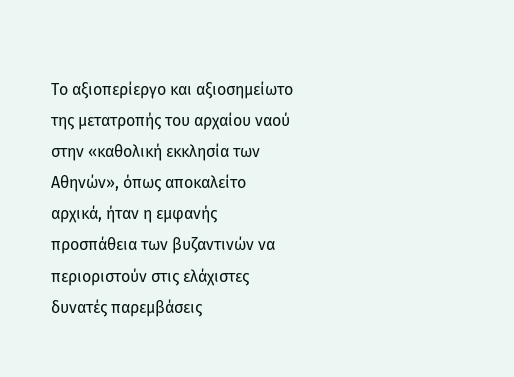Το αξιοπερίεργο και αξιοσημείωτο της μετατροπής του αρχαίου ναού στην «καθολική εκκλησία των Αθηνών», όπως αποκαλείτο αρχικά, ήταν η εμφανής προσπάθεια των βυζαντινών να περιοριστούν στις ελάχιστες δυνατές παρεμβάσεις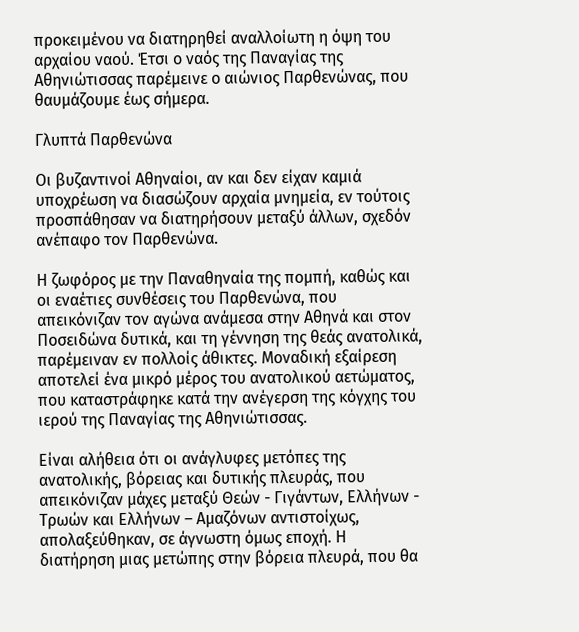προκειμένου να διατηρηθεί αναλλοίωτη η όψη του αρχαίου ναού. Έτσι ο ναός της Παναγίας της Αθηνιώτισσας παρέμεινε ο αιώνιος Παρθενώνας, που θαυμάζουμε έως σήμερα.

Γλυπτά Παρθενώνα

Οι βυζαντινοί Αθηναίοι, αν και δεν είχαν καμιά υποχρέωση να διασώζουν αρχαία μνημεία, εν τούτοις προσπάθησαν να διατηρήσουν μεταξύ άλλων, σχεδόν ανέπαφο τον Παρθενώνα.

Η ζωφόρος με την Παναθηναία της πομπή, καθώς και οι εναέτιες συνθέσεις του Παρθενώνα, που απεικόνιζαν τον αγώνα ανάμεσα στην Αθηνά και στον Ποσειδώνα δυτικά, και τη γέννηση της θεάς ανατολικά, παρέμειναν εν πολλοίς άθικτες. Μοναδική εξαίρεση αποτελεί ένα μικρό μέρος του ανατολικού αετώματος, που καταστράφηκε κατά την ανέγερση της κόγχης του ιερού της Παναγίας της Αθηνιώτισσας.

Είναι αλήθεια ότι οι ανάγλυφες μετόπες της ανατολικής, βόρειας και δυτικής πλευράς, που απεικόνιζαν μάχες μεταξύ Θεών - Γιγάντων, Ελλήνων - Τρωών και Ελλήνων – Αμαζόνων αντιστοίχως, απολαξεύθηκαν, σε άγνωστη όμως εποχή. Η διατήρηση μιας μετώπης στην βόρεια πλευρά, που θα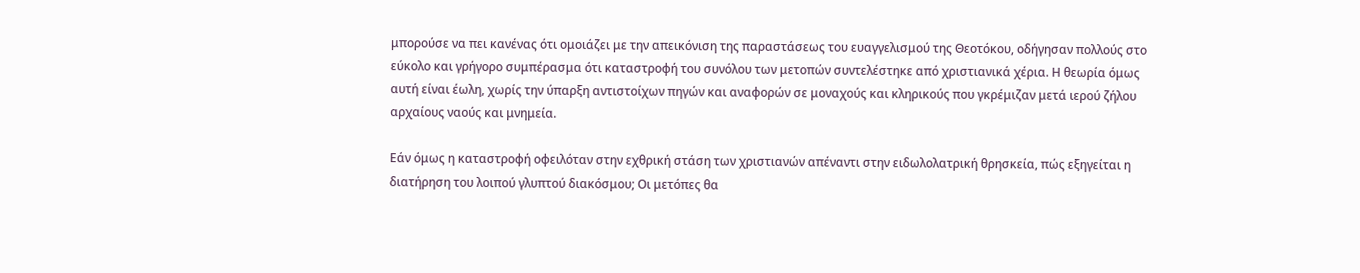μπορούσε να πει κανένας ότι ομοιάζει με την απεικόνιση της παραστάσεως του ευαγγελισμού της Θεοτόκου, οδήγησαν πολλούς στο εύκολο και γρήγορο συμπέρασμα ότι καταστροφή του συνόλου των μετοπών συντελέστηκε από χριστιανικά χέρια. Η θεωρία όμως αυτή είναι έωλη, χωρίς την ύπαρξη αντιστοίχων πηγών και αναφορών σε μοναχούς και κληρικούς που γκρέμιζαν μετά ιερού ζήλου αρχαίους ναούς και μνημεία.

Εάν όμως η καταστροφή οφειλόταν στην εχθρική στάση των χριστιανών απέναντι στην ειδωλολατρική θρησκεία, πώς εξηγείται η διατήρηση του λοιπού γλυπτού διακόσμου; Οι μετόπες θα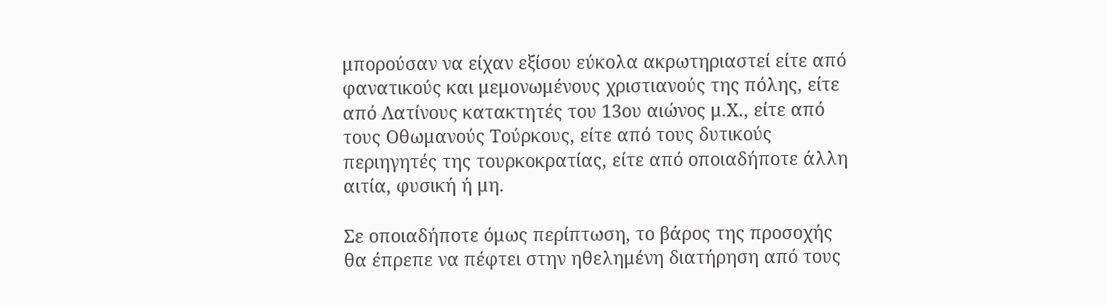μπορούσαν να είχαν εξίσου εύκολα ακρωτηριαστεί είτε από φανατικούς και μεμονωμένους χριστιανούς της πόλης, είτε από Λατίνους κατακτητές του 13ου αιώνος μ.Χ., είτε από τους Οθωμανούς Τούρκους, είτε από τους δυτικούς περιηγητές της τουρκοκρατίας, είτε από οποιαδήποτε άλλη αιτία, φυσική ή μη.

Σε οποιαδήποτε όμως περίπτωση, το βάρος της προσοχής θα έπρεπε να πέφτει στην ηθελημένη διατήρηση από τους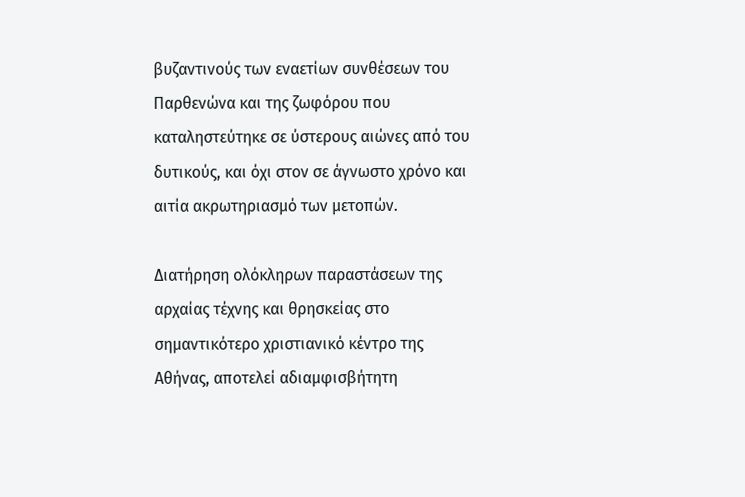βυζαντινούς των εναετίων συνθέσεων του Παρθενώνα και της ζωφόρου που καταληστεύτηκε σε ύστερους αιώνες από του δυτικούς, και όχι στον σε άγνωστο χρόνο και αιτία ακρωτηριασμό των μετοπών.

Διατήρηση ολόκληρων παραστάσεων της αρχαίας τέχνης και θρησκείας στο σημαντικότερο χριστιανικό κέντρο της Αθήνας, αποτελεί αδιαμφισβήτητη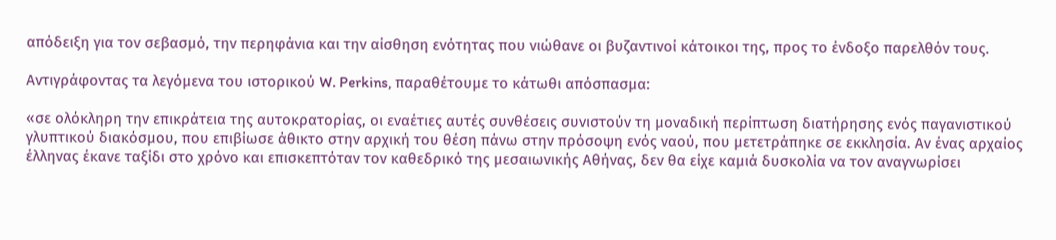απόδειξη για τον σεβασμό, την περηφάνια και την αίσθηση ενότητας που νιώθανε οι βυζαντινοί κάτοικοι της, προς το ένδοξο παρελθόν τους.

Αντιγράφοντας τα λεγόμενα του ιστορικού W. Perkins, παραθέτουμε το κάτωθι απόσπασμα:

«σε ολόκληρη την επικράτεια της αυτοκρατορίας, οι εναέτιες αυτές συνθέσεις συνιστούν τη μοναδική περίπτωση διατήρησης ενός παγανιστικού γλυπτικού διακόσμου, που επιβίωσε άθικτο στην αρχική του θέση πάνω στην πρόσοψη ενός ναού, που μετετράπηκε σε εκκλησία. Αν ένας αρχαίος έλληνας έκανε ταξίδι στο χρόνο και επισκεπτόταν τον καθεδρικό της μεσαιωνικής Αθήνας, δεν θα είχε καμιά δυσκολία να τον αναγνωρίσει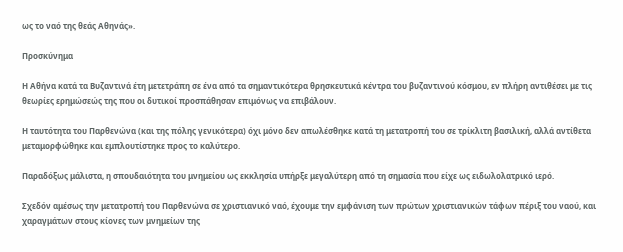ως το ναό της θεάς Αθηνάς».

Προσκύνημα

Η Αθήνα κατά τα Βυζαντινά έτη μετετράπη σε ένα από τα σημαντικότερα θρησκευτικά κέντρα του βυζαντινού κόσμου, εν πλήρη αντιθέσει με τις θεωρίες ερημώσεώς της που οι δυτικοί προσπάθησαν επιμόνως να επιβάλουν.

Η ταυτότητα του Παρθενώνα (και της πόλης γενικότερα) όχι μόνο δεν απωλέσθηκε κατά τη μετατροπή του σε τρίκλιτη βασιλική, αλλά αντίθετα μεταμορφώθηκε και εμπλουτίστηκε προς το καλύτερο.

Παραδόξως μάλιστα, η σπουδαιότητα του μνημείου ως εκκλησία υπήρξε μεγαλύτερη από τη σημασία που είχε ως ειδωλολατρικό ιερό.

Σχεδόν αμέσως την μετατροπή του Παρθενώνα σε χριστιανικό ναό, έχουμε την εμφάνιση των πρώτων χριστιανικών τάφων πέριξ του ναού, και χαραγμάτων στους κίονες των μνημείων της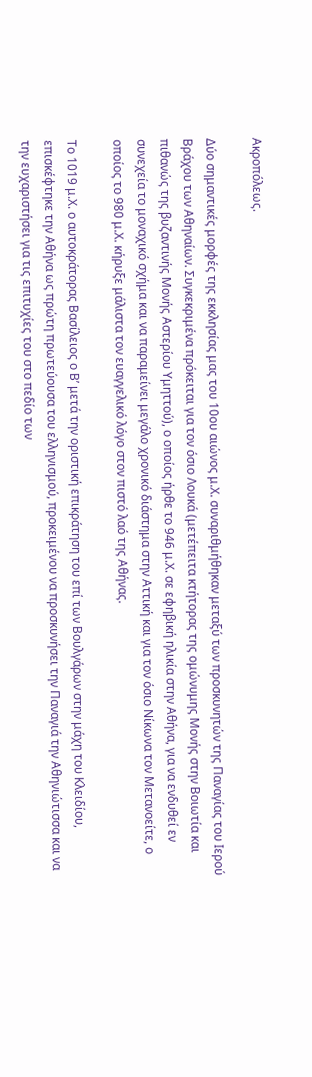Ακροπόλεως.

Δύο σημαντικές μορφές της εκκλησίας μας του 10ου αιώνος μ.Χ. συναριθμήθηκαν μεταξύ των προσκυνητών της Παναγίας του Ιερού Βράχου των Αθηναίων. Συγκεκριμένα πρόκειται για τον όσιο Λουκά (μετέπειτα κτήτορας της ομώνυμης Μονής στην Βοιωτία και πιθανώς της βυζαντινής Μονής Αστερίου Υμηττού), ο οποίος ήρθε το 946 μ.Χ. σε εφηβική ηλικία στην Αθήνα, για να ενδυθεί εν συνεχεία το μοναχικό σχήμα και να παραμείνει μεγάλο χρονικό διάστημα στην Αττική και για τον όσιο Νίκωνα τον Μετανοείτε, ο οποίος το 980 μ.Χ. κήρυξε μάλιστα τον ευαγγελικό λόγο στον πιστό λαό της Αθήνας.

Το 1019 μ.Χ. ο αυτοκράτορας Βασίλειος ο Β’ μετά την οριστική επικράτηση του επί των Βουλγάρων στην μάχη του Κλειδίου, επισκέφτηκε την Αθήνα ως πρώτη πρωτεύουσα του ελληνισμού, προκειμένου να προσκυνήσει την Παναγιά την Αθηνιώτισσα και να την ευχαριστήσει για τις επιτυχίες του στο πεδίο των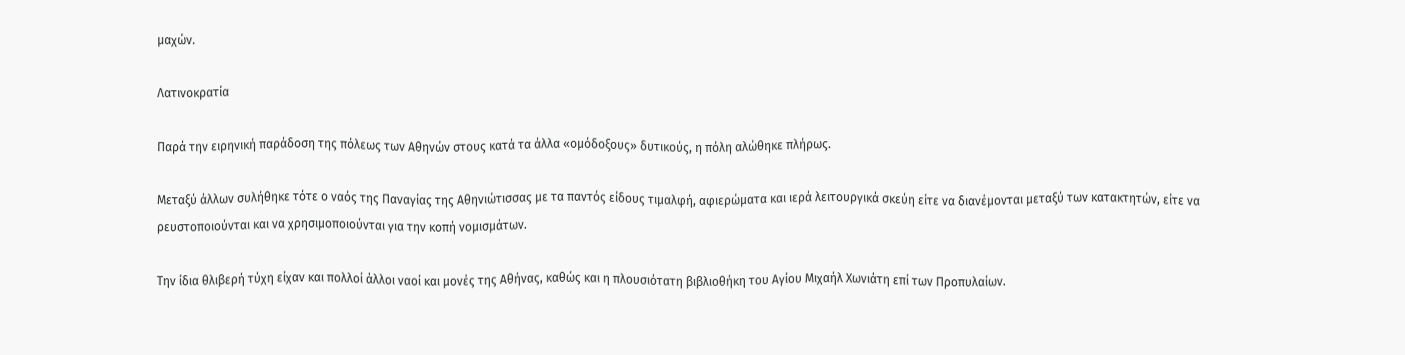μαχών.

Λατινοκρατία

Παρά την ειρηνική παράδοση της πόλεως των Αθηνών στους κατά τα άλλα «ομόδοξους» δυτικούς, η πόλη αλώθηκε πλήρως.

Μεταξύ άλλων συλήθηκε τότε ο ναός της Παναγίας της Αθηνιώτισσας με τα παντός είδους τιμαλφή, αφιερώματα και ιερά λειτουργικά σκεύη είτε να διανέμονται μεταξύ των κατακτητών, είτε να ρευστοποιούνται και να χρησιμοποιούνται για την κοπή νομισμάτων.

Την ίδια θλιβερή τύχη είχαν και πολλοί άλλοι ναοί και μονές της Αθήνας, καθώς και η πλουσιότατη βιβλιοθήκη του Αγίου Μιχαήλ Χωνιάτη επί των Προπυλαίων.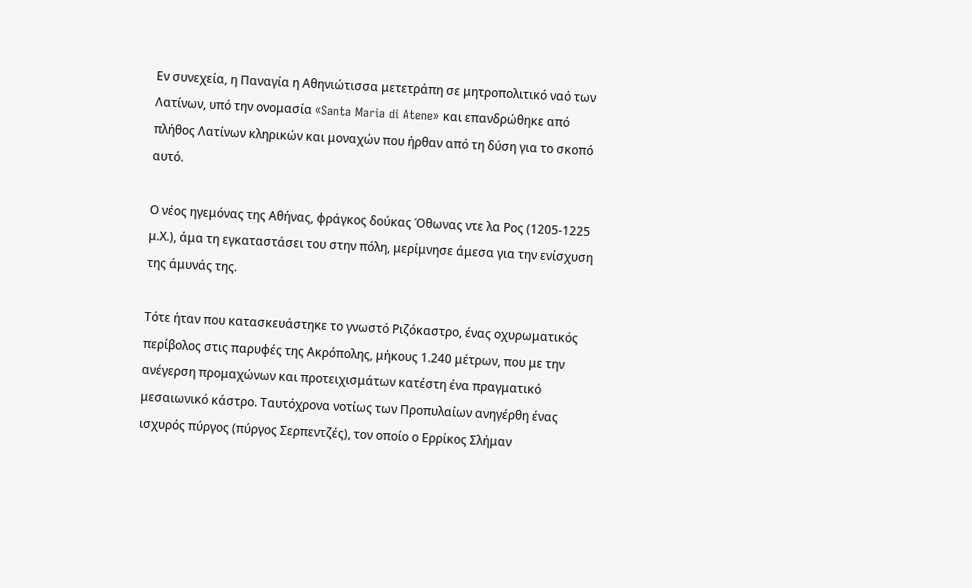Εν συνεχεία, η Παναγία η Αθηνιώτισσα μετετράπη σε μητροπολιτικό ναό των Λατίνων, υπό την ονομασία «Santa Maria di Atene» και επανδρώθηκε από πλήθος Λατίνων κληρικών και μοναχών που ήρθαν από τη δύση για το σκοπό αυτό.

Ο νέος ηγεμόνας της Αθήνας, φράγκος δούκας Όθωνας ντε λα Ρος (1205-1225 μ.Χ.), άμα τη εγκαταστάσει του στην πόλη, μερίμνησε άμεσα για την ενίσχυση της άμυνάς της.

Τότε ήταν που κατασκευάστηκε το γνωστό Ριζόκαστρο, ένας οχυρωματικός περίβολος στις παρυφές της Ακρόπολης, μήκους 1.240 μέτρων, που με την ανέγερση προμαχώνων και προτειχισμάτων κατέστη ένα πραγματικό μεσαιωνικό κάστρο. Ταυτόχρονα νοτίως των Προπυλαίων ανηγέρθη ένας ισχυρός πύργος (πύργος Σερπεντζές), τον οποίο ο Ερρίκος Σλήμαν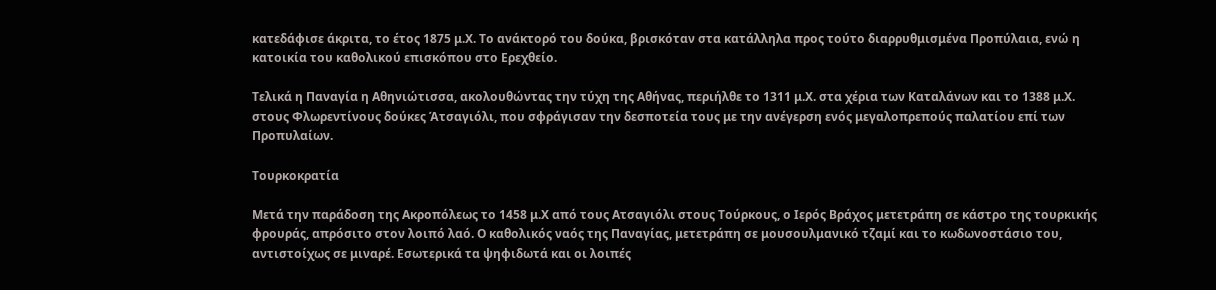κατεδάφισε άκριτα, το έτος 1875 μ.Χ. Το ανάκτορό του δούκα, βρισκόταν στα κατάλληλα προς τούτο διαρρυθμισμένα Προπύλαια, ενώ η κατοικία του καθολικού επισκόπου στο Ερεχθείο.

Τελικά η Παναγία η Αθηνιώτισσα, ακολουθώντας την τύχη της Αθήνας, περιήλθε το 1311 μ.Χ. στα χέρια των Καταλάνων και το 1388 μ.Χ. στους Φλωρεντίνους δούκες Άτσαγιόλι, που σφράγισαν την δεσποτεία τους με την ανέγερση ενός μεγαλοπρεπούς παλατίου επί των Προπυλαίων.

Τουρκοκρατία

Μετά την παράδοση της Ακροπόλεως το 1458 μ.Χ από τους Ατσαγιόλι στους Τούρκους, ο Ιερός Βράχος μετετράπη σε κάστρο της τουρκικής φρουράς, απρόσιτο στον λοιπό λαό. Ο καθολικός ναός της Παναγίας, μετετράπη σε μουσουλμανικό τζαμί και το κωδωνοστάσιο του, αντιστοίχως σε μιναρέ. Εσωτερικά τα ψηφιδωτά και οι λοιπές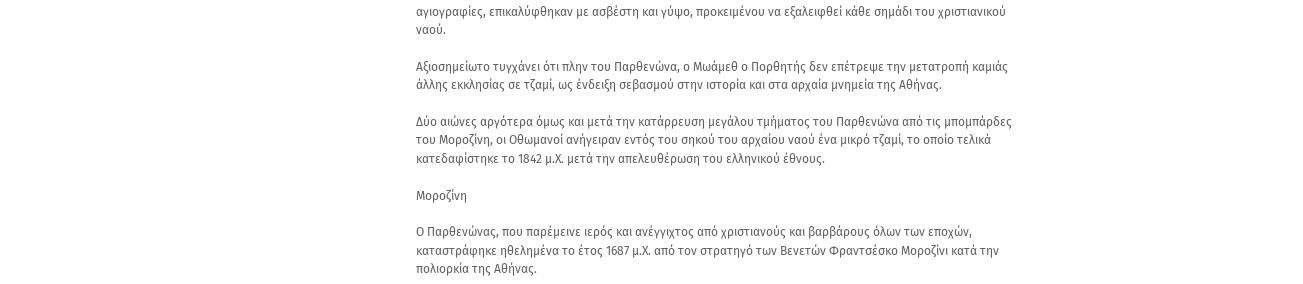αγιογραφίες, επικαλύφθηκαν με ασβέστη και γύψο, προκειμένου να εξαλειφθεί κάθε σημάδι του χριστιανικού ναού.

Αξιοσημείωτο τυγχάνει ότι πλην του Παρθενώνα, ο Μωάμεθ ο Πορθητής δεν επέτρεψε την μετατροπή καμιάς άλλης εκκλησίας σε τζαμί, ως ένδειξη σεβασμού στην ιστορία και στα αρχαία μνημεία της Αθήνας.

Δύο αιώνες αργότερα όμως και μετά την κατάρρευση μεγάλου τμήματος του Παρθενώνα από τις μπομπάρδες του Μοροζίνη, οι Οθωμανοί ανήγειραν εντός του σηκού του αρχαίου ναού ένα μικρό τζαμί, το οποίο τελικά κατεδαφίστηκε το 1842 μ.Χ. μετά την απελευθέρωση του ελληνικού έθνους.

Μοροζίνη

Ο Παρθενώνας, που παρέμεινε ιερός και ανέγγιχτος από χριστιανούς και βαρβάρους όλων των εποχών, καταστράφηκε ηθελημένα το έτος 1687 μ.Χ. από τον στρατηγό των Βενετών Φραντσέσκο Μοροζίνι κατά την πολιορκία της Αθήνας.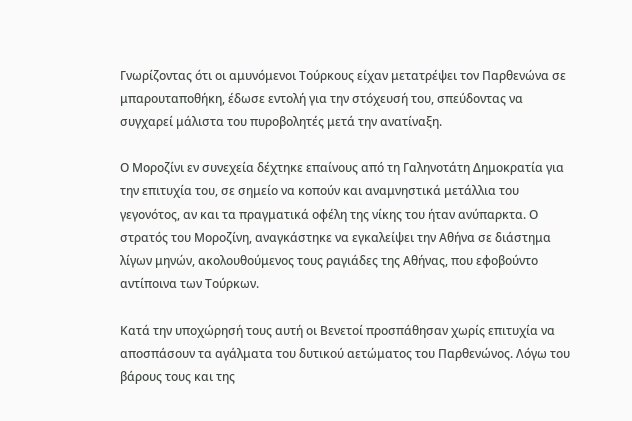Γνωρίζοντας ότι οι αμυνόμενοι Τούρκους είχαν μετατρέψει τον Παρθενώνα σε μπαρουταποθήκη, έδωσε εντολή για την στόχευσή του, σπεύδοντας να συγχαρεί μάλιστα του πυροβολητές μετά την ανατίναξη.

Ο Μοροζίνι εν συνεχεία δέχτηκε επαίνους από τη Γαληνοτάτη Δημοκρατία για την επιτυχία του, σε σημείο να κοπούν και αναμνηστικά μετάλλια του γεγονότος, αν και τα πραγματικά οφέλη της νίκης του ήταν ανύπαρκτα. Ο στρατός του Μοροζίνη, αναγκάστηκε να εγκαλείψει την Αθήνα σε διάστημα λίγων μηνών, ακολουθούμενος τους ραγιάδες της Αθήνας, που εφοβούντο αντίποινα των Τούρκων.

Κατά την υποχώρησή τους αυτή οι Βενετοί προσπάθησαν χωρίς επιτυχία να αποσπάσουν τα αγάλματα του δυτικού αετώματος του Παρθενώνος. Λόγω του βάρους τους και της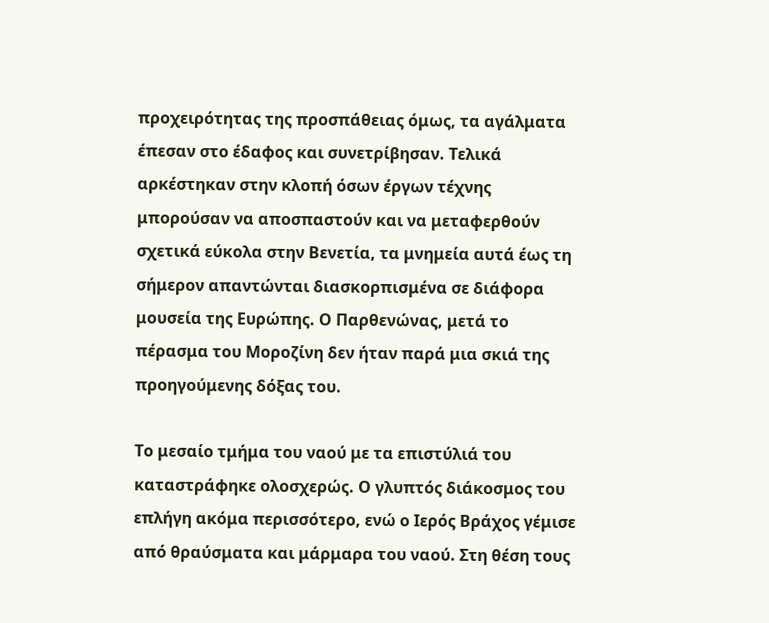προχειρότητας της προσπάθειας όμως, τα αγάλματα έπεσαν στο έδαφος και συνετρίβησαν. Τελικά αρκέστηκαν στην κλοπή όσων έργων τέχνης μπορούσαν να αποσπαστούν και να μεταφερθούν σχετικά εύκολα στην Βενετία, τα μνημεία αυτά έως τη σήμερον απαντώνται διασκορπισμένα σε διάφορα μουσεία της Ευρώπης. Ο Παρθενώνας, μετά το πέρασμα του Μοροζίνη δεν ήταν παρά μια σκιά της προηγούμενης δόξας του.

Το μεσαίο τμήμα του ναού με τα επιστύλιά του καταστράφηκε ολοσχερώς. Ο γλυπτός διάκοσμος του επλήγη ακόμα περισσότερο, ενώ ο Ιερός Βράχος γέμισε από θραύσματα και μάρμαρα του ναού. Στη θέση τους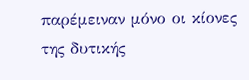παρέμειναν μόνο οι κίονες της δυτικής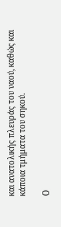και ανατολικής πλευράς του ναού, καθώς και κάποια τμήματα του σηκού.

Ο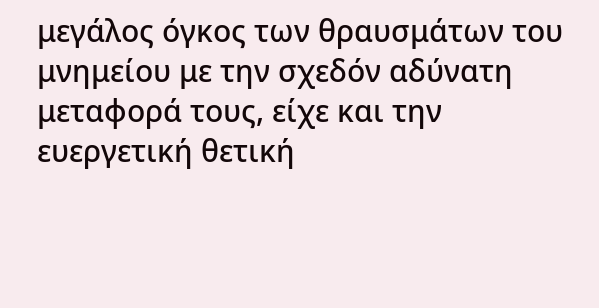μεγάλος όγκος των θραυσμάτων του μνημείου με την σχεδόν αδύνατη μεταφορά τους, είχε και την ευεργετική θετική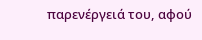παρενέργειά του, αφού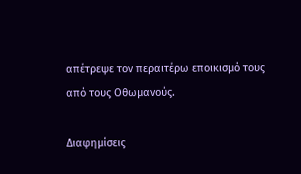απέτρεψε τον περαιτέρω εποικισμό τους από τους Οθωμανούς.

Διαφημίσεις